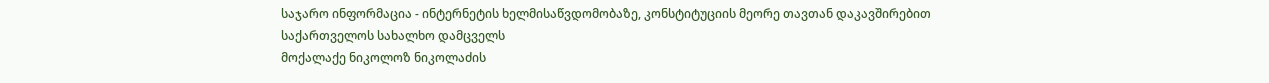საჯარო ინფორმაცია - ინტერნეტის ხელმისაწვდომობაზე, კონსტიტუციის მეორე თავთან დაკავშირებით
საქართველოს სახალხო დამცველს
მოქალაქე ნიკოლოზ ნიკოლაძის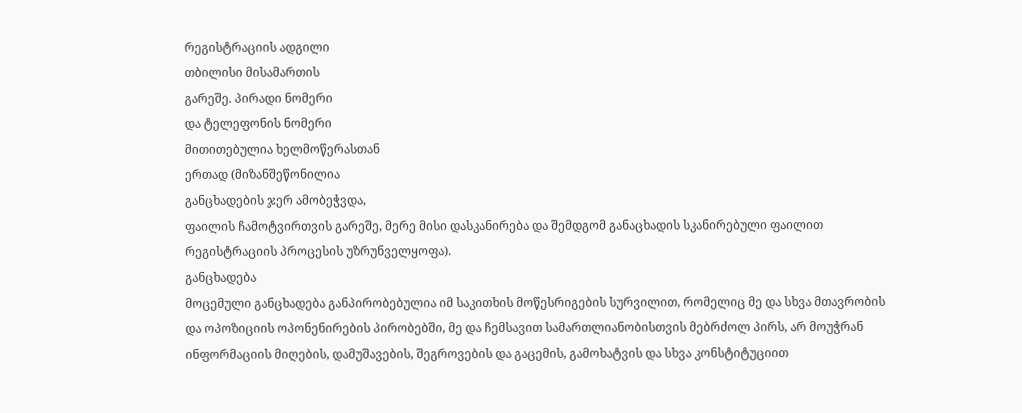რეგისტრაციის ადგილი
თბილისი მისამართის
გარეშე. პირადი ნომერი
და ტელეფონის ნომერი
მითითებულია ხელმოწერასთან
ერთად (მიზანშეწონილია
განცხადების ჯერ ამობეჭვდა,
ფაილის ჩამოტვირთვის გარეშე, მერე მისი დასკანირება და შემდგომ განაცხადის სკანირებული ფაილით რეგისტრაციის პროცესის უზრუნველყოფა).
განცხადება
მოცემული განცხადება განპირობებულია იმ საკითხის მოწესრიგების სურვილით, რომელიც მე და სხვა მთავრობის და ოპოზიციის ოპონენირების პირობებში, მე და ჩემსავით სამართლიანობისთვის მებრძოლ პირს, არ მოუჭრან ინფორმაციის მიღების, დამუშავების, შეგროვების და გაცემის, გამოხატვის და სხვა კონსტიტუციით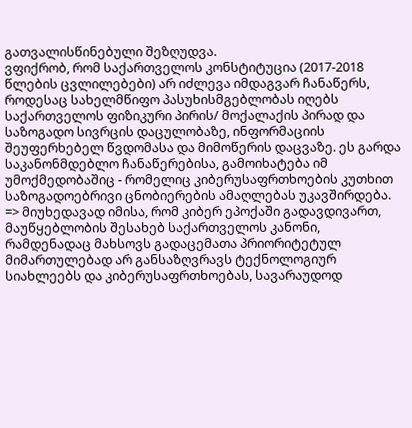გათვალისწინებული შეზღუდვა.
ვფიქრობ, რომ საქართველოს კონსტიტუცია (2017-2018 წლების ცვლილებები) არ იძლევა იმდაგვარ ჩანაწერს, როდესაც სახელმწიფო პასუხისმგებლობას იღებს საქართველოს ფიზიკური პირის/ მოქალაქის პირად და საზოგადო სივრცის დაცულობაზე, ინფორმაციის შეუფერხებელ წვდომასა და მიმოწერის დაცვაზე. ეს გარდა საკანონმდებლო ჩანაწერებისა, გამოიხატება იმ უმოქმედობაშიც - რომელიც კიბერუსაფრთხოების კუთხით საზოგადოებრივი ცნობიერების ამაღლებას უკავშირდება.
=> მიუხედავად იმისა, რომ კიბერ ეპოქაში გადავდივართ, მაუწყებლობის შესახებ საქართველოს კანონი, რამდენადაც მახსოვს გადაცემათა პრიორიტეტულ მიმართულებად არ განსაზღვრავს ტექნოლოგიურ სიახლეებს და კიბერუსაფრთხოებას, სავარაუდოდ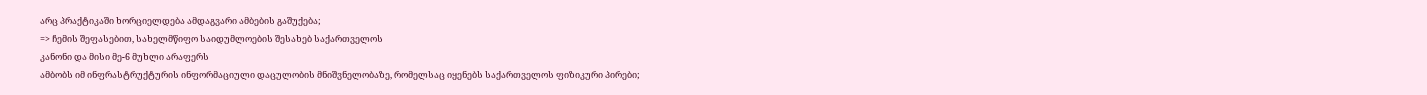არც პრაქტიკაში ხორციელდება ამდაგვარი ამბების გაშუქება;
=> ჩემის შეფასებით, სახელმწიფო საიდუმლოების შესახებ საქართველოს
კანონი და მისი მე-6 მუხლი არაფერს
ამბობს იმ ინფრასტრუქტურის ინფორმაციული დაცულობის მნიშვნელობაზე, რომელსაც იყენებს საქართველოს ფიზიკური პირები;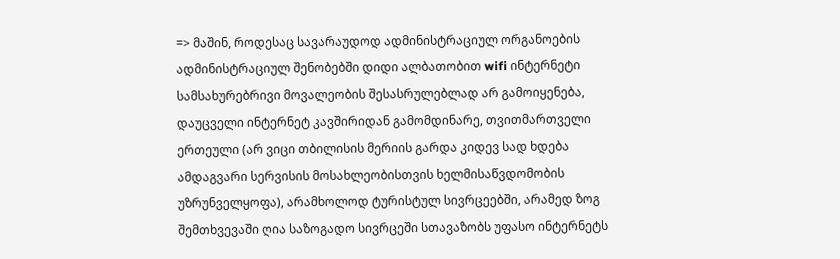=> მაშინ, როდესაც სავარაუდოდ ადმინისტრაციულ ორგანოების ადმინისტრაციულ შენობებში დიდი ალბათობით wifi ინტერნეტი სამსახურებრივი მოვალეობის შესასრულებლად არ გამოიყენება, დაუცველი ინტერნეტ კავშირიდან გამომდინარე, თვითმართველი ერთეული (არ ვიცი თბილისის მერიის გარდა კიდევ სად ხდება ამდაგვარი სერვისის მოსახლეობისთვის ხელმისაწვდომობის უზრუნველყოფა), არამხოლოდ ტურისტულ სივრცეებში, არამედ ზოგ შემთხვევაში ღია საზოგადო სივრცეში სთავაზობს უფასო ინტერნეტს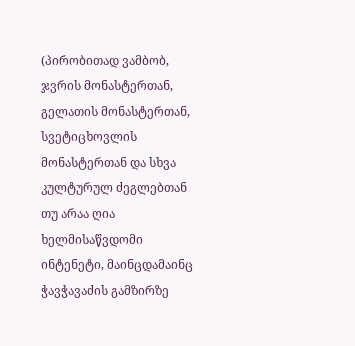(პირობითად ვამბობ, ჯვრის მონასტერთან, გელათის მონასტერთან, სვეტიცხოვლის მონასტერთან და სხვა კულტურულ ძეგლებთან თუ არაა ღია ხელმისაწვდომი ინტენეტი, მაინცდამაინც ჭავჭავაძის გამზირზე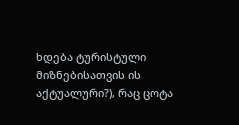ხდება ტურისტული მიზნებისათვის ის აქტუალური?), რაც ცოტა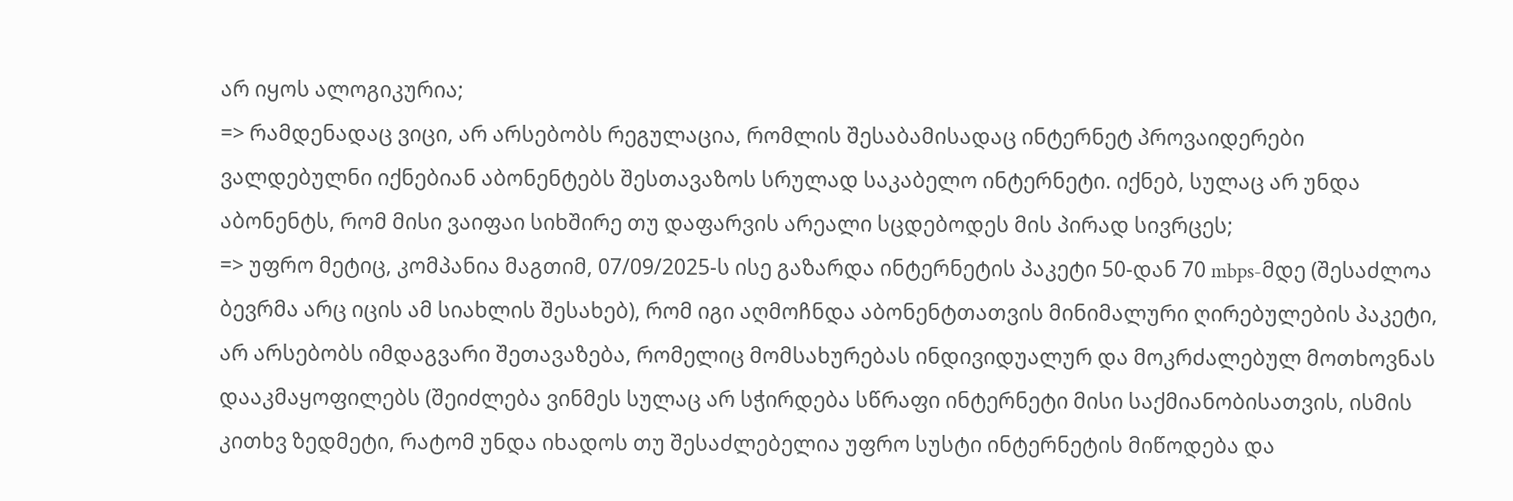არ იყოს ალოგიკურია;
=> რამდენადაც ვიცი, არ არსებობს რეგულაცია, რომლის შესაბამისადაც ინტერნეტ პროვაიდერები ვალდებულნი იქნებიან აბონენტებს შესთავაზოს სრულად საკაბელო ინტერნეტი. იქნებ, სულაც არ უნდა აბონენტს, რომ მისი ვაიფაი სიხშირე თუ დაფარვის არეალი სცდებოდეს მის პირად სივრცეს;
=> უფრო მეტიც, კომპანია მაგთიმ, 07/09/2025-ს ისე გაზარდა ინტერნეტის პაკეტი 50-დან 70 mbps-მდე (შესაძლოა ბევრმა არც იცის ამ სიახლის შესახებ), რომ იგი აღმოჩნდა აბონენტთათვის მინიმალური ღირებულების პაკეტი, არ არსებობს იმდაგვარი შეთავაზება, რომელიც მომსახურებას ინდივიდუალურ და მოკრძალებულ მოთხოვნას დააკმაყოფილებს (შეიძლება ვინმეს სულაც არ სჭირდება სწრაფი ინტერნეტი მისი საქმიანობისათვის, ისმის კითხვ ზედმეტი, რატომ უნდა იხადოს თუ შესაძლებელია უფრო სუსტი ინტერნეტის მიწოდება და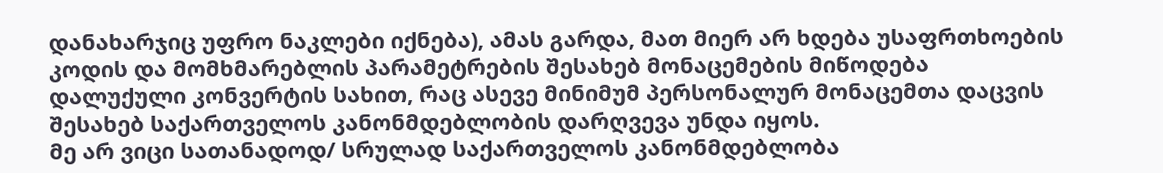დანახარჯიც უფრო ნაკლები იქნება), ამას გარდა, მათ მიერ არ ხდება უსაფრთხოების კოდის და მომხმარებლის პარამეტრების შესახებ მონაცემების მიწოდება დალუქული კონვერტის სახით, რაც ასევე მინიმუმ პერსონალურ მონაცემთა დაცვის შესახებ საქართველოს კანონმდებლობის დარღვევა უნდა იყოს.
მე არ ვიცი სათანადოდ/ სრულად საქართველოს კანონმდებლობა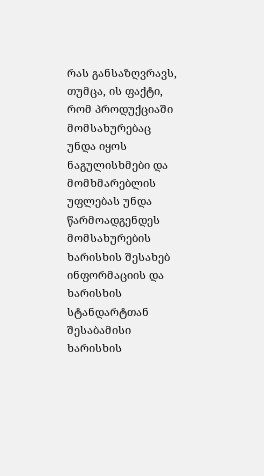რას განსაზღვრავს, თუმცა, ის ფაქტი, რომ პროდუქციაში მომსახურებაც უნდა იყოს ნაგულისხმები და მომხმარებლის უფლებას უნდა წარმოადგენდეს მომსახურების ხარისხის შესახებ ინფორმაციის და ხარისხის სტანდარტთან შესაბამისი ხარისხის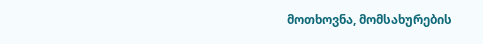მოთხოვნა, მომსახურების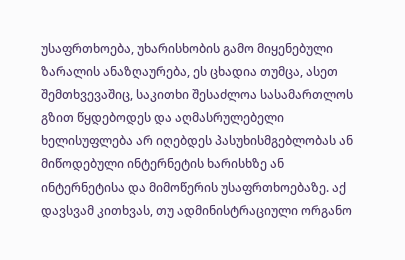უსაფრთხოება, უხარისხობის გამო მიყენებული ზარალის ანაზღაურება, ეს ცხადია თუმცა, ასეთ შემთხვევაშიც, საკითხი შესაძლოა სასამართლოს გზით წყდებოდეს და აღმასრულებელი ხელისუფლება არ იღებდეს პასუხისმგებლობას ან მიწოდებული ინტერნეტის ხარისხზე ან ინტერნეტისა და მიმოწერის უსაფრთხოებაზე. აქ დავსვამ კითხვას, თუ ადმინისტრაციული ორგანო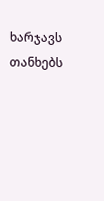ხარჯავს თანხებს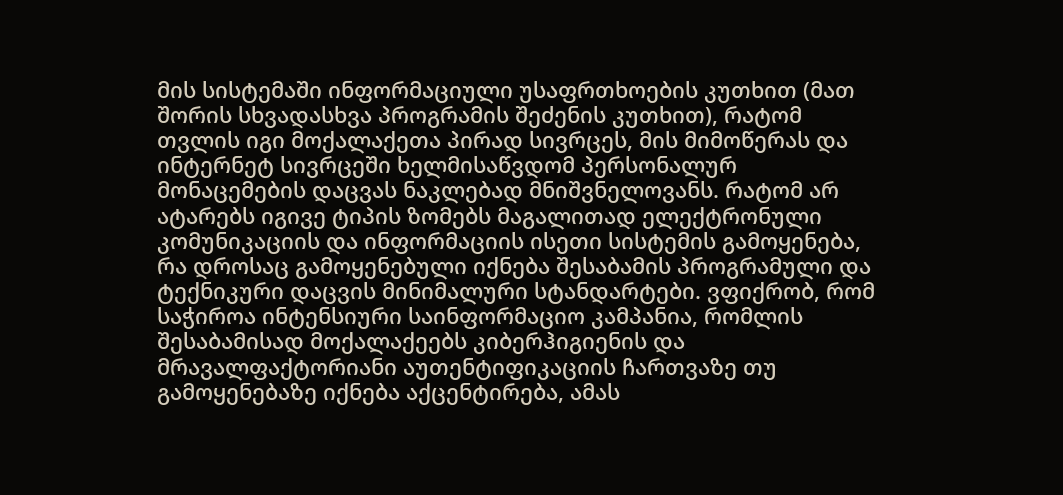მის სისტემაში ინფორმაციული უსაფრთხოების კუთხით (მათ შორის სხვადასხვა პროგრამის შეძენის კუთხით), რატომ თვლის იგი მოქალაქეთა პირად სივრცეს, მის მიმოწერას და ინტერნეტ სივრცეში ხელმისაწვდომ პერსონალურ მონაცემების დაცვას ნაკლებად მნიშვნელოვანს. რატომ არ ატარებს იგივე ტიპის ზომებს მაგალითად ელექტრონული კომუნიკაციის და ინფორმაციის ისეთი სისტემის გამოყენება, რა დროსაც გამოყენებული იქნება შესაბამის პროგრამული და ტექნიკური დაცვის მინიმალური სტანდარტები. ვფიქრობ, რომ საჭიროა ინტენსიური საინფორმაციო კამპანია, რომლის შესაბამისად მოქალაქეებს კიბერჰიგიენის და მრავალფაქტორიანი აუთენტიფიკაციის ჩართვაზე თუ გამოყენებაზე იქნება აქცენტირება, ამას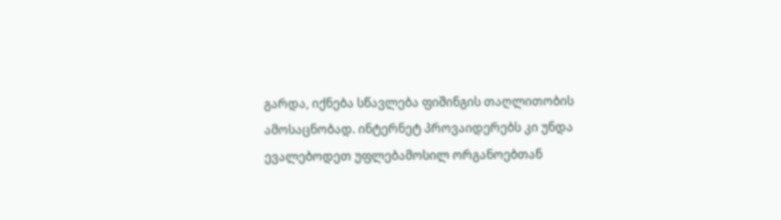გარდა, იქნება სწავლება ფიშინგის თაღლითობის ამოსაცნობად. ინტერნეტ პროვაიდერებს კი უნდა ევალებოდეთ უფლებამოსილ ორგანოებთან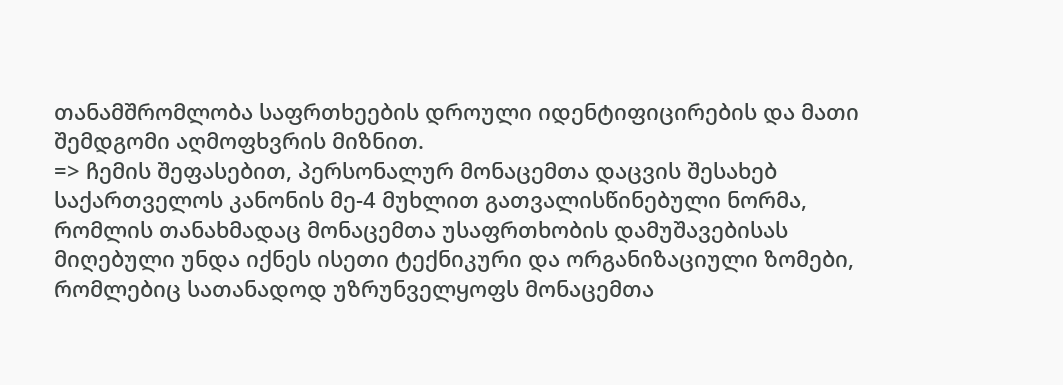თანამშრომლობა საფრთხეების დროული იდენტიფიცირების და მათი შემდგომი აღმოფხვრის მიზნით.
=> ჩემის შეფასებით, პერსონალურ მონაცემთა დაცვის შესახებ საქართველოს კანონის მე-4 მუხლით გათვალისწინებული ნორმა, რომლის თანახმადაც მონაცემთა უსაფრთხობის დამუშავებისას მიღებული უნდა იქნეს ისეთი ტექნიკური და ორგანიზაციული ზომები, რომლებიც სათანადოდ უზრუნველყოფს მონაცემთა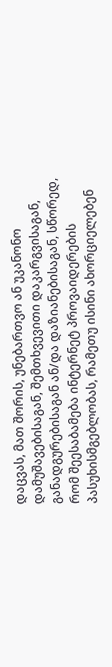დაცვას, მათ შორის, უნებართვო ან უკანონო დამუშავებისაგან, შემთხვევითი დაკარგვისაგან, განადგურებისაგან ან/და დაზიანებისაგან, სწორედ, რომ შეესაბამება ინტერნეტ პროვაიდერების პასუხისმგებლობას, რამეთუ ისინი ახორციელებენ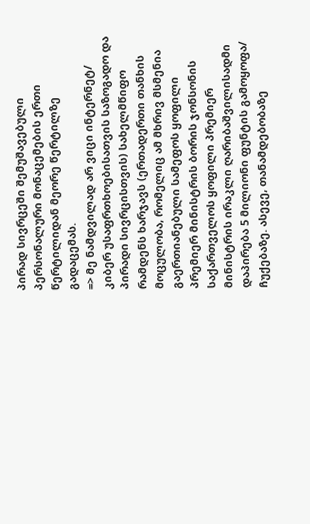პირად სივრცეში შემუშავებული პერსონალური მონაცემების ერთი წერტილიდან მეორე წერტილზე გადაცემას.
=> მე ნამდვილად არ ვიცი ინტერნეტ/ კიბერ უსაფრთხოებისათვის საზოგადო და პირადი სივრცისთვის) სახელმწიფო რამდენს ხარჯავს (ერთადერთი თანხის მოცულობა, რომელიც ამ მხრივ მსმენია გაერთიანებული სამეფოს ყოფილი პრემიერ მინისტრის ბორის ჯონსონის საქართველოს ყოფილი პრემიერ მინისტრის ირაკლი ღარიბაშვილისადმი დაპირება 5 მილიონი ფუნტის გამოყოფა/ ჩუქებაზე. ასევე, თანამდებობაზე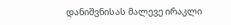დანიშვნისას მალევე ირაკლი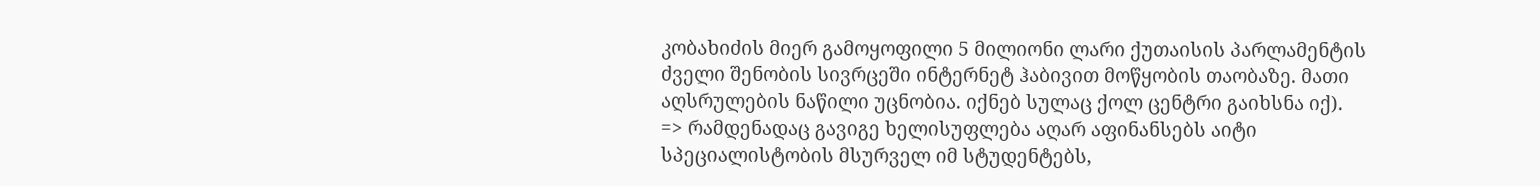კობახიძის მიერ გამოყოფილი 5 მილიონი ლარი ქუთაისის პარლამენტის ძველი შენობის სივრცეში ინტერნეტ ჰაბივით მოწყობის თაობაზე. მათი აღსრულების ნაწილი უცნობია. იქნებ სულაც ქოლ ცენტრი გაიხსნა იქ).
=> რამდენადაც გავიგე ხელისუფლება აღარ აფინანსებს აიტი სპეციალისტობის მსურველ იმ სტუდენტებს,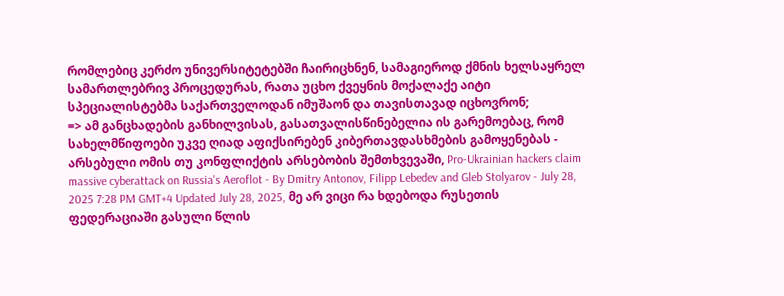რომლებიც კერძო უნივერსიტეტებში ჩაირიცხნენ, სამაგიეროდ ქმნის ხელსაყრელ სამართლებრივ პროცედურას, რათა უცხო ქვეყნის მოქალაქე აიტი სპეციალისტებმა საქართველოდან იმუშაონ და თავისთავად იცხოვრონ;
=> ამ განცხადების განხილვისას, გასათვალისწინებელია ის გარემოებაც, რომ სახელმწიფოები უკვე ღიად აფიქსირებენ კიბერთავდასხმების გამოყენებას - არსებული ომის თუ კონფლიქტის არსებობის შემთხვევაში, Pro-Ukrainian hackers claim massive cyberattack on Russia's Aeroflot - By Dmitry Antonov, Filipp Lebedev and Gleb Stolyarov - July 28, 2025 7:28 PM GMT+4 Updated July 28, 2025, მე არ ვიცი რა ხდებოდა რუსეთის ფედერაციაში გასული წლის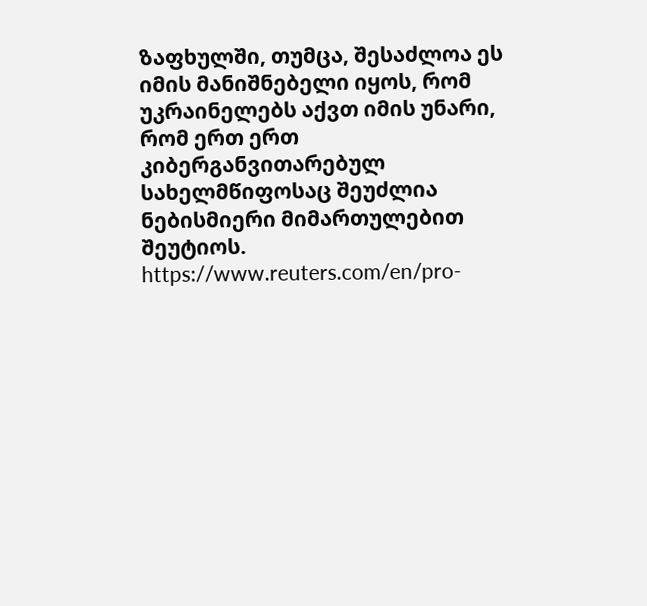ზაფხულში, თუმცა, შესაძლოა ეს იმის მანიშნებელი იყოს, რომ უკრაინელებს აქვთ იმის უნარი, რომ ერთ ერთ კიბერგანვითარებულ სახელმწიფოსაც შეუძლია ნებისმიერი მიმართულებით შეუტიოს.
https://www.reuters.com/en/pro-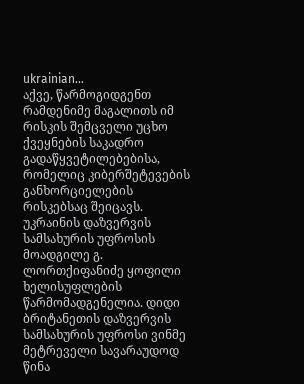ukrainian...
აქვე, წარმოგიდგენთ რამდენიმე მაგალითს იმ რისკის შემცველი უცხო ქვეყნების საკადრო გადაწყვეტილებებისა, რომელიც კიბერშეტევების განხორციელების რისკებსაც შეიცავს. უკრაინის დაზვერვის სამსახურის უფროსის მოადგილე გ. ლორთქიფანიძე ყოფილი ხელისუფლების წარმომადგენელია. დიდი ბრიტანეთის დაზვერვის სამსახურის უფროსი ვინმე მეტრეველი სავარაუდოდ წინა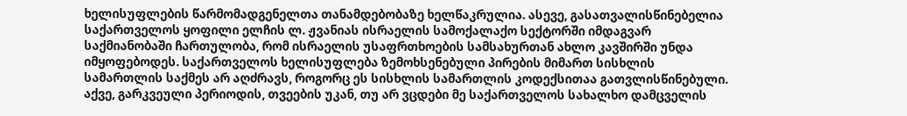ხელისუფლების წარმომადგენელთა თანამდებობაზე ხელწაკრულია. ასევე, გასათვალისწინებელია საქართველოს ყოფილი ელჩის ლ. ჟვანიას ისრაელის სამოქალაქო სექტორში იმდაგვარ საქმიანობაში ჩართულობა, რომ ისრაელის უსაფრთხოების სამსახურთან ახლო კავშირში უნდა იმყოფებოდეს. საქართველოს ხელისუფლება ზემოხსენებული პირების მიმართ სისხლის სამართლის საქმეს არ აღძრავს, როგორც ეს სისხლის სამართლის კოდექსითაა გათვლისწინებული.
აქვე, გარკვეული პერიოდის, თვეების უკან, თუ არ ვცდები მე საქართველოს სახალხო დამცველის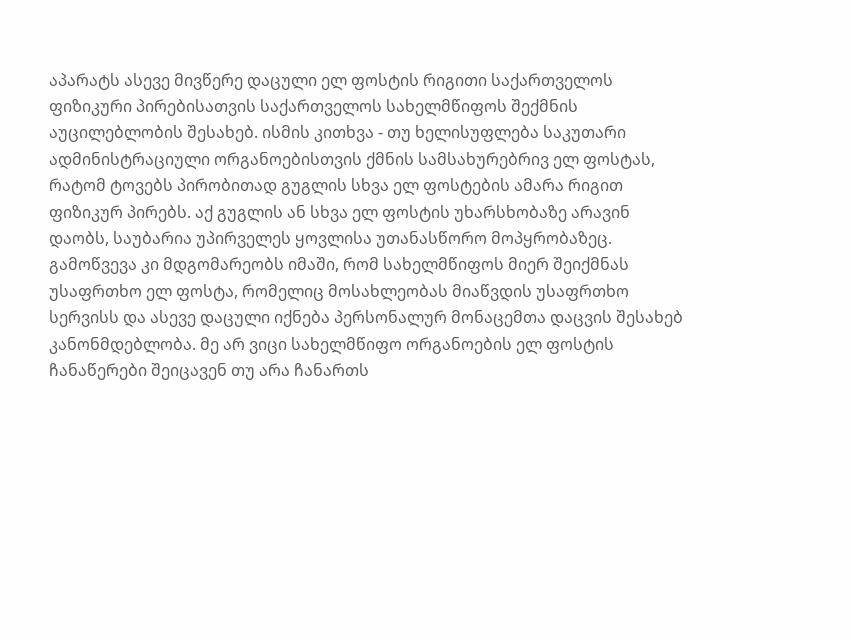აპარატს ასევე მივწერე დაცული ელ ფოსტის რიგითი საქართველოს ფიზიკური პირებისათვის საქართველოს სახელმწიფოს შექმნის აუცილებლობის შესახებ. ისმის კითხვა - თუ ხელისუფლება საკუთარი ადმინისტრაციული ორგანოებისთვის ქმნის სამსახურებრივ ელ ფოსტას, რატომ ტოვებს პირობითად გუგლის სხვა ელ ფოსტების ამარა რიგით ფიზიკურ პირებს. აქ გუგლის ან სხვა ელ ფოსტის უხარსხობაზე არავინ დაობს, საუბარია უპირველეს ყოვლისა უთანასწორო მოპყრობაზეც. გამოწვევა კი მდგომარეობს იმაში, რომ სახელმწიფოს მიერ შეიქმნას უსაფრთხო ელ ფოსტა, რომელიც მოსახლეობას მიაწვდის უსაფრთხო სერვისს და ასევე დაცული იქნება პერსონალურ მონაცემთა დაცვის შესახებ კანონმდებლობა. მე არ ვიცი სახელმწიფო ორგანოების ელ ფოსტის ჩანაწერები შეიცავენ თუ არა ჩანართს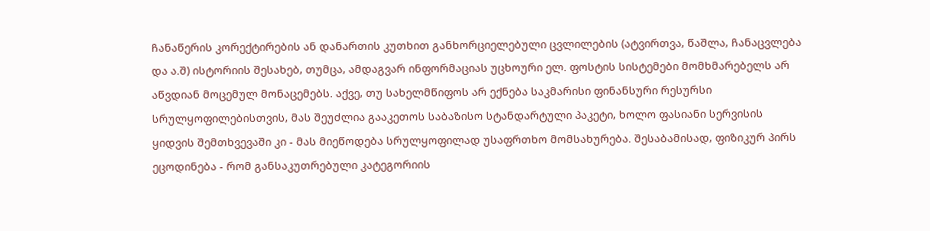ჩანაწერის კორექტირების ან დანართის კუთხით განხორციელებული ცვლილების (ატვირთვა, წაშლა, ჩანაცვლება და ა.შ) ისტორიის შესახებ, თუმცა, ამდაგვარ ინფორმაციას უცხოური ელ. ფოსტის სისტემები მომხმარებელს არ აწვდიან მოცემულ მონაცემებს. აქვე, თუ სახელმწიფოს არ ექნება საკმარისი ფინანსური რესურსი სრულყოფილებისთვის, მას შეუძლია გააკეთოს საბაზისო სტანდარტული პაკეტი, ხოლო ფასიანი სერვისის ყიდვის შემთხვევაში კი - მას მიეწოდება სრულყოფილად უსაფრთხო მომსახურება. შესაბამისად, ფიზიკურ პირს ეცოდინება - რომ განსაკუთრებული კატეგორიის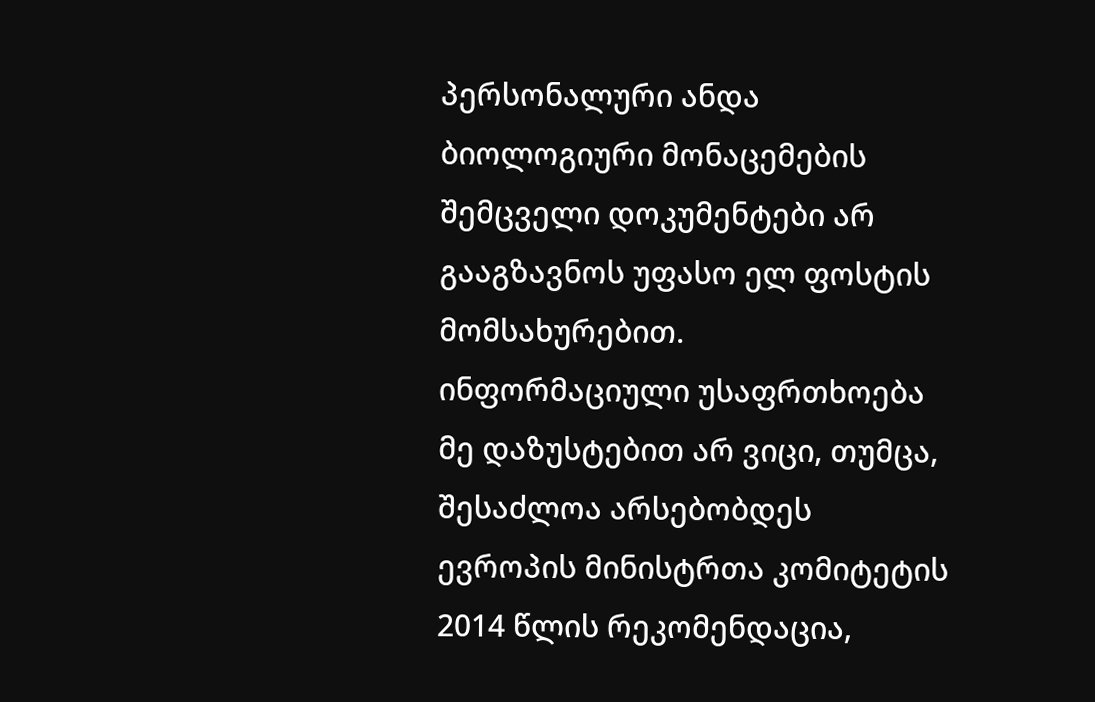პერსონალური ანდა ბიოლოგიური მონაცემების შემცველი დოკუმენტები არ გააგზავნოს უფასო ელ ფოსტის მომსახურებით.
ინფორმაციული უსაფრთხოება
მე დაზუსტებით არ ვიცი, თუმცა, შესაძლოა არსებობდეს ევროპის მინისტრთა კომიტეტის 2014 წლის რეკომენდაცია,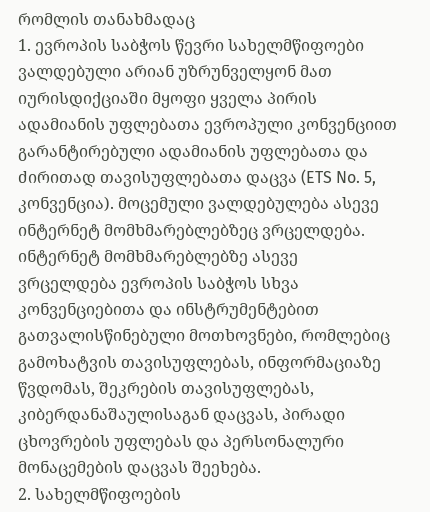რომლის თანახმადაც
1. ევროპის საბჭოს წევრი სახელმწიფოები ვალდებული არიან უზრუნველყონ მათ
იურისდიქციაში მყოფი ყველა პირის ადამიანის უფლებათა ევროპული კონვენციით გარანტირებული ადამიანის უფლებათა და ძირითად თავისუფლებათა დაცვა (ETS No. 5, კონვენცია). მოცემული ვალდებულება ასევე ინტერნეტ მომხმარებლებზეც ვრცელდება. ინტერნეტ მომხმარებლებზე ასევე ვრცელდება ევროპის საბჭოს სხვა კონვენციებითა და ინსტრუმენტებით გათვალისწინებული მოთხოვნები, რომლებიც გამოხატვის თავისუფლებას, ინფორმაციაზე წვდომას, შეკრების თავისუფლებას, კიბერდანაშაულისაგან დაცვას, პირადი ცხოვრების უფლებას და პერსონალური მონაცემების დაცვას შეეხება.
2. სახელმწიფოების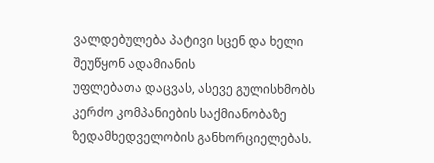ვალდებულება პატივი სცენ და ხელი შეუწყონ ადამიანის
უფლებათა დაცვას, ასევე გულისხმობს კერძო კომპანიების საქმიანობაზე ზედამხედველობის განხორციელებას.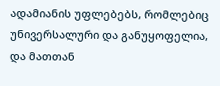ადამიანის უფლებებს, რომლებიც უნივერსალური და განუყოფელია, და მათთან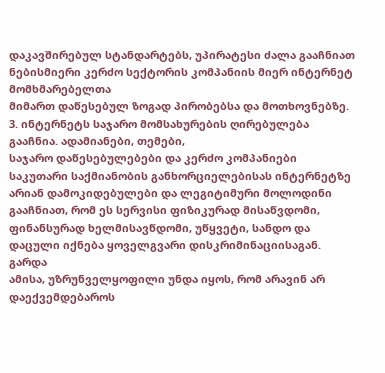დაკავშირებულ სტანდარტებს, უპირატესი ძალა გააჩნიათ ნებისმიერი კერძო სექტორის კომპანიის მიერ ინტერნეტ მომხმარებელთა
მიმართ დაწესებულ ზოგად პირობებსა და მოთხოვნებზე.
3. ინტერნეტს საჯარო მომსახურების ღირებულება გააჩნია. ადამიანები, თემები,
საჯარო დაწესებულებები და კერძო კომპანიები საკუთარი საქმიანობის განხორციელებისას ინტერნეტზე არიან დამოკიდებულები და ლეგიტიმური მოლოდინი გააჩნიათ, რომ ეს სერვისი ფიზიკურად მისაწვდომი, ფინანსურად ხელმისავწდომი, უწყვეტი, სანდო და დაცული იქნება ყოველგვარი დისკრიმინაციისაგან. გარდა
ამისა, უზრუნველყოფილი უნდა იყოს, რომ არავინ არ დაექვემდებაროს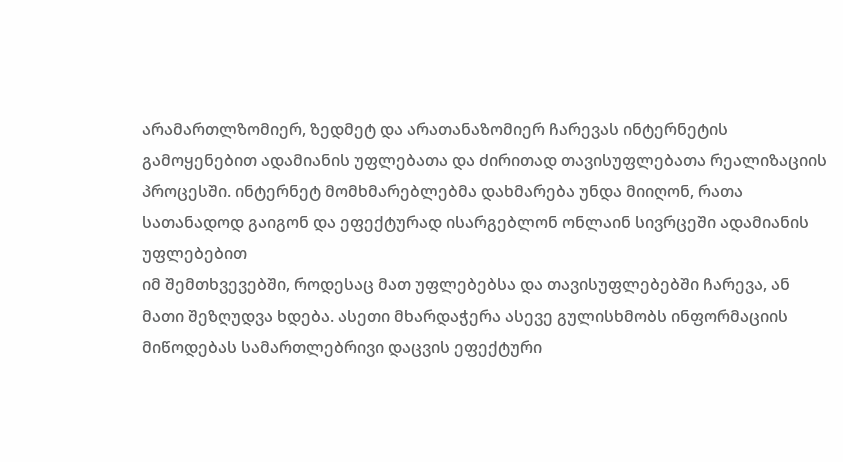არამართლზომიერ, ზედმეტ და არათანაზომიერ ჩარევას ინტერნეტის გამოყენებით ადამიანის უფლებათა და ძირითად თავისუფლებათა რეალიზაციის პროცესში. ინტერნეტ მომხმარებლებმა დახმარება უნდა მიიღონ, რათა სათანადოდ გაიგონ და ეფექტურად ისარგებლონ ონლაინ სივრცეში ადამიანის უფლებებით
იმ შემთხვევებში, როდესაც მათ უფლებებსა და თავისუფლებებში ჩარევა, ან მათი შეზღუდვა ხდება. ასეთი მხარდაჭერა ასევე გულისხმობს ინფორმაციის მიწოდებას სამართლებრივი დაცვის ეფექტური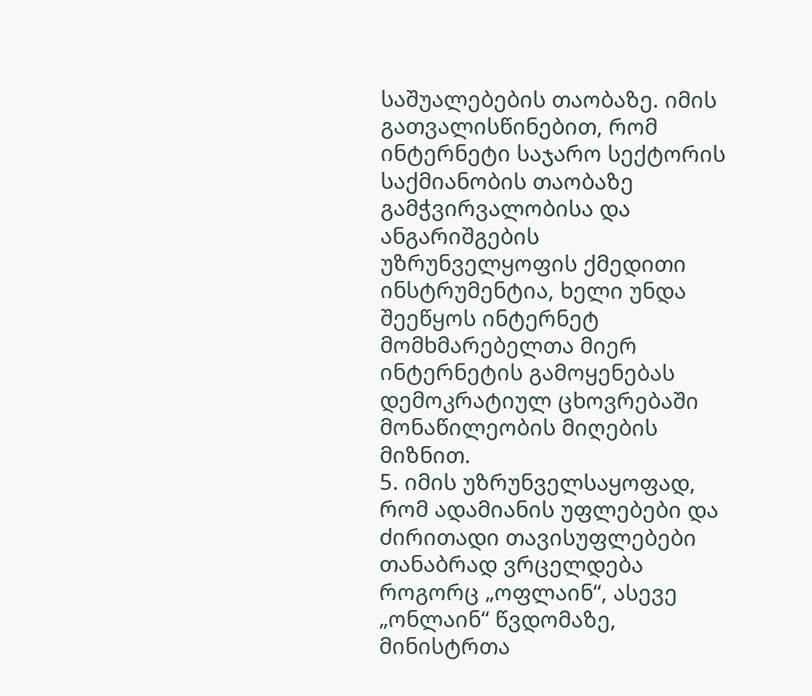საშუალებების თაობაზე. იმის გათვალისწინებით, რომ ინტერნეტი საჯარო სექტორის საქმიანობის თაობაზე გამჭვირვალობისა და ანგარიშგების უზრუნველყოფის ქმედითი ინსტრუმენტია, ხელი უნდა შეეწყოს ინტერნეტ მომხმარებელთა მიერ ინტერნეტის გამოყენებას დემოკრატიულ ცხოვრებაში მონაწილეობის მიღების მიზნით.
5. იმის უზრუნველსაყოფად, რომ ადამიანის უფლებები და ძირითადი თავისუფლებები
თანაბრად ვრცელდება როგორც „ოფლაინ“, ასევე „ონლაინ“ წვდომაზე, მინისტრთა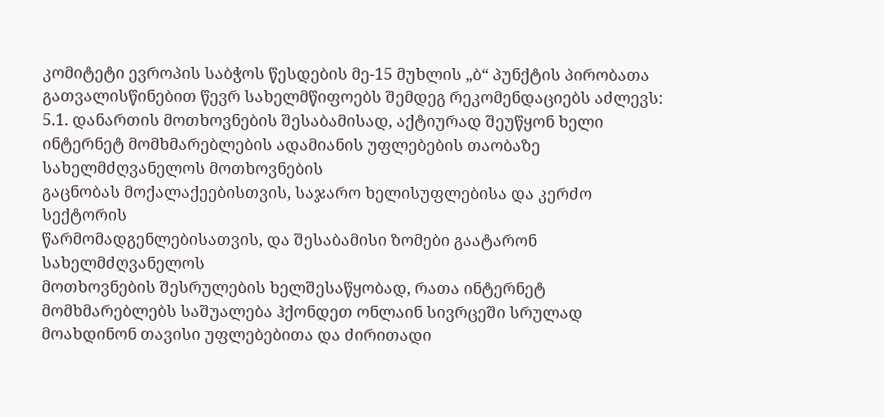კომიტეტი ევროპის საბჭოს წესდების მე-15 მუხლის „ბ“ პუნქტის პირობათა გათვალისწინებით წევრ სახელმწიფოებს შემდეგ რეკომენდაციებს აძლევს:
5.1. დანართის მოთხოვნების შესაბამისად, აქტიურად შეუწყონ ხელი ინტერნეტ მომხმარებლების ადამიანის უფლებების თაობაზე სახელმძღვანელოს მოთხოვნების
გაცნობას მოქალაქეებისთვის, საჯარო ხელისუფლებისა და კერძო სექტორის
წარმომადგენლებისათვის, და შესაბამისი ზომები გაატარონ სახელმძღვანელოს
მოთხოვნების შესრულების ხელშესაწყობად, რათა ინტერნეტ მომხმარებლებს საშუალება ჰქონდეთ ონლაინ სივრცეში სრულად მოახდინონ თავისი უფლებებითა და ძირითადი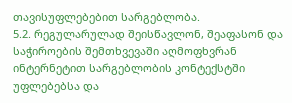თავისუფლებებით სარგებლობა.
5.2. რეგულარულად შეისწავლონ, შეაფასონ და საჭიროების შემთხვევაში აღმოფხვრან ინტერნეტით სარგებლობის კონტექსტში უფლებებსა და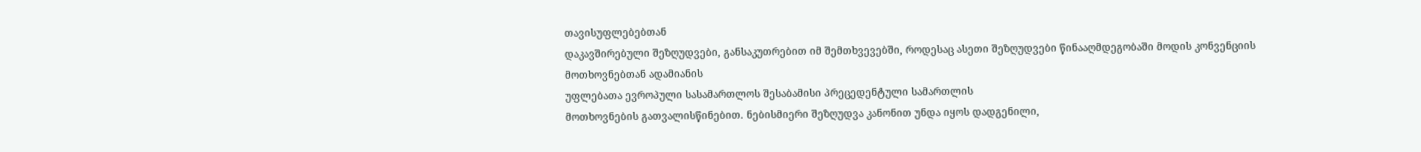თავისუფლებებთან
დაკავშირებული შეზღუდვები, განსაკუთრებით იმ შემთხვევებში, როდესაც ასეთი შეზღუდვები წინააღმდეგობაში მოდის კონვენციის მოთხოვნებთან ადამიანის
უფლებათა ევროპული სასამართლოს შესაბამისი პრეცედენტული სამართლის
მოთხოვნების გათვალისწინებით. ნებისმიერი შეზღუდვა კანონით უნდა იყოს დადგენილი,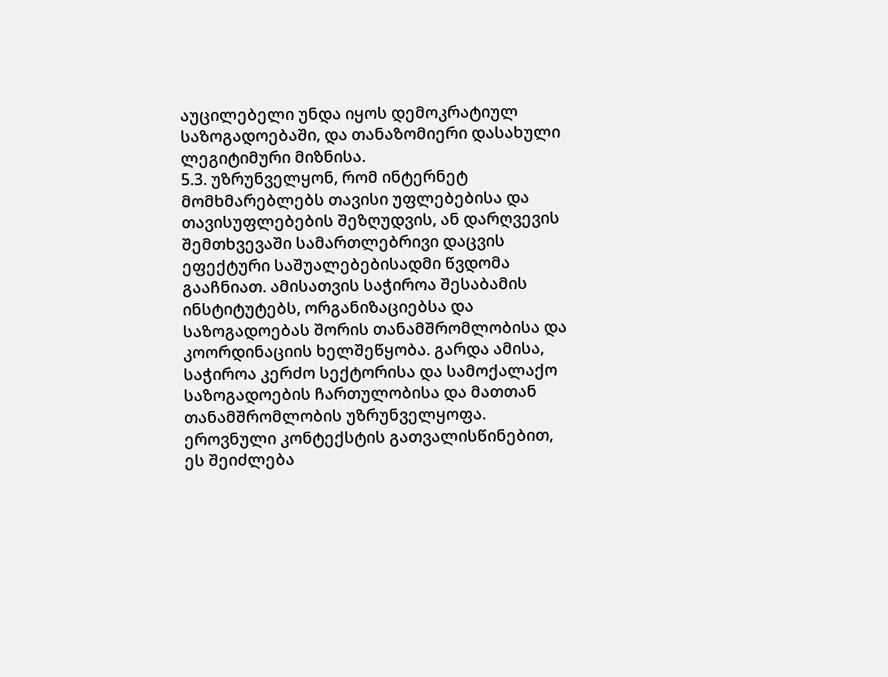აუცილებელი უნდა იყოს დემოკრატიულ საზოგადოებაში, და თანაზომიერი დასახული ლეგიტიმური მიზნისა.
5.3. უზრუნველყონ, რომ ინტერნეტ მომხმარებლებს თავისი უფლებებისა და
თავისუფლებების შეზღუდვის, ან დარღვევის შემთხვევაში სამართლებრივი დაცვის ეფექტური საშუალებებისადმი წვდომა გააჩნიათ. ამისათვის საჭიროა შესაბამის ინსტიტუტებს, ორგანიზაციებსა და საზოგადოებას შორის თანამშრომლობისა და კოორდინაციის ხელშეწყობა. გარდა ამისა, საჭიროა კერძო სექტორისა და სამოქალაქო საზოგადოების ჩართულობისა და მათთან თანამშრომლობის უზრუნველყოფა. ეროვნული კონტექსტის გათვალისწინებით, ეს შეიძლება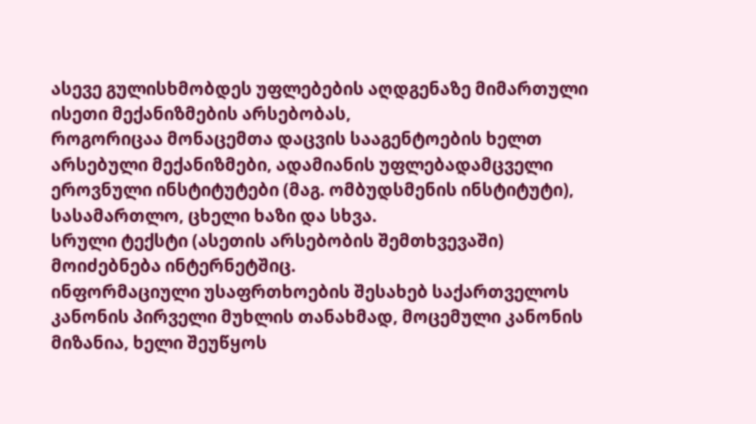ასევე გულისხმობდეს უფლებების აღდგენაზე მიმართული ისეთი მექანიზმების არსებობას,
როგორიცაა მონაცემთა დაცვის სააგენტოების ხელთ არსებული მექანიზმები, ადამიანის უფლებადამცველი ეროვნული ინსტიტუტები (მაგ. ომბუდსმენის ინსტიტუტი),
სასამართლო, ცხელი ხაზი და სხვა.
სრული ტექსტი (ასეთის არსებობის შემთხვევაში) მოიძებნება ინტერნეტშიც.
ინფორმაციული უსაფრთხოების შესახებ საქართველოს კანონის პირველი მუხლის თანახმად, მოცემული კანონის მიზანია, ხელი შეუწყოს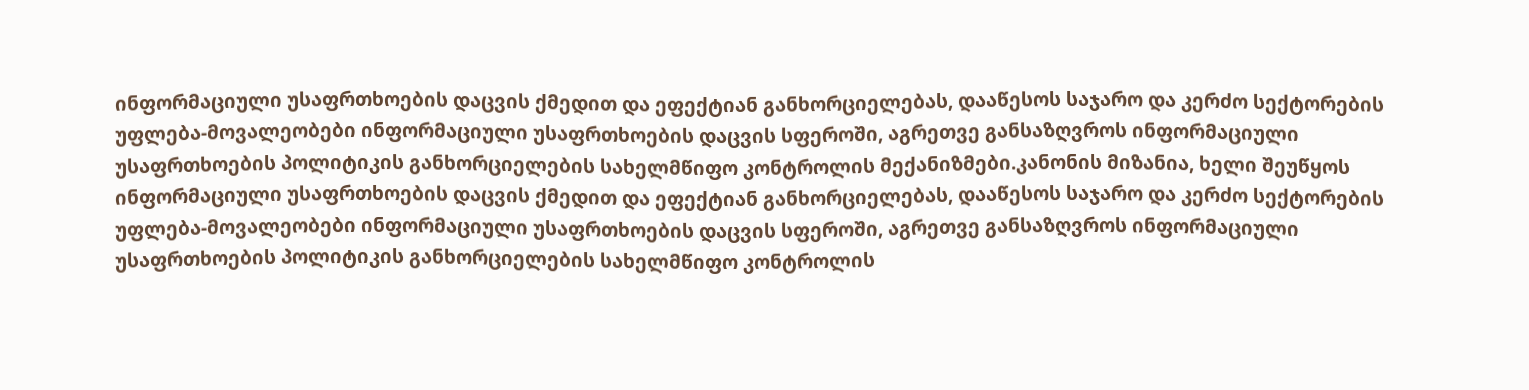ინფორმაციული უსაფრთხოების დაცვის ქმედით და ეფექტიან განხორციელებას, დააწესოს საჯარო და კერძო სექტორების უფლება-მოვალეობები ინფორმაციული უსაფრთხოების დაცვის სფეროში, აგრეთვე განსაზღვროს ინფორმაციული უსაფრთხოების პოლიტიკის განხორციელების სახელმწიფო კონტროლის მექანიზმები.კანონის მიზანია, ხელი შეუწყოს ინფორმაციული უსაფრთხოების დაცვის ქმედით და ეფექტიან განხორციელებას, დააწესოს საჯარო და კერძო სექტორების უფლება-მოვალეობები ინფორმაციული უსაფრთხოების დაცვის სფეროში, აგრეთვე განსაზღვროს ინფორმაციული უსაფრთხოების პოლიტიკის განხორციელების სახელმწიფო კონტროლის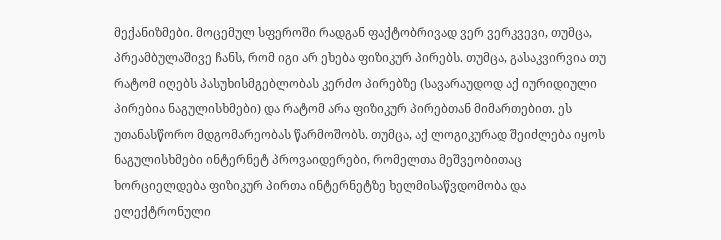მექანიზმები. მოცემულ სფეროში რადგან ფაქტობრივად ვერ ვერკვევი, თუმცა, პრეამბულაშივე ჩანს, რომ იგი არ ეხება ფიზიკურ პირებს. თუმცა, გასაკვირვია თუ რატომ იღებს პასუხისმგებლობას კერძო პირებზე (სავარაუდოდ აქ იურიდიული პირებია ნაგულისხმები) და რატომ არა ფიზიკურ პირებთან მიმართებით. ეს უთანასწორო მდგომარეობას წარმოშობს. თუმცა, აქ ლოგიკურად შეიძლება იყოს ნაგულისხმები ინტერნეტ პროვაიდერები, რომელთა მეშვეობითაც ხორციელდება ფიზიკურ პირთა ინტერნეტზე ხელმისაწვდომობა და ელექტრონული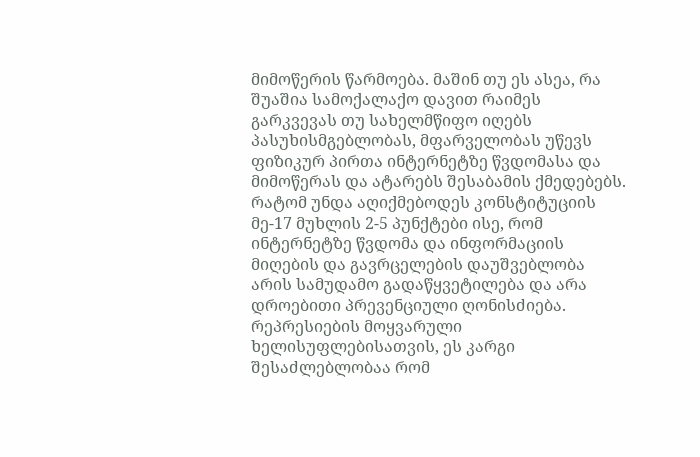მიმოწერის წარმოება. მაშინ თუ ეს ასეა, რა შუაშია სამოქალაქო დავით რაიმეს გარკვევას თუ სახელმწიფო იღებს პასუხისმგებლობას, მფარველობას უწევს ფიზიკურ პირთა ინტერნეტზე წვდომასა და მიმოწერას და ატარებს შესაბამის ქმედებებს. რატომ უნდა აღიქმებოდეს კონსტიტუციის მე-17 მუხლის 2-5 პუნქტები ისე, რომ ინტერნეტზე წვდომა და ინფორმაციის მიღების და გავრცელების დაუშვებლობა არის სამუდამო გადაწყვეტილება და არა დროებითი პრევენციული ღონისძიება. რეპრესიების მოყვარული ხელისუფლებისათვის, ეს კარგი შესაძლებლობაა რომ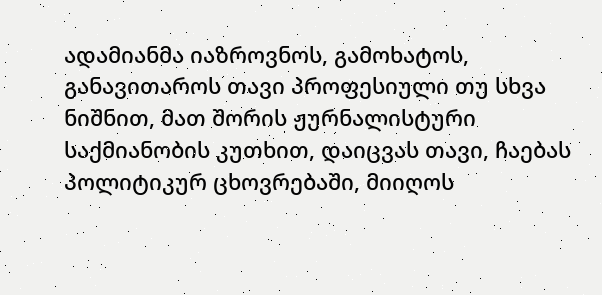ადამიანმა იაზროვნოს, გამოხატოს, განავითაროს თავი პროფესიული თუ სხვა ნიშნით, მათ შორის ჟურნალისტური საქმიანობის კუთხით, დაიცვას თავი, ჩაებას პოლიტიკურ ცხოვრებაში, მიიღოს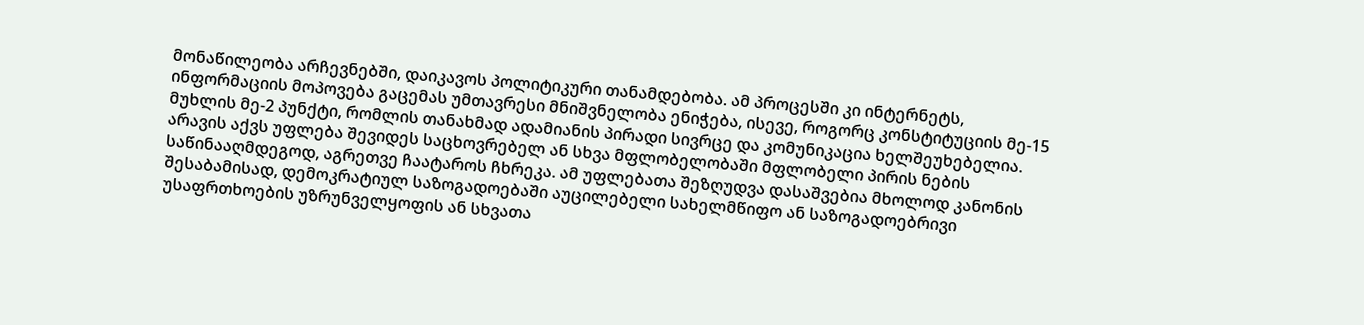მონაწილეობა არჩევნებში, დაიკავოს პოლიტიკური თანამდებობა. ამ პროცესში კი ინტერნეტს, ინფორმაციის მოპოვება გაცემას უმთავრესი მნიშვნელობა ენიჭება, ისევე, როგორც კონსტიტუციის მე-15 მუხლის მე-2 პუნქტი, რომლის თანახმად ადამიანის პირადი სივრცე და კომუნიკაცია ხელშეუხებელია. არავის აქვს უფლება შევიდეს საცხოვრებელ ან სხვა მფლობელობაში მფლობელი პირის ნების საწინააღმდეგოდ, აგრეთვე ჩაატაროს ჩხრეკა. ამ უფლებათა შეზღუდვა დასაშვებია მხოლოდ კანონის შესაბამისად, დემოკრატიულ საზოგადოებაში აუცილებელი სახელმწიფო ან საზოგადოებრივი უსაფრთხოების უზრუნველყოფის ან სხვათა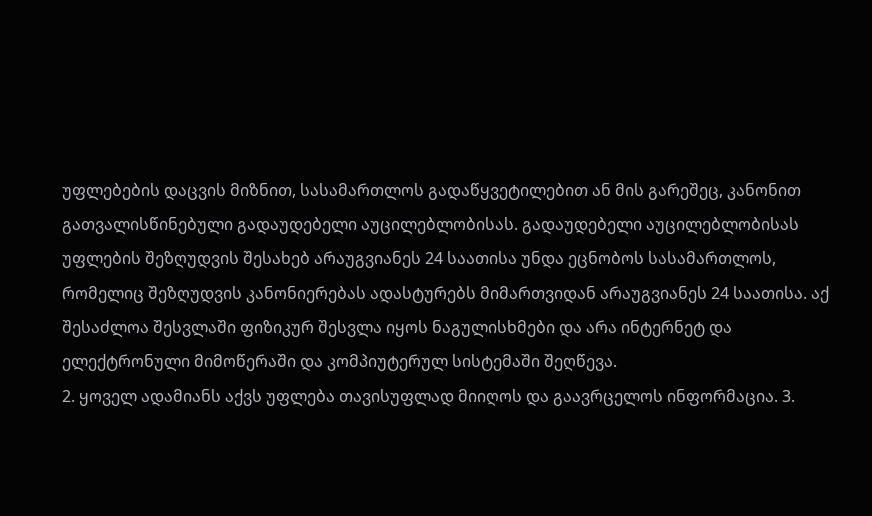უფლებების დაცვის მიზნით, სასამართლოს გადაწყვეტილებით ან მის გარეშეც, კანონით გათვალისწინებული გადაუდებელი აუცილებლობისას. გადაუდებელი აუცილებლობისას უფლების შეზღუდვის შესახებ არაუგვიანეს 24 საათისა უნდა ეცნობოს სასამართლოს, რომელიც შეზღუდვის კანონიერებას ადასტურებს მიმართვიდან არაუგვიანეს 24 საათისა. აქ შესაძლოა შესვლაში ფიზიკურ შესვლა იყოს ნაგულისხმები და არა ინტერნეტ და ელექტრონული მიმოწერაში და კომპიუტერულ სისტემაში შეღწევა.
2. ყოველ ადამიანს აქვს უფლება თავისუფლად მიიღოს და გაავრცელოს ინფორმაცია. 3.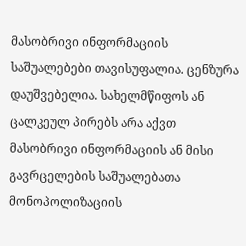მასობრივი ინფორმაციის საშუალებები თავისუფალია. ცენზურა დაუშვებელია. სახელმწიფოს ან ცალკეულ პირებს არა აქვთ მასობრივი ინფორმაციის ან მისი გავრცელების საშუალებათა მონოპოლიზაციის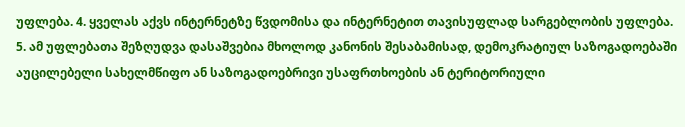უფლება. 4. ყველას აქვს ინტერნეტზე წვდომისა და ინტერნეტით თავისუფლად სარგებლობის უფლება. 5. ამ უფლებათა შეზღუდვა დასაშვებია მხოლოდ კანონის შესაბამისად, დემოკრატიულ საზოგადოებაში აუცილებელი სახელმწიფო ან საზოგადოებრივი უსაფრთხოების ან ტერიტორიული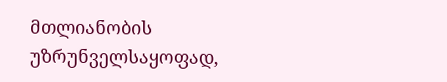მთლიანობის უზრუნველსაყოფად,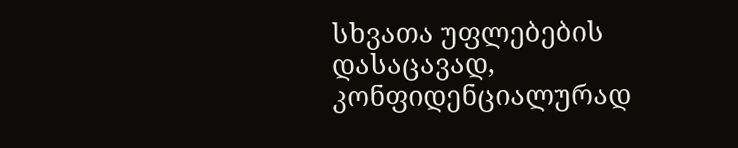სხვათა უფლებების დასაცავად, კონფიდენციალურად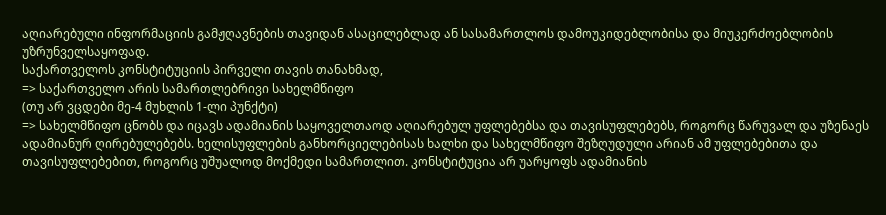აღიარებული ინფორმაციის გამჟღავნების თავიდან ასაცილებლად ან სასამართლოს დამოუკიდებლობისა და მიუკერძოებლობის უზრუნველსაყოფად.
საქართველოს კონსტიტუციის პირველი თავის თანახმად,
=> საქართველო არის სამართლებრივი სახელმწიფო
(თუ არ ვცდები მე-4 მუხლის 1-ლი პუნქტი)
=> სახელმწიფო ცნობს და იცავს ადამიანის საყოველთაოდ აღიარებულ უფლებებსა და თავისუფლებებს, როგორც წარუვალ და უზენაეს ადამიანურ ღირებულებებს. ხელისუფლების განხორციელებისას ხალხი და სახელმწიფო შეზღუდული არიან ამ უფლებებითა და თავისუფლებებით, როგორც უშუალოდ მოქმედი სამართლით. კონსტიტუცია არ უარყოფს ადამიანის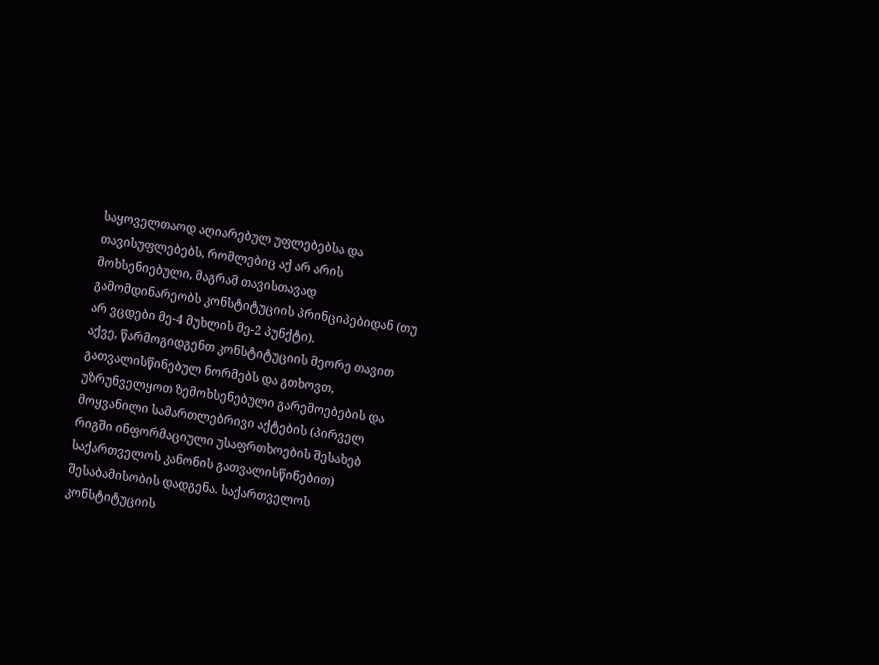საყოველთაოდ აღიარებულ უფლებებსა და თავისუფლებებს, რომლებიც აქ არ არის მოხსენიებული, მაგრამ თავისთავად გამომდინარეობს კონსტიტუციის პრინციპებიდან (თუ არ ვცდები მე-4 მუხლის მე-2 პუნქტი).
აქვე, წარმოგიდგენთ კონსტიტუციის მეორე თავით გათვალისწინებულ ნორმებს და გთხოვთ, უზრუნველყოთ ზემოხსენებული გარემოებების და მოყვანილი სამართლებრივი აქტების (პირველ რიგში ინფორმაციული უსაფრთხოების შესახებ საქართველოს კანონის გათვალისწინებით) შესაბამისობის დადგენა. საქართველოს კონსტიტუციის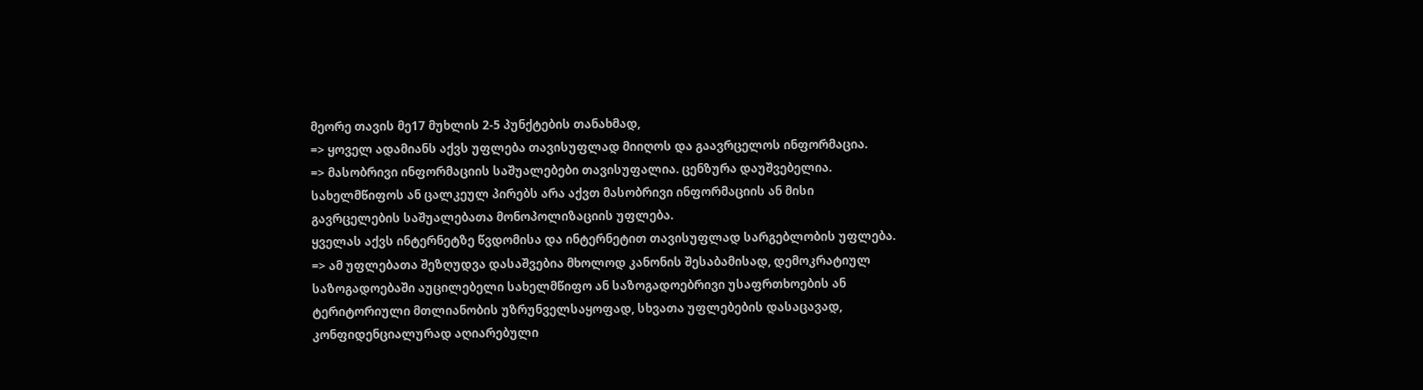მეორე თავის მე17 მუხლის 2-5 პუნქტების თანახმად,
=> ყოველ ადამიანს აქვს უფლება თავისუფლად მიიღოს და გაავრცელოს ინფორმაცია.
=> მასობრივი ინფორმაციის საშუალებები თავისუფალია. ცენზურა დაუშვებელია. სახელმწიფოს ან ცალკეულ პირებს არა აქვთ მასობრივი ინფორმაციის ან მისი გავრცელების საშუალებათა მონოპოლიზაციის უფლება.
ყველას აქვს ინტერნეტზე წვდომისა და ინტერნეტით თავისუფლად სარგებლობის უფლება.
=> ამ უფლებათა შეზღუდვა დასაშვებია მხოლოდ კანონის შესაბამისად, დემოკრატიულ საზოგადოებაში აუცილებელი სახელმწიფო ან საზოგადოებრივი უსაფრთხოების ან ტერიტორიული მთლიანობის უზრუნველსაყოფად, სხვათა უფლებების დასაცავად, კონფიდენციალურად აღიარებული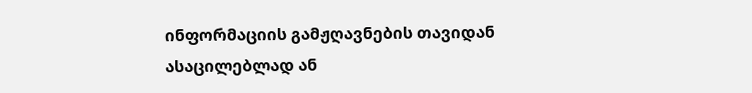ინფორმაციის გამჟღავნების თავიდან ასაცილებლად ან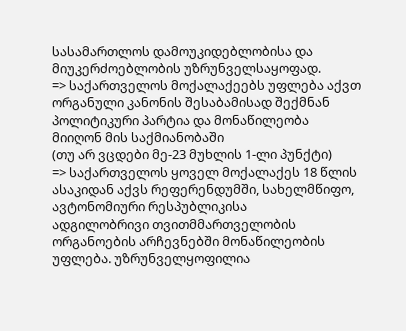სასამართლოს დამოუკიდებლობისა და მიუკერძოებლობის უზრუნველსაყოფად.
=> საქართველოს მოქალაქეებს უფლება აქვთ ორგანული კანონის შესაბამისად შექმნან პოლიტიკური პარტია და მონაწილეობა მიიღონ მის საქმიანობაში
(თუ არ ვცდები მე-23 მუხლის 1-ლი პუნქტი)
=> საქართველოს ყოველ მოქალაქეს 18 წლის ასაკიდან აქვს რეფერენდუმში, სახელმწიფო, ავტონომიური რესპუბლიკისა
ადგილობრივი თვითმმართველობის ორგანოების არჩევნებში მონაწილეობის უფლება. უზრუნველყოფილია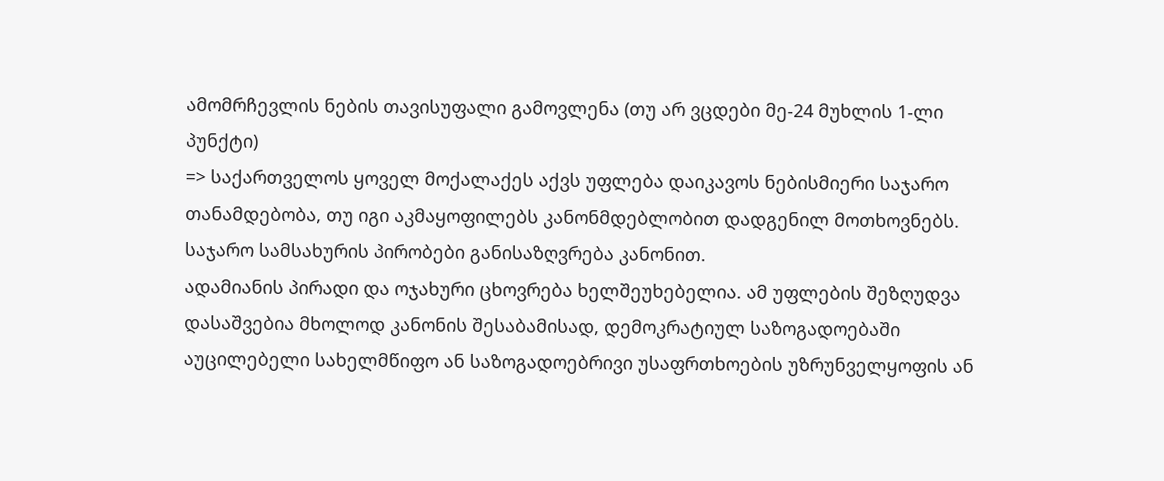ამომრჩევლის ნების თავისუფალი გამოვლენა (თუ არ ვცდები მე-24 მუხლის 1-ლი პუნქტი)
=> საქართველოს ყოველ მოქალაქეს აქვს უფლება დაიკავოს ნებისმიერი საჯარო თანამდებობა, თუ იგი აკმაყოფილებს კანონმდებლობით დადგენილ მოთხოვნებს. საჯარო სამსახურის პირობები განისაზღვრება კანონით.
ადამიანის პირადი და ოჯახური ცხოვრება ხელშეუხებელია. ამ უფლების შეზღუდვა დასაშვებია მხოლოდ კანონის შესაბამისად, დემოკრატიულ საზოგადოებაში აუცილებელი სახელმწიფო ან საზოგადოებრივი უსაფრთხოების უზრუნველყოფის ან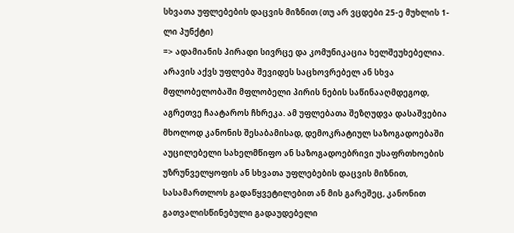სხვათა უფლებების დაცვის მიზნით (თუ არ ვცდები 25-ე მუხლის 1-ლი პუნქტი)
=> ადამიანის პირადი სივრცე და კომუნიკაცია ხელშეუხებელია. არავის აქვს უფლება შევიდეს საცხოვრებელ ან სხვა მფლობელობაში მფლობელი პირის ნების საწინააღმდეგოდ, აგრეთვე ჩაატაროს ჩხრეკა. ამ უფლებათა შეზღუდვა დასაშვებია მხოლოდ კანონის შესაბამისად, დემოკრატიულ საზოგადოებაში აუცილებელი სახელმწიფო ან საზოგადოებრივი უსაფრთხოების უზრუნველყოფის ან სხვათა უფლებების დაცვის მიზნით, სასამართლოს გადაწყვეტილებით ან მის გარეშეც, კანონით გათვალისწინებული გადაუდებელი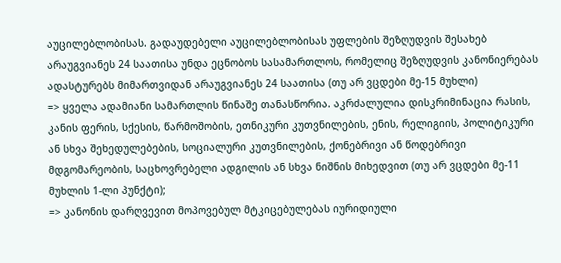აუცილებლობისას. გადაუდებელი აუცილებლობისას უფლების შეზღუდვის შესახებ არაუგვიანეს 24 საათისა უნდა ეცნობოს სასამართლოს, რომელიც შეზღუდვის კანონიერებას ადასტურებს მიმართვიდან არაუგვიანეს 24 საათისა (თუ არ ვცდები მე-15 მუხლი)
=> ყველა ადამიანი სამართლის წინაშე თანასწორია. აკრძალულია დისკრიმინაცია რასის, კანის ფერის, სქესის, წარმოშობის, ეთნიკური კუთვნილების, ენის, რელიგიის, პოლიტიკური ან სხვა შეხედულებების, სოციალური კუთვნილების, ქონებრივი ან წოდებრივი მდგომარეობის, საცხოვრებელი ადგილის ან სხვა ნიშნის მიხედვით (თუ არ ვცდები მე-11 მუხლის 1-ლი პუნქტი);
=> კანონის დარღვევით მოპოვებულ მტკიცებულებას იურიდიული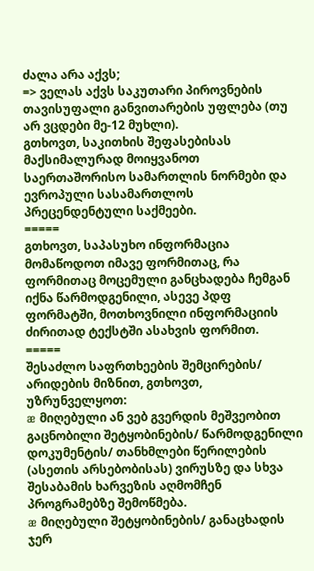ძალა არა აქვს;
=> ველას აქვს საკუთარი პიროვნების თავისუფალი განვითარების უფლება (თუ არ ვცდები მე-12 მუხლი).
გთხოვთ, საკითხის შეფასებისას მაქსიმალურად მოიყვანოთ საერთაშორისო სამართლის ნორმები და ევროპული სასამართლოს პრეცენდენტული საქმეები.
=====
გთხოვთ, საპასუხო ინფორმაცია მომაწოდოთ იმავე ფორმითაც, რა ფორმითაც მოცემული განცხადება ჩემგან იქნა წარმოდგენილი, ასევე პდფ ფორმატში, მოთხოვნილი ინფორმაციის ძირითად ტექსტში ასახვის ფორმით.
=====
შესაძლო საფრთხეების შემცირების/ არიდების მიზნით, გთხოვთ, უზრუნველყოთ:
æ მიღებული ან ვებ გვერდის მეშვეობით გაცნობილი შეტყობინების/ წარმოდგენილი დოკუმენტის/ თანხმლები წერილების (ასეთის არსებობისას) ვირუსზე და სხვა შესაბამის ხარვეზის აღმომჩენ პროგრამებზე შემოწმება.
æ მიღებული შეტყობინების/ განაცხადის ჯერ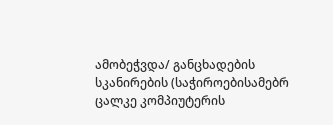ამობეჭვდა/ განცხადების სკანირების (საჭიროებისამებრ ცალკე კომპიუტერის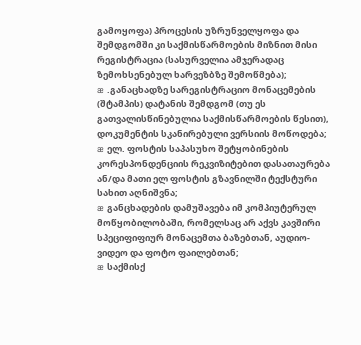გამოყოფა) პროცესის უზრუნველყოფა და
შემდგომში კი საქმისწარმოების მიზნით მისი რეგისტრაცია (სასურველია ამჯერადაც ზემოხსენებულ ხარვეზბზე შემოწმება);
æ .განაცხადზე სარეგისტრაციო მონაცემების (შტამპის) დატანის შემდგომ (თუ ეს გათვალისწინებულია საქმისწარმოების წესით), დოკუმენტის სკანირებული ვერსიის მოწოდება;
æ ელ. ფოსტის საპასუხო შეტყობინების კორესპონდენციის რეკვიზიტებით დასათაურება ან/და მათი ელ ფოსტის გზავნილში ტექსტური სახით აღნიშვნა;
æ განცხადების დამუშავება იმ კომპიუტერულ მოწყობილობაში, რომელსაც არ აქვს კავშირი სპეციფიფიურ მონაცემთა ბაზებთან, აუდიო-ვიდეო და ფოტო ფაილებთან;
æ საქმისქ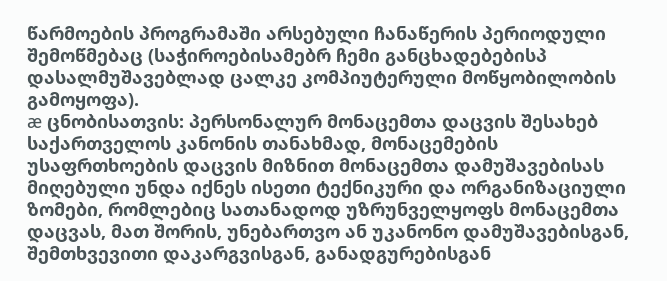წარმოების პროგრამაში არსებული ჩანაწერის პერიოდული შემოწმებაც (საჭიროებისამებრ ჩემი განცხადებებისპ დასალმუშავებლად ცალკე კომპიუტერული მოწყობილობის გამოყოფა).
æ ცნობისათვის: პერსონალურ მონაცემთა დაცვის შესახებ საქართველოს კანონის თანახმად, მონაცემების უსაფრთხოების დაცვის მიზნით მონაცემთა დამუშავებისას მიღებული უნდა იქნეს ისეთი ტექნიკური და ორგანიზაციული ზომები, რომლებიც სათანადოდ უზრუნველყოფს მონაცემთა დაცვას, მათ შორის, უნებართვო ან უკანონო დამუშავებისგან, შემთხვევითი დაკარგვისგან, განადგურებისგან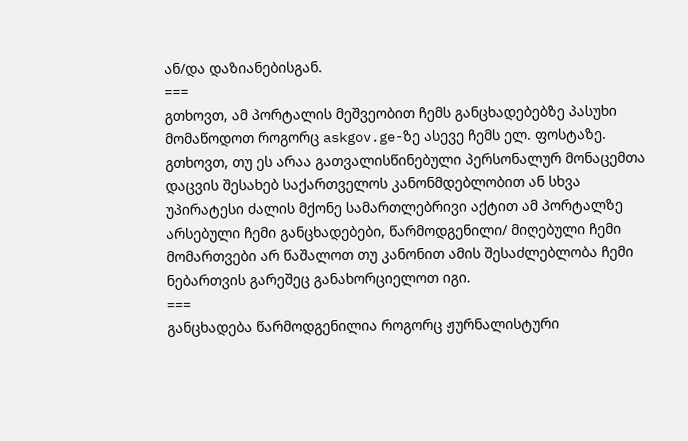ან/და დაზიანებისგან.
===
გთხოვთ, ამ პორტალის მეშვეობით ჩემს განცხადებებზე პასუხი მომაწოდოთ როგორც askgov.ge-ზე ასევე ჩემს ელ. ფოსტაზე. გთხოვთ, თუ ეს არაა გათვალისწინებული პერსონალურ მონაცემთა დაცვის შესახებ საქართველოს კანონმდებლობით ან სხვა უპირატესი ძალის მქონე სამართლებრივი აქტით ამ პორტალზე არსებული ჩემი განცხადებები, წარმოდგენილი/ მიღებული ჩემი მომართვები არ წაშალოთ თუ კანონით ამის შესაძლებლობა ჩემი ნებართვის გარეშეც განახორციელოთ იგი.
===
განცხადება წარმოდგენილია როგორც ჟურნალისტური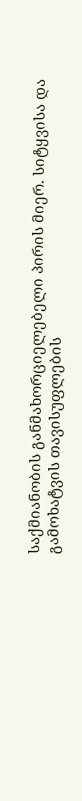საქმიანობის განმახორციელებელი პირის მიერ. სიტყვისა და გამოხატვის თავისუფლების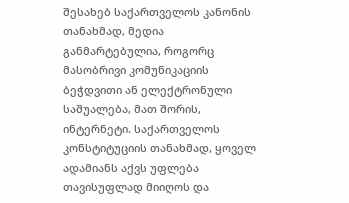შესახებ საქართველოს კანონის თანახმად, მედია განმარტებულია, როგორც მასობრივი კომუნიკაციის ბეჭდვითი ან ელექტრონული საშუალება, მათ შორის, ინტერნეტი. საქართველოს კონსტიტუციის თანახმად, ყოველ ადამიანს აქვს უფლება თავისუფლად მიიღოს და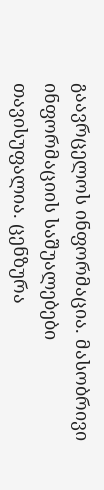გაავრცელოს ინფორმაცია. მასობრივი ინფორმაციის საშუალებები თავისუფალია. ცენზურა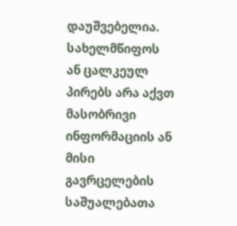დაუშვებელია. სახელმწიფოს ან ცალკეულ პირებს არა აქვთ მასობრივი ინფორმაციის ან მისი გავრცელების საშუალებათა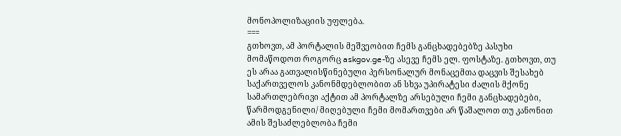მონოპოლიზაციის უფლება.
===
გთხოვთ, ამ პორტალის მეშვეობით ჩემს განცხადებებზე პასუხი მომაწოდოთ როგორც askgov.ge-ზე ასევე ჩემს ელ. ფოსტაზე. გთხოვთ, თუ ეს არაა გათვალისწინებული პერსონალურ მონაცემთა დაცვის შესახებ საქართველოს კანონმდებლობით ან სხვა უპირატესი ძალის მქონე სამართლებრივი აქტით ამ პორტალზე არსებული ჩემი განცხადებები, წარმოდგენილი/ მიღებული ჩემი მომართვები არ წაშალოთ თუ კანონით ამის შესაძლებლობა ჩემი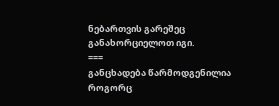ნებართვის გარეშეც განახორციელოთ იგი.
===
განცხადება წარმოდგენილია როგორც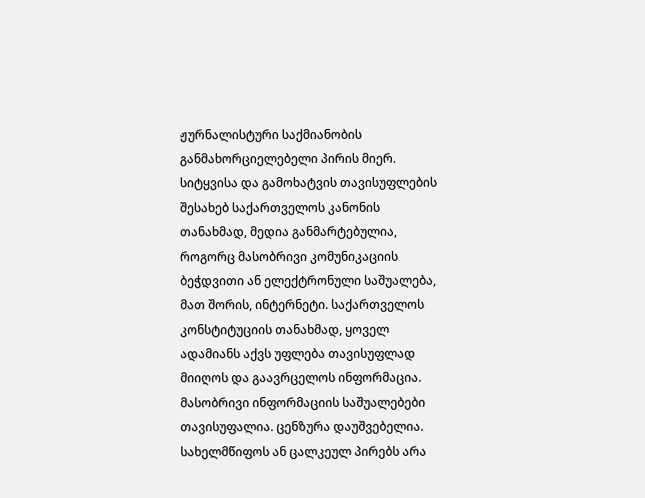ჟურნალისტური საქმიანობის განმახორციელებელი პირის მიერ. სიტყვისა და გამოხატვის თავისუფლების შესახებ საქართველოს კანონის თანახმად, მედია განმარტებულია, როგორც მასობრივი კომუნიკაციის ბეჭდვითი ან ელექტრონული საშუალება, მათ შორის, ინტერნეტი. საქართველოს კონსტიტუციის თანახმად, ყოველ ადამიანს აქვს უფლება თავისუფლად მიიღოს და გაავრცელოს ინფორმაცია. მასობრივი ინფორმაციის საშუალებები თავისუფალია. ცენზურა დაუშვებელია. სახელმწიფოს ან ცალკეულ პირებს არა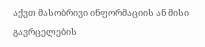აქვთ მასობრივი ინფორმაციის ან მისი გავრცელების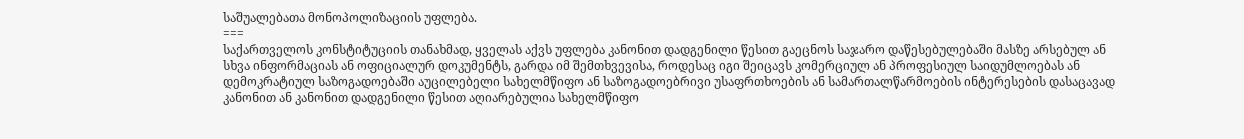საშუალებათა მონოპოლიზაციის უფლება.
===
საქართველოს კონსტიტუციის თანახმად, ყველას აქვს უფლება კანონით დადგენილი წესით გაეცნოს საჯარო დაწესებულებაში მასზე არსებულ ან სხვა ინფორმაციას ან ოფიციალურ დოკუმენტს, გარდა იმ შემთხვევისა, როდესაც იგი შეიცავს კომერციულ ან პროფესიულ საიდუმლოებას ან დემოკრატიულ საზოგადოებაში აუცილებელი სახელმწიფო ან საზოგადოებრივი უსაფრთხოების ან სამართალწარმოების ინტერესების დასაცავად კანონით ან კანონით დადგენილი წესით აღიარებულია სახელმწიფო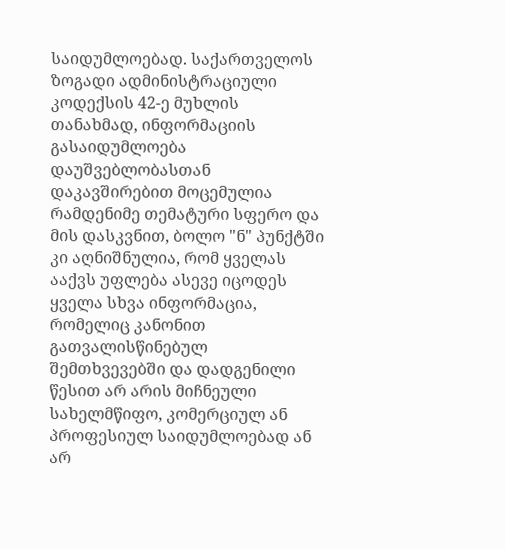საიდუმლოებად. საქართველოს ზოგადი ადმინისტრაციული კოდექსის 42-ე მუხლის თანახმად, ინფორმაციის გასაიდუმლოება დაუშვებლობასთან დაკავშირებით მოცემულია რამდენიმე თემატური სფერო და მის დასკვნით, ბოლო "ნ" პუნქტში კი აღნიშნულია, რომ ყველას ააქვს უფლება ასევე იცოდეს ყველა სხვა ინფორმაცია, რომელიც კანონით გათვალისწინებულ შემთხვევებში და დადგენილი წესით არ არის მიჩნეული სახელმწიფო, კომერციულ ან პროფესიულ საიდუმლოებად ან არ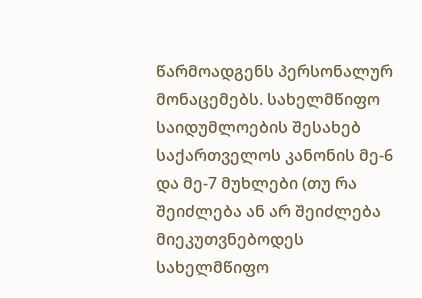წარმოადგენს პერსონალურ მონაცემებს. სახელმწიფო საიდუმლოების შესახებ საქართველოს კანონის მე-6 და მე-7 მუხლები (თუ რა შეიძლება ან არ შეიძლება მიეკუთვნებოდეს სახელმწიფო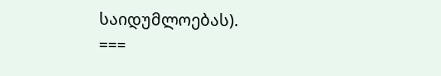საიდუმლოებას).
===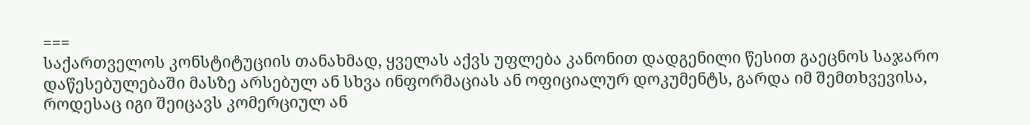===
საქართველოს კონსტიტუციის თანახმად, ყველას აქვს უფლება კანონით დადგენილი წესით გაეცნოს საჯარო დაწესებულებაში მასზე არსებულ ან სხვა ინფორმაციას ან ოფიციალურ დოკუმენტს, გარდა იმ შემთხვევისა, როდესაც იგი შეიცავს კომერციულ ან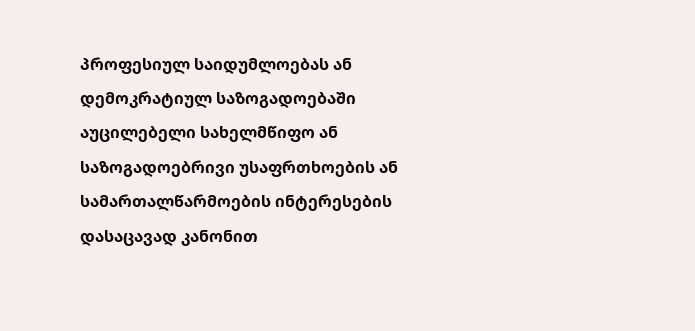პროფესიულ საიდუმლოებას ან დემოკრატიულ საზოგადოებაში აუცილებელი სახელმწიფო ან საზოგადოებრივი უსაფრთხოების ან სამართალწარმოების ინტერესების დასაცავად კანონით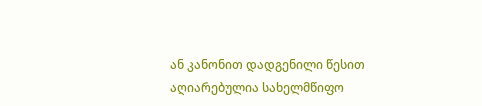ან კანონით დადგენილი წესით აღიარებულია სახელმწიფო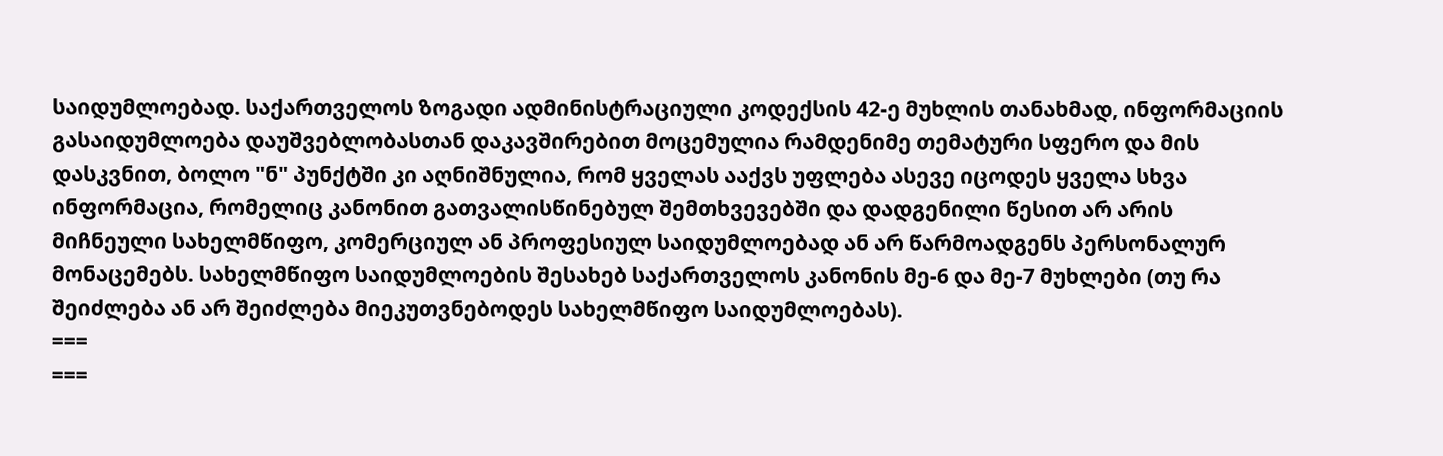საიდუმლოებად. საქართველოს ზოგადი ადმინისტრაციული კოდექსის 42-ე მუხლის თანახმად, ინფორმაციის გასაიდუმლოება დაუშვებლობასთან დაკავშირებით მოცემულია რამდენიმე თემატური სფერო და მის დასკვნით, ბოლო "ნ" პუნქტში კი აღნიშნულია, რომ ყველას ააქვს უფლება ასევე იცოდეს ყველა სხვა ინფორმაცია, რომელიც კანონით გათვალისწინებულ შემთხვევებში და დადგენილი წესით არ არის მიჩნეული სახელმწიფო, კომერციულ ან პროფესიულ საიდუმლოებად ან არ წარმოადგენს პერსონალურ მონაცემებს. სახელმწიფო საიდუმლოების შესახებ საქართველოს კანონის მე-6 და მე-7 მუხლები (თუ რა შეიძლება ან არ შეიძლება მიეკუთვნებოდეს სახელმწიფო საიდუმლოებას).
===
===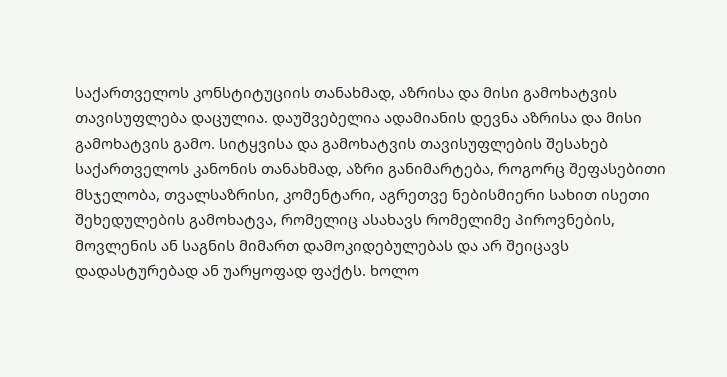საქართველოს კონსტიტუციის თანახმად, აზრისა და მისი გამოხატვის თავისუფლება დაცულია. დაუშვებელია ადამიანის დევნა აზრისა და მისი გამოხატვის გამო. სიტყვისა და გამოხატვის თავისუფლების შესახებ საქართველოს კანონის თანახმად, აზრი განიმარტება, როგორც შეფასებითი მსჯელობა, თვალსაზრისი, კომენტარი, აგრეთვე ნებისმიერი სახით ისეთი შეხედულების გამოხატვა, რომელიც ასახავს რომელიმე პიროვნების, მოვლენის ან საგნის მიმართ დამოკიდებულებას და არ შეიცავს დადასტურებად ან უარყოფად ფაქტს. ხოლო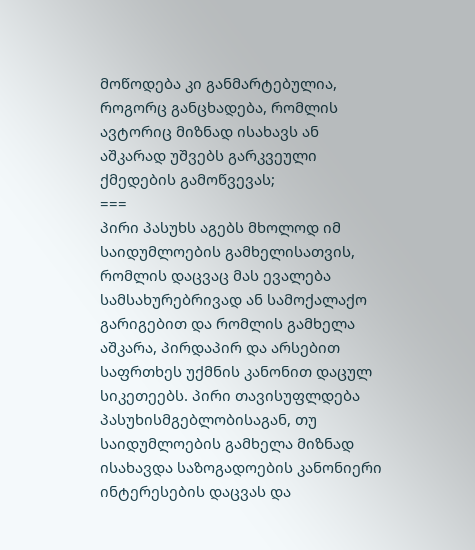მოწოდება კი განმარტებულია, როგორც განცხადება, რომლის ავტორიც მიზნად ისახავს ან აშკარად უშვებს გარკვეული ქმედების გამოწვევას;
===
პირი პასუხს აგებს მხოლოდ იმ საიდუმლოების გამხელისათვის, რომლის დაცვაც მას ევალება სამსახურებრივად ან სამოქალაქო გარიგებით და რომლის გამხელა აშკარა, პირდაპირ და არსებით საფრთხეს უქმნის კანონით დაცულ სიკეთეებს. პირი თავისუფლდება პასუხისმგებლობისაგან, თუ საიდუმლოების გამხელა მიზნად ისახავდა საზოგადოების კანონიერი ინტერესების დაცვას და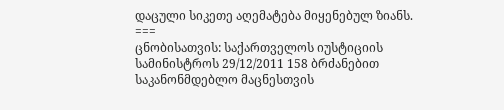დაცული სიკეთე აღემატება მიყენებულ ზიანს.
===
ცნობისათვის: საქართველოს იუსტიციის სამინისტროს 29/12/2011 158 ბრძანებით საკანონმდებლო მაცნესთვის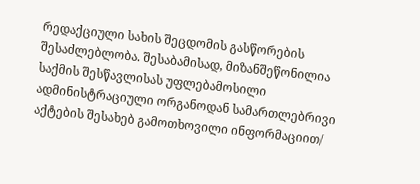რედაქციული სახის შეცდომის გასწორების შესაძლებლობა. შესაბამისად, მიზანშეწონილია საქმის შესწავლისას უფლებამოსილი ადმინისტრაციული ორგანოდან სამართლებრივი აქტების შესახებ გამოთხოვილი ინფორმაციით/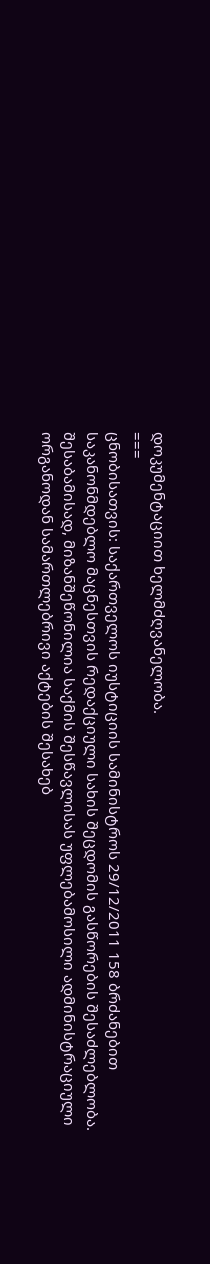დოკუმენტაციით ხელმძღვანელობა.
===
ცნობისათვის: საქართველოს იუსტიციის სამინისტროს 29/12/2011 158 ბრძანებით საკანონმდებლო მაცნესთვის რედაქციული სახის შეცდომის გასწორების შესაძლებლობა. შესაბამისად, მიზანშეწონილია საქმის შესწავლისას უფლებამოსილი ადმინისტრაციული ორგანოდან სამართლებრივი აქტების შესახებ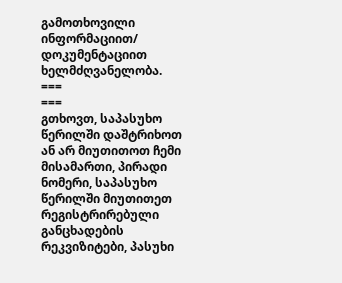გამოთხოვილი ინფორმაციით/ დოკუმენტაციით ხელმძღვანელობა.
===
===
გთხოვთ, საპასუხო წერილში დაშტრიხოთ ან არ მიუთითოთ ჩემი მისამართი, პირადი ნომერი, საპასუხო წერილში მიუთითეთ რეგისტრირებული განცხადების რეკვიზიტები, პასუხი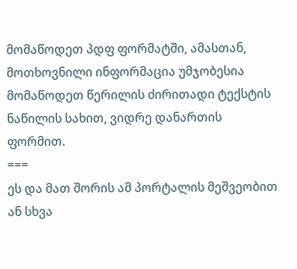მომაწოდეთ პდფ ფორმატში, ამასთან, მოთხოვნილი ინფორმაცია უმჯობესია მომაწოდეთ წერილის ძირითადი ტექსტის ნაწილის სახით, ვიდრე დანართის ფორმით.
===
ეს და მათ შორის ამ პორტალის მეშვეობით ან სხვა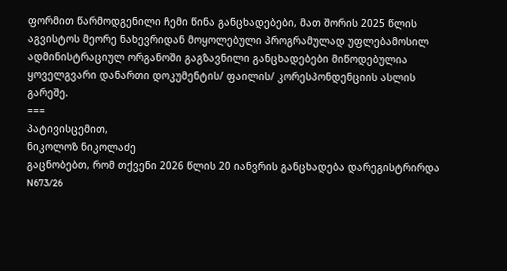ფორმით წარმოდგენილი ჩემი წინა განცხადებები, მათ შორის 2025 წლის აგვისტოს მეორე ნახევრიდან მოყოლებული პროგრამულად უფლებამოსილ ადმინისტრაციულ ორგანოში გაგზავნილი განცხადებები მიწოდებულია ყოველგვარი დანართი დოკუმენტის/ ფაილის/ კორესპონდენციის ასლის გარეშე.
===
პატივისცემით,
ნიკოლოზ ნიკოლაძე
გაცნობებთ, რომ თქვენი 2026 წლის 20 იანვრის განცხადება დარეგისტრირდა
N673/26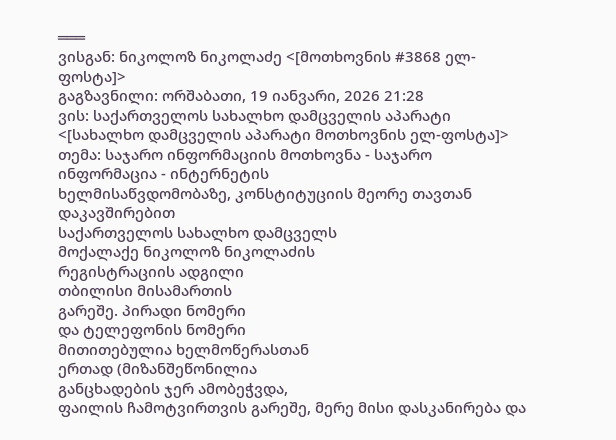═══
ვისგან: ნიკოლოზ ნიკოლაძე <[მოთხოვნის #3868 ელ-ფოსტა]>
გაგზავნილი: ორშაბათი, 19 იანვარი, 2026 21:28
ვის: საქართველოს სახალხო დამცველის აპარატი <[სახალხო დამცველის აპარატი მოთხოვნის ელ-ფოსტა]>
თემა: საჯარო ინფორმაციის მოთხოვნა - საჯარო ინფორმაცია - ინტერნეტის
ხელმისაწვდომობაზე, კონსტიტუციის მეორე თავთან დაკავშირებით
საქართველოს სახალხო დამცველს
მოქალაქე ნიკოლოზ ნიკოლაძის
რეგისტრაციის ადგილი
თბილისი მისამართის
გარეშე. პირადი ნომერი
და ტელეფონის ნომერი
მითითებულია ხელმოწერასთან
ერთად (მიზანშეწონილია
განცხადების ჯერ ამობეჭვდა,
ფაილის ჩამოტვირთვის გარეშე, მერე მისი დასკანირება და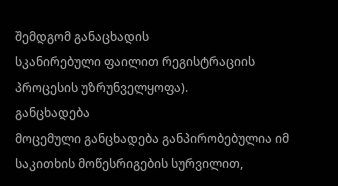შემდგომ განაცხადის
სკანირებული ფაილით რეგისტრაციის პროცესის უზრუნველყოფა).
განცხადება
მოცემული განცხადება განპირობებულია იმ საკითხის მოწესრიგების სურვილით,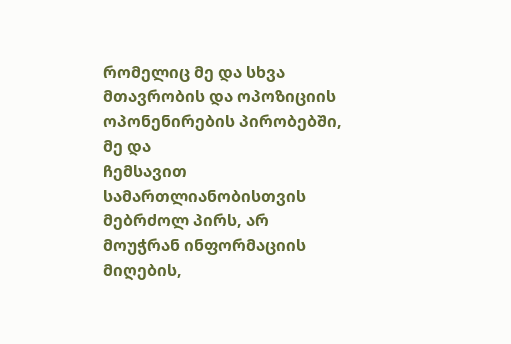რომელიც მე და სხვა მთავრობის და ოპოზიციის ოპონენირების პირობებში, მე და
ჩემსავით სამართლიანობისთვის მებრძოლ პირს, არ მოუჭრან ინფორმაციის მიღების,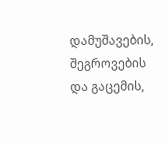დამუშავების, შეგროვების და გაცემის,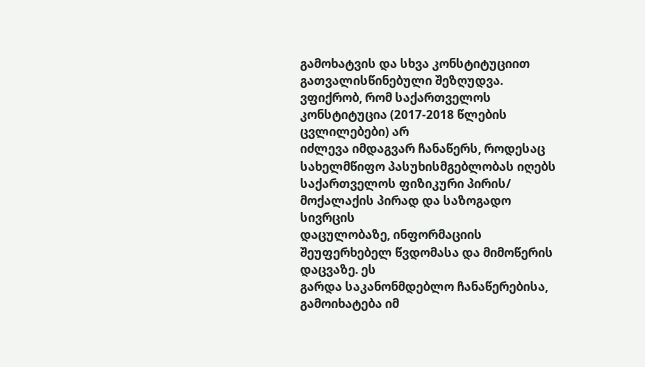გამოხატვის და სხვა კონსტიტუციით
გათვალისწინებული შეზღუდვა.
ვფიქრობ, რომ საქართველოს კონსტიტუცია (2017-2018 წლების ცვლილებები) არ
იძლევა იმდაგვარ ჩანაწერს, როდესაც სახელმწიფო პასუხისმგებლობას იღებს
საქართველოს ფიზიკური პირის/ მოქალაქის პირად და საზოგადო სივრცის
დაცულობაზე, ინფორმაციის შეუფერხებელ წვდომასა და მიმოწერის დაცვაზე. ეს
გარდა საკანონმდებლო ჩანაწერებისა, გამოიხატება იმ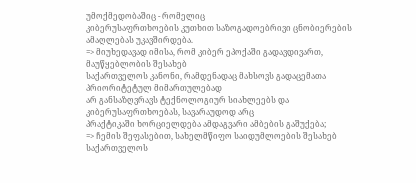უმოქმედობაშიც - რომელიც
კიბერუსაფრთხოების კუთხით საზოგადოებრივი ცნობიერების ამაღლებას უკავშირდება.
=> მიუხედავად იმისა, რომ კიბერ ეპოქაში გადავდივართ, მაუწყებლობის შესახებ
საქართველოს კანონი, რამდენადაც მახსოვს გადაცემათა პრიორიტეტულ მიმართულებად
არ განსაზღვრავს ტექნოლოგიურ სიახლეებს და კიბერუსაფრთხოებას, სავარაუდოდ არც
პრაქტიკაში ხორციელდება ამდაგვარი ამბების გაშუქება;
=> ჩემის შეფასებით, სახელმწიფო საიდუმლოების შესახებ საქართველოს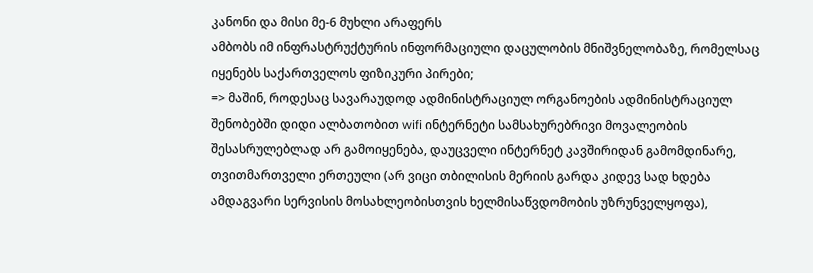კანონი და მისი მე-6 მუხლი არაფერს
ამბობს იმ ინფრასტრუქტურის ინფორმაციული დაცულობის მნიშვნელობაზე, რომელსაც
იყენებს საქართველოს ფიზიკური პირები;
=> მაშინ, როდესაც სავარაუდოდ ადმინისტრაციულ ორგანოების ადმინისტრაციულ
შენობებში დიდი ალბათობით wifi ინტერნეტი სამსახურებრივი მოვალეობის
შესასრულებლად არ გამოიყენება, დაუცველი ინტერნეტ კავშირიდან გამომდინარე,
თვითმართველი ერთეული (არ ვიცი თბილისის მერიის გარდა კიდევ სად ხდება
ამდაგვარი სერვისის მოსახლეობისთვის ხელმისაწვდომობის უზრუნველყოფა),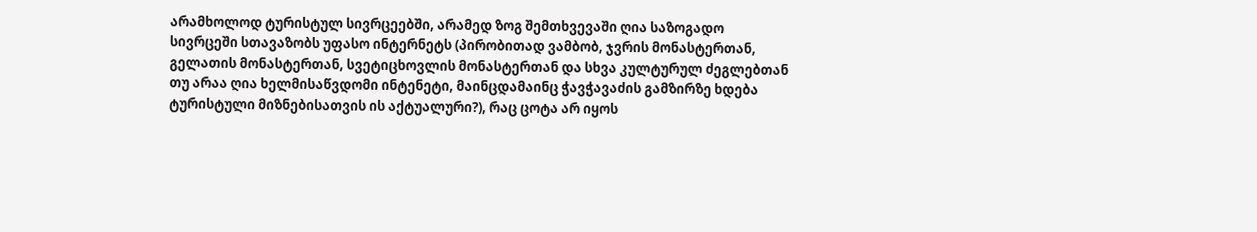არამხოლოდ ტურისტულ სივრცეებში, არამედ ზოგ შემთხვევაში ღია საზოგადო
სივრცეში სთავაზობს უფასო ინტერნეტს (პირობითად ვამბობ, ჯვრის მონასტერთან,
გელათის მონასტერთან, სვეტიცხოვლის მონასტერთან და სხვა კულტურულ ძეგლებთან
თუ არაა ღია ხელმისაწვდომი ინტენეტი, მაინცდამაინც ჭავჭავაძის გამზირზე ხდება
ტურისტული მიზნებისათვის ის აქტუალური?), რაც ცოტა არ იყოს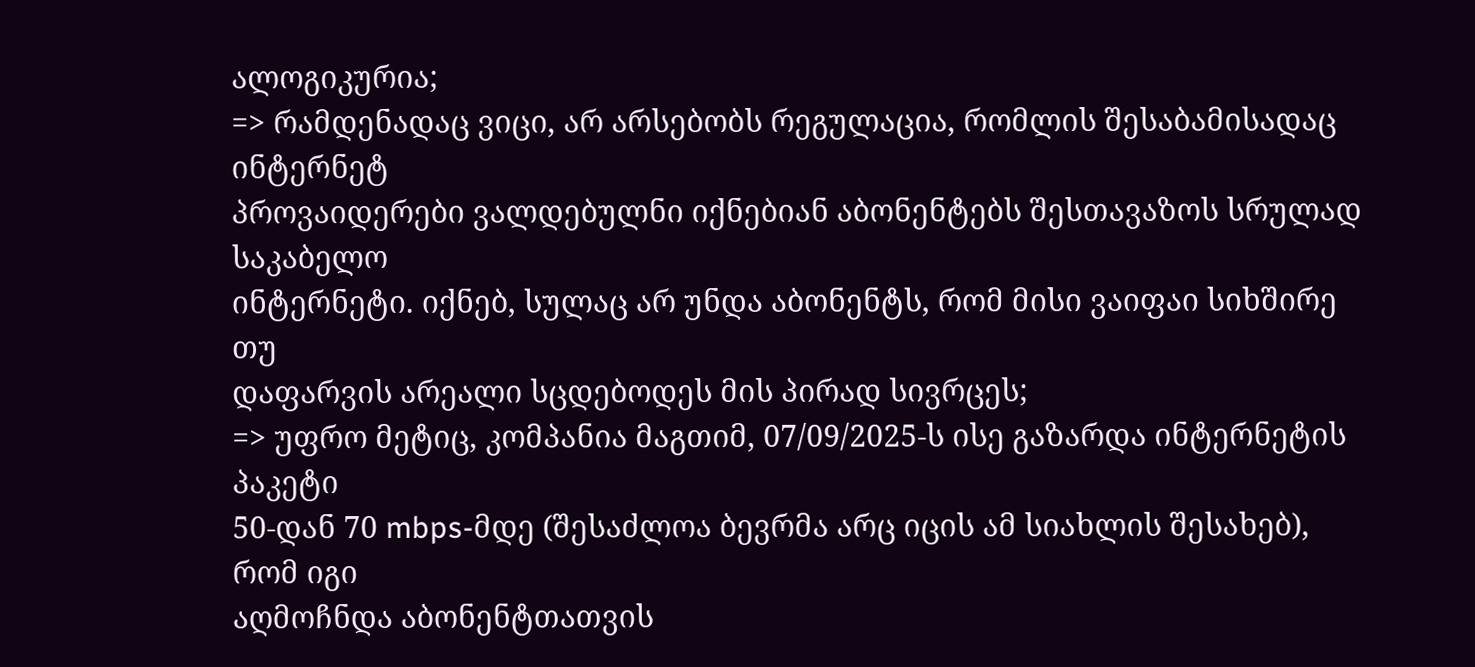ალოგიკურია;
=> რამდენადაც ვიცი, არ არსებობს რეგულაცია, რომლის შესაბამისადაც ინტერნეტ
პროვაიდერები ვალდებულნი იქნებიან აბონენტებს შესთავაზოს სრულად საკაბელო
ინტერნეტი. იქნებ, სულაც არ უნდა აბონენტს, რომ მისი ვაიფაი სიხშირე თუ
დაფარვის არეალი სცდებოდეს მის პირად სივრცეს;
=> უფრო მეტიც, კომპანია მაგთიმ, 07/09/2025-ს ისე გაზარდა ინტერნეტის პაკეტი
50-დან 70 mbps-მდე (შესაძლოა ბევრმა არც იცის ამ სიახლის შესახებ), რომ იგი
აღმოჩნდა აბონენტთათვის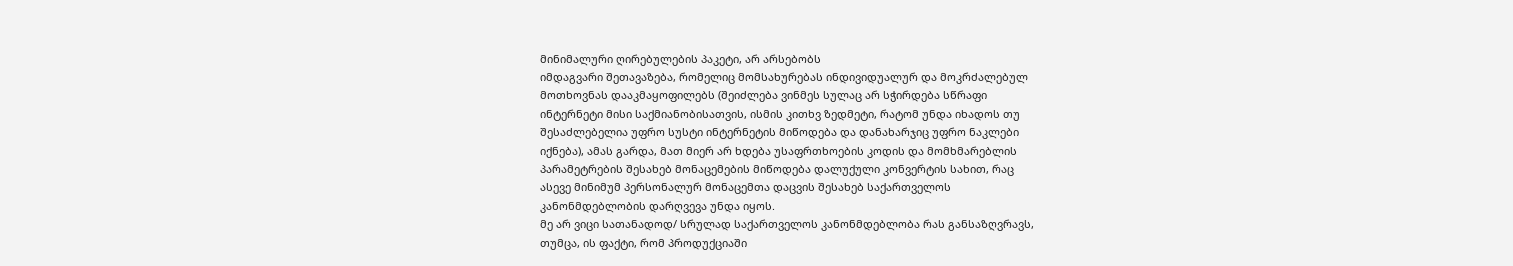მინიმალური ღირებულების პაკეტი, არ არსებობს
იმდაგვარი შეთავაზება, რომელიც მომსახურებას ინდივიდუალურ და მოკრძალებულ
მოთხოვნას დააკმაყოფილებს (შეიძლება ვინმეს სულაც არ სჭირდება სწრაფი
ინტერნეტი მისი საქმიანობისათვის, ისმის კითხვ ზედმეტი, რატომ უნდა იხადოს თუ
შესაძლებელია უფრო სუსტი ინტერნეტის მიწოდება და დანახარჯიც უფრო ნაკლები
იქნება), ამას გარდა, მათ მიერ არ ხდება უსაფრთხოების კოდის და მომხმარებლის
პარამეტრების შესახებ მონაცემების მიწოდება დალუქული კონვერტის სახით, რაც
ასევე მინიმუმ პერსონალურ მონაცემთა დაცვის შესახებ საქართველოს
კანონმდებლობის დარღვევა უნდა იყოს.
მე არ ვიცი სათანადოდ/ სრულად საქართველოს კანონმდებლობა რას განსაზღვრავს,
თუმცა, ის ფაქტი, რომ პროდუქციაში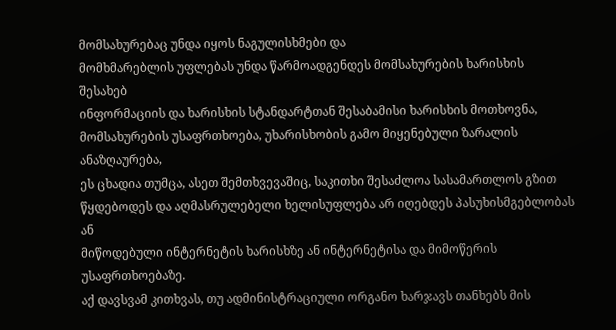მომსახურებაც უნდა იყოს ნაგულისხმები და
მომხმარებლის უფლებას უნდა წარმოადგენდეს მომსახურების ხარისხის შესახებ
ინფორმაციის და ხარისხის სტანდარტთან შესაბამისი ხარისხის მოთხოვნა,
მომსახურების უსაფრთხოება, უხარისხობის გამო მიყენებული ზარალის ანაზღაურება,
ეს ცხადია თუმცა, ასეთ შემთხვევაშიც, საკითხი შესაძლოა სასამართლოს გზით
წყდებოდეს და აღმასრულებელი ხელისუფლება არ იღებდეს პასუხისმგებლობას ან
მიწოდებული ინტერნეტის ხარისხზე ან ინტერნეტისა და მიმოწერის უსაფრთხოებაზე.
აქ დავსვამ კითხვას, თუ ადმინისტრაციული ორგანო ხარჯავს თანხებს მის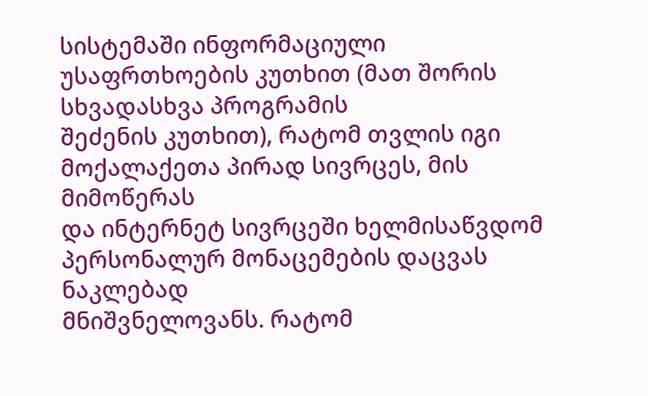სისტემაში ინფორმაციული უსაფრთხოების კუთხით (მათ შორის სხვადასხვა პროგრამის
შეძენის კუთხით), რატომ თვლის იგი მოქალაქეთა პირად სივრცეს, მის მიმოწერას
და ინტერნეტ სივრცეში ხელმისაწვდომ პერსონალურ მონაცემების დაცვას ნაკლებად
მნიშვნელოვანს. რატომ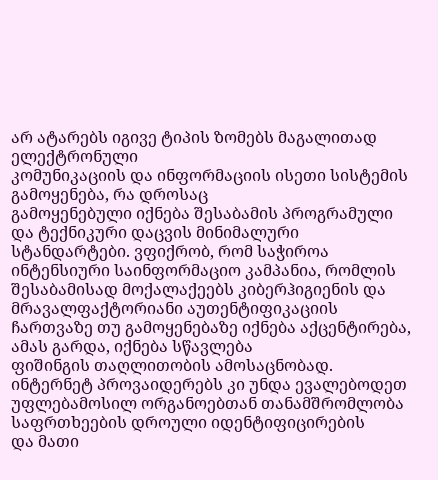არ ატარებს იგივე ტიპის ზომებს მაგალითად ელექტრონული
კომუნიკაციის და ინფორმაციის ისეთი სისტემის გამოყენება, რა დროსაც
გამოყენებული იქნება შესაბამის პროგრამული და ტექნიკური დაცვის მინიმალური
სტანდარტები. ვფიქრობ, რომ საჭიროა ინტენსიური საინფორმაციო კამპანია, რომლის
შესაბამისად მოქალაქეებს კიბერჰიგიენის და მრავალფაქტორიანი აუთენტიფიკაციის
ჩართვაზე თუ გამოყენებაზე იქნება აქცენტირება, ამას გარდა, იქნება სწავლება
ფიშინგის თაღლითობის ამოსაცნობად. ინტერნეტ პროვაიდერებს კი უნდა ევალებოდეთ
უფლებამოსილ ორგანოებთან თანამშრომლობა საფრთხეების დროული იდენტიფიცირების
და მათი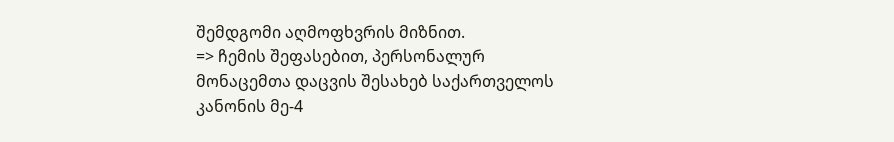შემდგომი აღმოფხვრის მიზნით.
=> ჩემის შეფასებით, პერსონალურ მონაცემთა დაცვის შესახებ საქართველოს
კანონის მე-4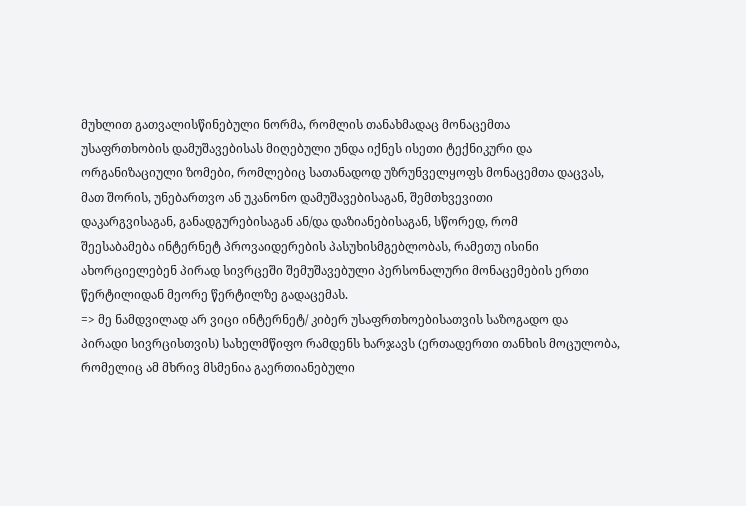მუხლით გათვალისწინებული ნორმა, რომლის თანახმადაც მონაცემთა
უსაფრთხობის დამუშავებისას მიღებული უნდა იქნეს ისეთი ტექნიკური და
ორგანიზაციული ზომები, რომლებიც სათანადოდ უზრუნველყოფს მონაცემთა დაცვას,
მათ შორის, უნებართვო ან უკანონო დამუშავებისაგან, შემთხვევითი
დაკარგვისაგან, განადგურებისაგან ან/და დაზიანებისაგან, სწორედ, რომ
შეესაბამება ინტერნეტ პროვაიდერების პასუხისმგებლობას, რამეთუ ისინი
ახორციელებენ პირად სივრცეში შემუშავებული პერსონალური მონაცემების ერთი
წერტილიდან მეორე წერტილზე გადაცემას.
=> მე ნამდვილად არ ვიცი ინტერნეტ/ კიბერ უსაფრთხოებისათვის საზოგადო და
პირადი სივრცისთვის) სახელმწიფო რამდენს ხარჯავს (ერთადერთი თანხის მოცულობა,
რომელიც ამ მხრივ მსმენია გაერთიანებული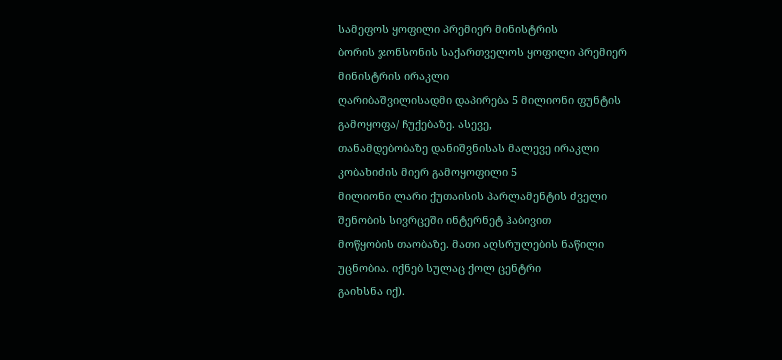სამეფოს ყოფილი პრემიერ მინისტრის
ბორის ჯონსონის საქართველოს ყოფილი პრემიერ მინისტრის ირაკლი
ღარიბაშვილისადმი დაპირება 5 მილიონი ფუნტის გამოყოფა/ ჩუქებაზე. ასევე,
თანამდებობაზე დანიშვნისას მალევე ირაკლი კობახიძის მიერ გამოყოფილი 5
მილიონი ლარი ქუთაისის პარლამენტის ძველი შენობის სივრცეში ინტერნეტ ჰაბივით
მოწყობის თაობაზე. მათი აღსრულების ნაწილი უცნობია. იქნებ სულაც ქოლ ცენტრი
გაიხსნა იქ).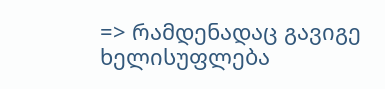=> რამდენადაც გავიგე ხელისუფლება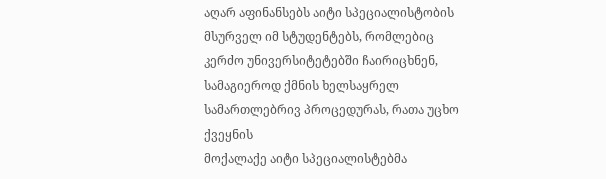აღარ აფინანსებს აიტი სპეციალისტობის
მსურველ იმ სტუდენტებს, რომლებიც კერძო უნივერსიტეტებში ჩაირიცხნენ,
სამაგიეროდ ქმნის ხელსაყრელ სამართლებრივ პროცედურას, რათა უცხო ქვეყნის
მოქალაქე აიტი სპეციალისტებმა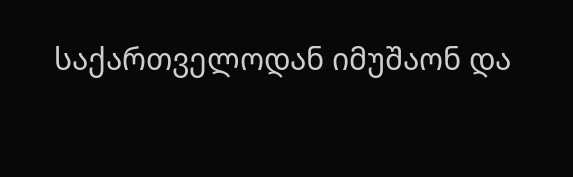საქართველოდან იმუშაონ და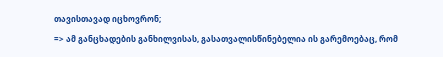თავისთავად იცხოვრონ;
=> ამ განცხადების განხილვისას, გასათვალისწინებელია ის გარემოებაც, რომ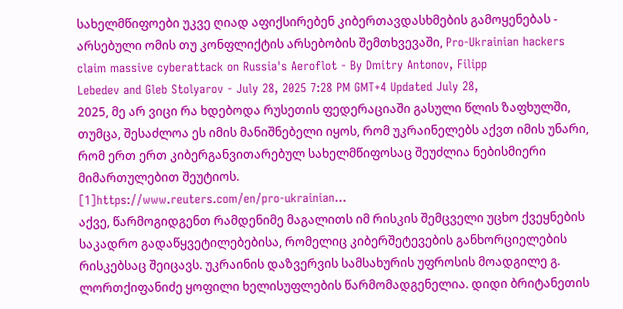სახელმწიფოები უკვე ღიად აფიქსირებენ კიბერთავდასხმების გამოყენებას -
არსებული ომის თუ კონფლიქტის არსებობის შემთხვევაში, Pro-Ukrainian hackers
claim massive cyberattack on Russia's Aeroflot - By Dmitry Antonov, Filipp
Lebedev and Gleb Stolyarov - July 28, 2025 7:28 PM GMT+4 Updated July 28,
2025, მე არ ვიცი რა ხდებოდა რუსეთის ფედერაციაში გასული წლის ზაფხულში,
თუმცა, შესაძლოა ეს იმის მანიშნებელი იყოს, რომ უკრაინელებს აქვთ იმის უნარი,
რომ ერთ ერთ კიბერგანვითარებულ სახელმწიფოსაც შეუძლია ნებისმიერი
მიმართულებით შეუტიოს.
[1]https://www.reuters.com/en/pro-ukrainian...
აქვე, წარმოგიდგენთ რამდენიმე მაგალითს იმ რისკის შემცველი უცხო ქვეყნების
საკადრო გადაწყვეტილებებისა, რომელიც კიბერშეტევების განხორციელების
რისკებსაც შეიცავს. უკრაინის დაზვერვის სამსახურის უფროსის მოადგილე გ.
ლორთქიფანიძე ყოფილი ხელისუფლების წარმომადგენელია. დიდი ბრიტანეთის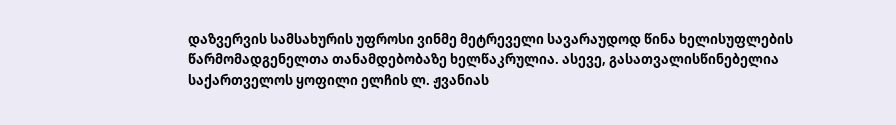დაზვერვის სამსახურის უფროსი ვინმე მეტრეველი სავარაუდოდ წინა ხელისუფლების
წარმომადგენელთა თანამდებობაზე ხელწაკრულია. ასევე, გასათვალისწინებელია
საქართველოს ყოფილი ელჩის ლ. ჟვანიას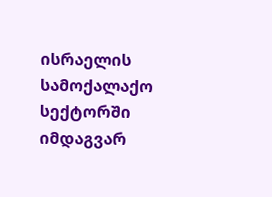ისრაელის სამოქალაქო სექტორში იმდაგვარ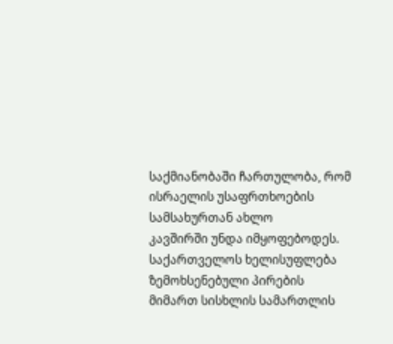საქმიანობაში ჩართულობა, რომ ისრაელის უსაფრთხოების სამსახურთან ახლო
კავშირში უნდა იმყოფებოდეს. საქართველოს ხელისუფლება ზემოხსენებული პირების
მიმართ სისხლის სამართლის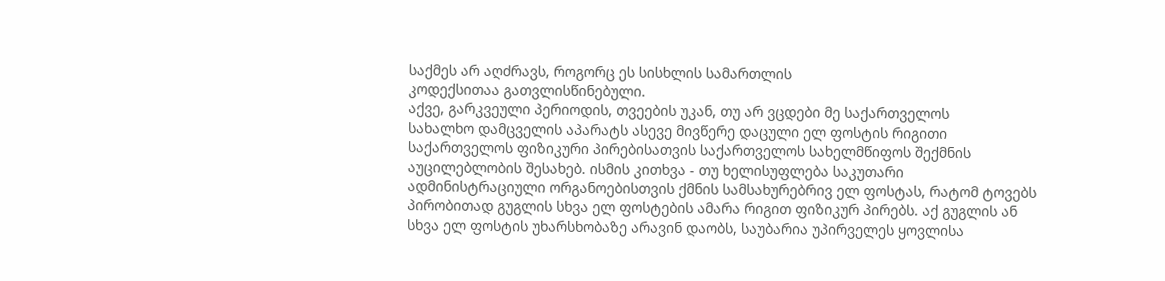საქმეს არ აღძრავს, როგორც ეს სისხლის სამართლის
კოდექსითაა გათვლისწინებული.
აქვე, გარკვეული პერიოდის, თვეების უკან, თუ არ ვცდები მე საქართველოს
სახალხო დამცველის აპარატს ასევე მივწერე დაცული ელ ფოსტის რიგითი
საქართველოს ფიზიკური პირებისათვის საქართველოს სახელმწიფოს შექმნის
აუცილებლობის შესახებ. ისმის კითხვა - თუ ხელისუფლება საკუთარი
ადმინისტრაციული ორგანოებისთვის ქმნის სამსახურებრივ ელ ფოსტას, რატომ ტოვებს
პირობითად გუგლის სხვა ელ ფოსტების ამარა რიგით ფიზიკურ პირებს. აქ გუგლის ან
სხვა ელ ფოსტის უხარსხობაზე არავინ დაობს, საუბარია უპირველეს ყოვლისა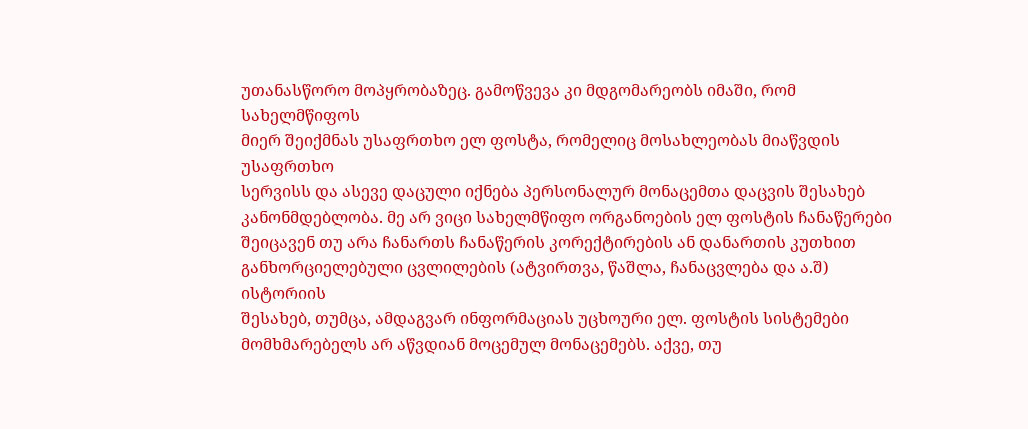უთანასწორო მოპყრობაზეც. გამოწვევა კი მდგომარეობს იმაში, რომ სახელმწიფოს
მიერ შეიქმნას უსაფრთხო ელ ფოსტა, რომელიც მოსახლეობას მიაწვდის უსაფრთხო
სერვისს და ასევე დაცული იქნება პერსონალურ მონაცემთა დაცვის შესახებ
კანონმდებლობა. მე არ ვიცი სახელმწიფო ორგანოების ელ ფოსტის ჩანაწერები
შეიცავენ თუ არა ჩანართს ჩანაწერის კორექტირების ან დანართის კუთხით
განხორციელებული ცვლილების (ატვირთვა, წაშლა, ჩანაცვლება და ა.შ) ისტორიის
შესახებ, თუმცა, ამდაგვარ ინფორმაციას უცხოური ელ. ფოსტის სისტემები
მომხმარებელს არ აწვდიან მოცემულ მონაცემებს. აქვე, თუ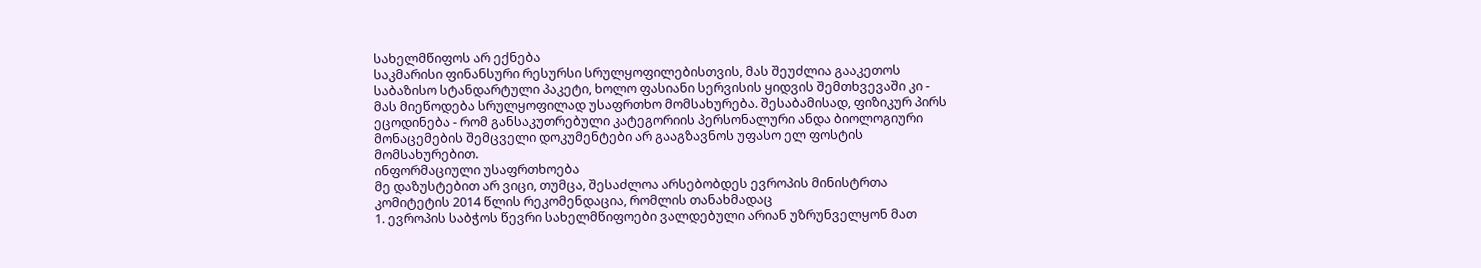სახელმწიფოს არ ექნება
საკმარისი ფინანსური რესურსი სრულყოფილებისთვის, მას შეუძლია გააკეთოს
საბაზისო სტანდარტული პაკეტი, ხოლო ფასიანი სერვისის ყიდვის შემთხვევაში კი -
მას მიეწოდება სრულყოფილად უსაფრთხო მომსახურება. შესაბამისად, ფიზიკურ პირს
ეცოდინება - რომ განსაკუთრებული კატეგორიის პერსონალური ანდა ბიოლოგიური
მონაცემების შემცველი დოკუმენტები არ გააგზავნოს უფასო ელ ფოსტის
მომსახურებით.
ინფორმაციული უსაფრთხოება
მე დაზუსტებით არ ვიცი, თუმცა, შესაძლოა არსებობდეს ევროპის მინისტრთა
კომიტეტის 2014 წლის რეკომენდაცია, რომლის თანახმადაც
1. ევროპის საბჭოს წევრი სახელმწიფოები ვალდებული არიან უზრუნველყონ მათ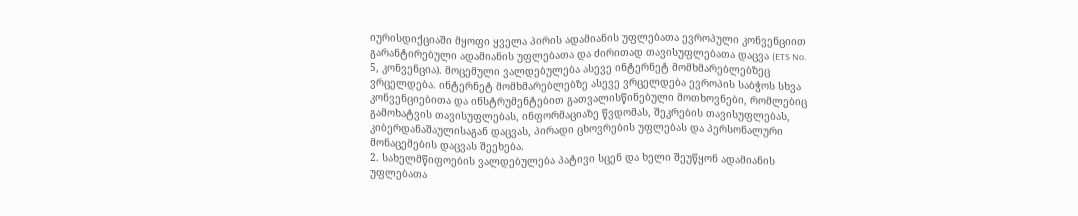იურისდიქციაში მყოფი ყველა პირის ადამიანის უფლებათა ევროპული კონვენციით
გარანტირებული ადამიანის უფლებათა და ძირითად თავისუფლებათა დაცვა (ETS No.
5, კონვენცია). მოცემული ვალდებულება ასევე ინტერნეტ მომხმარებლებზეც
ვრცელდება. ინტერნეტ მომხმარებლებზე ასევე ვრცელდება ევროპის საბჭოს სხვა
კონვენციებითა და ინსტრუმენტებით გათვალისწინებული მოთხოვნები, რომლებიც
გამოხატვის თავისუფლებას, ინფორმაციაზე წვდომას, შეკრების თავისუფლებას,
კიბერდანაშაულისაგან დაცვას, პირადი ცხოვრების უფლებას და პერსონალური
მონაცემების დაცვას შეეხება.
2. სახელმწიფოების ვალდებულება პატივი სცენ და ხელი შეუწყონ ადამიანის
უფლებათა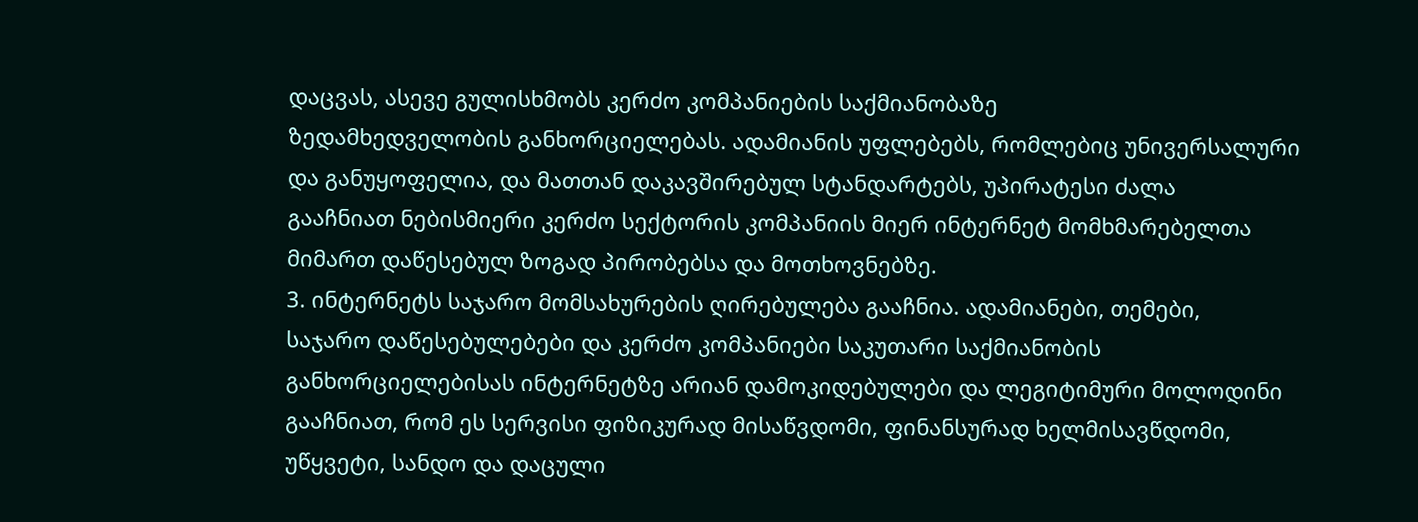დაცვას, ასევე გულისხმობს კერძო კომპანიების საქმიანობაზე
ზედამხედველობის განხორციელებას. ადამიანის უფლებებს, რომლებიც უნივერსალური
და განუყოფელია, და მათთან დაკავშირებულ სტანდარტებს, უპირატესი ძალა
გააჩნიათ ნებისმიერი კერძო სექტორის კომპანიის მიერ ინტერნეტ მომხმარებელთა
მიმართ დაწესებულ ზოგად პირობებსა და მოთხოვნებზე.
3. ინტერნეტს საჯარო მომსახურების ღირებულება გააჩნია. ადამიანები, თემები,
საჯარო დაწესებულებები და კერძო კომპანიები საკუთარი საქმიანობის
განხორციელებისას ინტერნეტზე არიან დამოკიდებულები და ლეგიტიმური მოლოდინი
გააჩნიათ, რომ ეს სერვისი ფიზიკურად მისაწვდომი, ფინანსურად ხელმისავწდომი,
უწყვეტი, სანდო და დაცული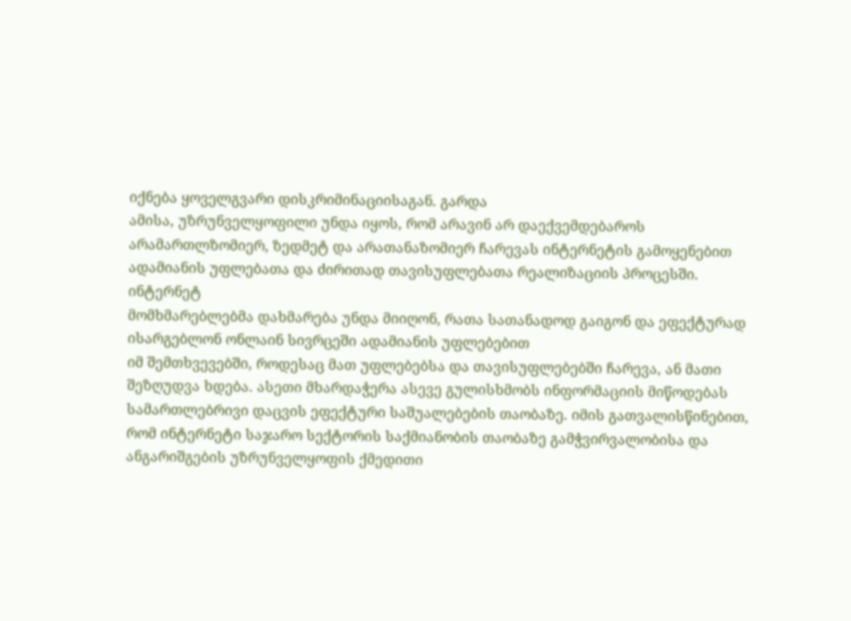იქნება ყოველგვარი დისკრიმინაციისაგან. გარდა
ამისა, უზრუნველყოფილი უნდა იყოს, რომ არავინ არ დაექვემდებაროს
არამართლზომიერ, ზედმეტ და არათანაზომიერ ჩარევას ინტერნეტის გამოყენებით
ადამიანის უფლებათა და ძირითად თავისუფლებათა რეალიზაციის პროცესში. ინტერნეტ
მომხმარებლებმა დახმარება უნდა მიიღონ, რათა სათანადოდ გაიგონ და ეფექტურად
ისარგებლონ ონლაინ სივრცეში ადამიანის უფლებებით
იმ შემთხვევებში, როდესაც მათ უფლებებსა და თავისუფლებებში ჩარევა, ან მათი
შეზღუდვა ხდება. ასეთი მხარდაჭერა ასევე გულისხმობს ინფორმაციის მიწოდებას
სამართლებრივი დაცვის ეფექტური საშუალებების თაობაზე. იმის გათვალისწინებით,
რომ ინტერნეტი საჯარო სექტორის საქმიანობის თაობაზე გამჭვირვალობისა და
ანგარიშგების უზრუნველყოფის ქმედითი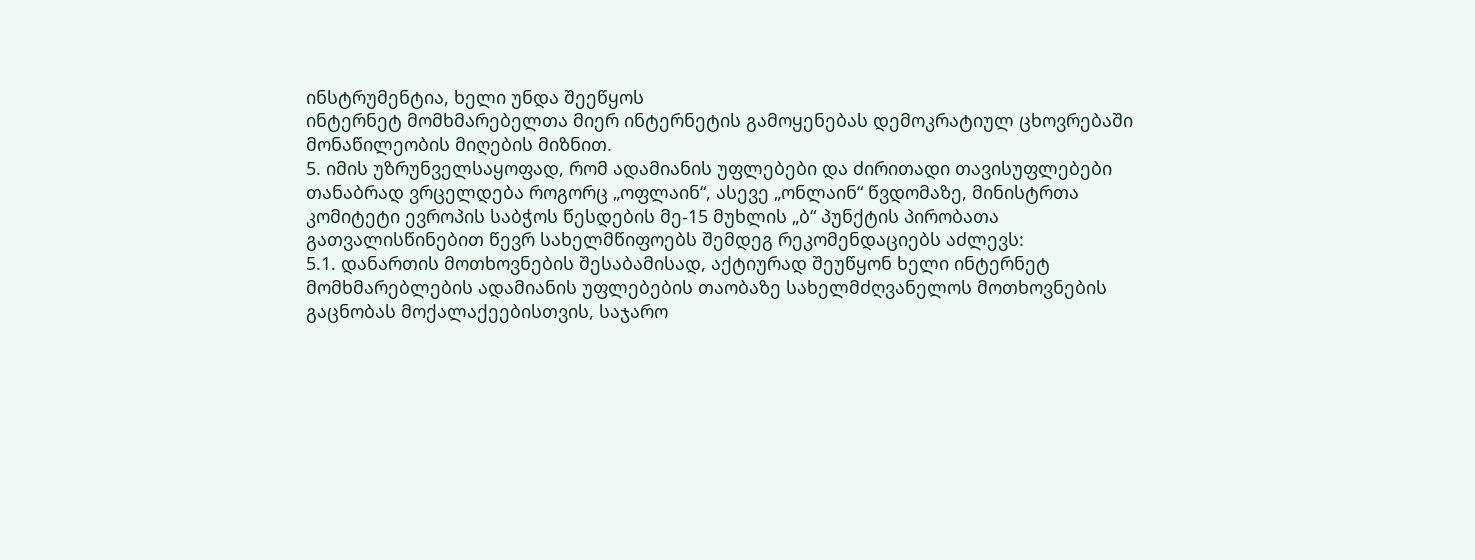ინსტრუმენტია, ხელი უნდა შეეწყოს
ინტერნეტ მომხმარებელთა მიერ ინტერნეტის გამოყენებას დემოკრატიულ ცხოვრებაში
მონაწილეობის მიღების მიზნით.
5. იმის უზრუნველსაყოფად, რომ ადამიანის უფლებები და ძირითადი თავისუფლებები
თანაბრად ვრცელდება როგორც „ოფლაინ“, ასევე „ონლაინ“ წვდომაზე, მინისტრთა
კომიტეტი ევროპის საბჭოს წესდების მე-15 მუხლის „ბ“ პუნქტის პირობათა
გათვალისწინებით წევრ სახელმწიფოებს შემდეგ რეკომენდაციებს აძლევს:
5.1. დანართის მოთხოვნების შესაბამისად, აქტიურად შეუწყონ ხელი ინტერნეტ
მომხმარებლების ადამიანის უფლებების თაობაზე სახელმძღვანელოს მოთხოვნების
გაცნობას მოქალაქეებისთვის, საჯარო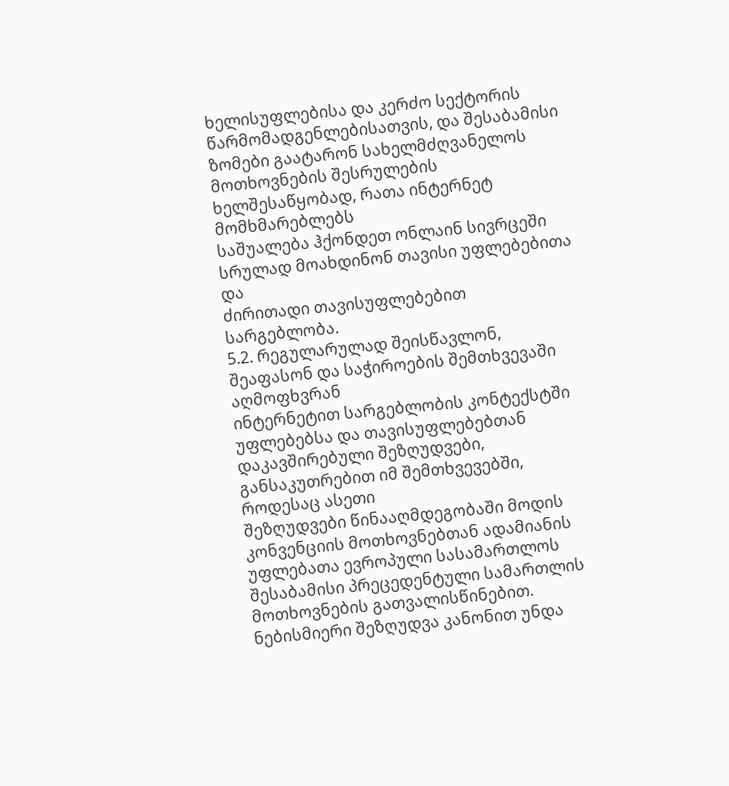ხელისუფლებისა და კერძო სექტორის
წარმომადგენლებისათვის, და შესაბამისი ზომები გაატარონ სახელმძღვანელოს
მოთხოვნების შესრულების ხელშესაწყობად, რათა ინტერნეტ მომხმარებლებს
საშუალება ჰქონდეთ ონლაინ სივრცეში სრულად მოახდინონ თავისი უფლებებითა და
ძირითადი თავისუფლებებით სარგებლობა.
5.2. რეგულარულად შეისწავლონ, შეაფასონ და საჭიროების შემთხვევაში აღმოფხვრან
ინტერნეტით სარგებლობის კონტექსტში უფლებებსა და თავისუფლებებთან
დაკავშირებული შეზღუდვები, განსაკუთრებით იმ შემთხვევებში, როდესაც ასეთი
შეზღუდვები წინააღმდეგობაში მოდის კონვენციის მოთხოვნებთან ადამიანის
უფლებათა ევროპული სასამართლოს შესაბამისი პრეცედენტული სამართლის
მოთხოვნების გათვალისწინებით. ნებისმიერი შეზღუდვა კანონით უნდა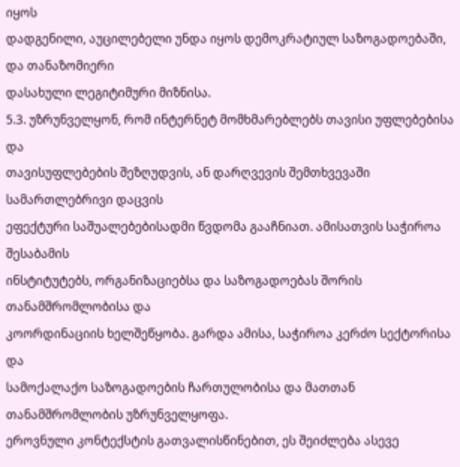იყოს
დადგენილი, აუცილებელი უნდა იყოს დემოკრატიულ საზოგადოებაში, და თანაზომიერი
დასახული ლეგიტიმური მიზნისა.
5.3. უზრუნველყონ, რომ ინტერნეტ მომხმარებლებს თავისი უფლებებისა და
თავისუფლებების შეზღუდვის, ან დარღვევის შემთხვევაში სამართლებრივი დაცვის
ეფექტური საშუალებებისადმი წვდომა გააჩნიათ. ამისათვის საჭიროა შესაბამის
ინსტიტუტებს, ორგანიზაციებსა და საზოგადოებას შორის თანამშრომლობისა და
კოორდინაციის ხელშეწყობა. გარდა ამისა, საჭიროა კერძო სექტორისა და
სამოქალაქო საზოგადოების ჩართულობისა და მათთან თანამშრომლობის უზრუნველყოფა.
ეროვნული კონტექსტის გათვალისწინებით, ეს შეიძლება ასევე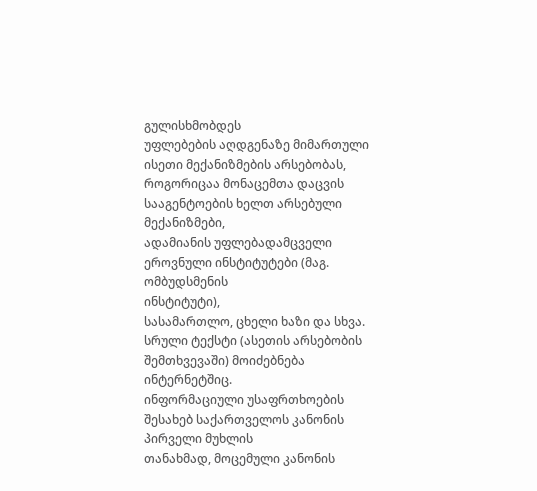გულისხმობდეს
უფლებების აღდგენაზე მიმართული ისეთი მექანიზმების არსებობას,
როგორიცაა მონაცემთა დაცვის სააგენტოების ხელთ არსებული მექანიზმები,
ადამიანის უფლებადამცველი ეროვნული ინსტიტუტები (მაგ. ომბუდსმენის
ინსტიტუტი),
სასამართლო, ცხელი ხაზი და სხვა.
სრული ტექსტი (ასეთის არსებობის შემთხვევაში) მოიძებნება ინტერნეტშიც.
ინფორმაციული უსაფრთხოების შესახებ საქართველოს კანონის პირველი მუხლის
თანახმად, მოცემული კანონის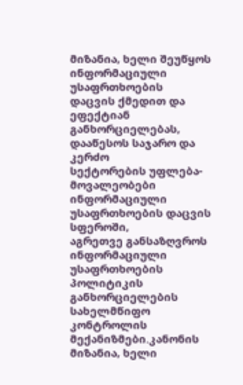მიზანია, ხელი შეუწყოს ინფორმაციული უსაფრთხოების
დაცვის ქმედით და ეფექტიან განხორციელებას, დააწესოს საჯარო და კერძო
სექტორების უფლება-მოვალეობები ინფორმაციული უსაფრთხოების დაცვის სფეროში,
აგრეთვე განსაზღვროს ინფორმაციული უსაფრთხოების პოლიტიკის განხორციელების
სახელმწიფო კონტროლის მექანიზმები.კანონის მიზანია, ხელი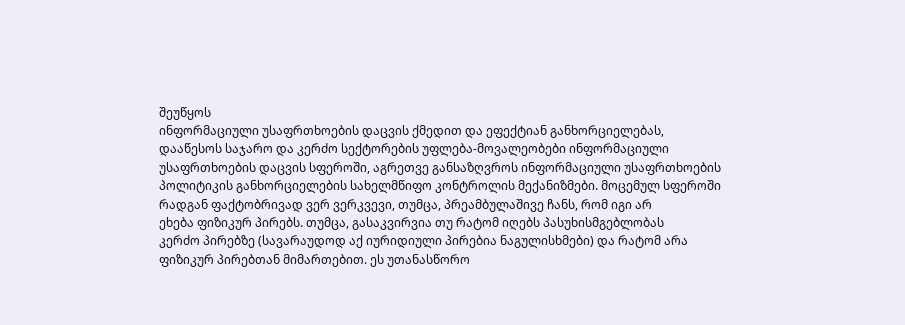შეუწყოს
ინფორმაციული უსაფრთხოების დაცვის ქმედით და ეფექტიან განხორციელებას,
დააწესოს საჯარო და კერძო სექტორების უფლება-მოვალეობები ინფორმაციული
უსაფრთხოების დაცვის სფეროში, აგრეთვე განსაზღვროს ინფორმაციული უსაფრთხოების
პოლიტიკის განხორციელების სახელმწიფო კონტროლის მექანიზმები. მოცემულ სფეროში
რადგან ფაქტობრივად ვერ ვერკვევი, თუმცა, პრეამბულაშივე ჩანს, რომ იგი არ
ეხება ფიზიკურ პირებს. თუმცა, გასაკვირვია თუ რატომ იღებს პასუხისმგებლობას
კერძო პირებზე (სავარაუდოდ აქ იურიდიული პირებია ნაგულისხმები) და რატომ არა
ფიზიკურ პირებთან მიმართებით. ეს უთანასწორო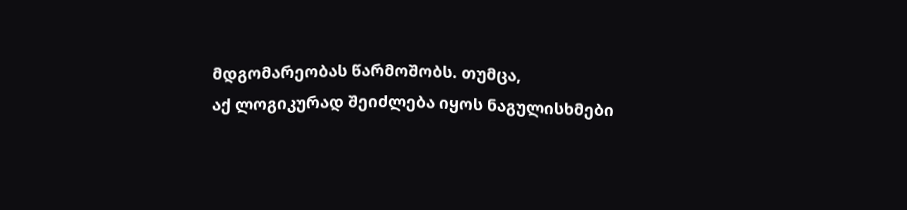მდგომარეობას წარმოშობს. თუმცა,
აქ ლოგიკურად შეიძლება იყოს ნაგულისხმები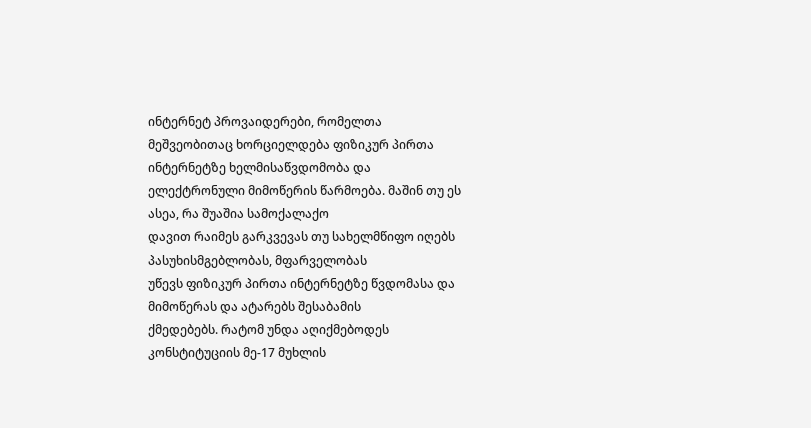ინტერნეტ პროვაიდერები, რომელთა
მეშვეობითაც ხორციელდება ფიზიკურ პირთა ინტერნეტზე ხელმისაწვდომობა და
ელექტრონული მიმოწერის წარმოება. მაშინ თუ ეს ასეა, რა შუაშია სამოქალაქო
დავით რაიმეს გარკვევას თუ სახელმწიფო იღებს პასუხისმგებლობას, მფარველობას
უწევს ფიზიკურ პირთა ინტერნეტზე წვდომასა და მიმოწერას და ატარებს შესაბამის
ქმედებებს. რატომ უნდა აღიქმებოდეს კონსტიტუციის მე-17 მუხლის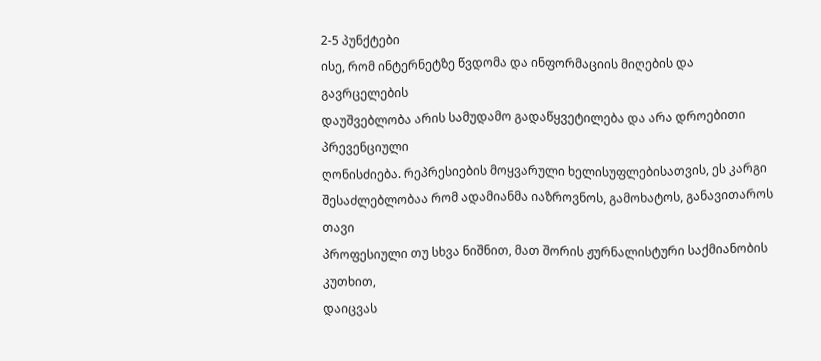2-5 პუნქტები
ისე, რომ ინტერნეტზე წვდომა და ინფორმაციის მიღების და გავრცელების
დაუშვებლობა არის სამუდამო გადაწყვეტილება და არა დროებითი პრევენციული
ღონისძიება. რეპრესიების მოყვარული ხელისუფლებისათვის, ეს კარგი
შესაძლებლობაა რომ ადამიანმა იაზროვნოს, გამოხატოს, განავითაროს თავი
პროფესიული თუ სხვა ნიშნით, მათ შორის ჟურნალისტური საქმიანობის კუთხით,
დაიცვას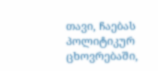თავი, ჩაებას პოლიტიკურ ცხოვრებაში,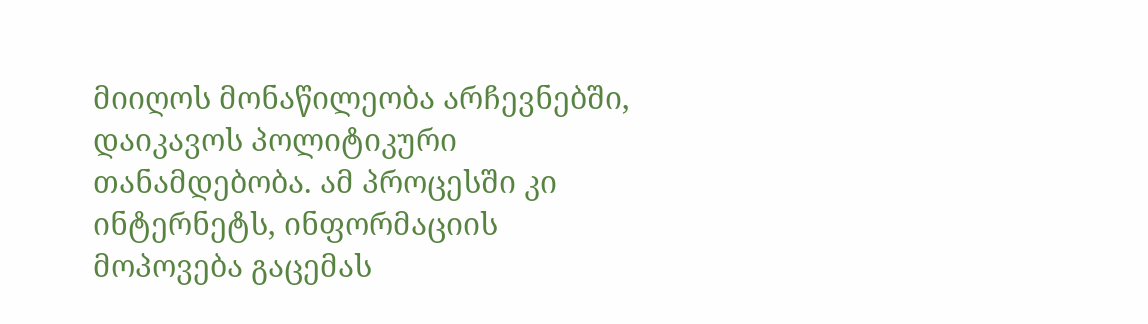მიიღოს მონაწილეობა არჩევნებში,
დაიკავოს პოლიტიკური თანამდებობა. ამ პროცესში კი ინტერნეტს, ინფორმაციის
მოპოვება გაცემას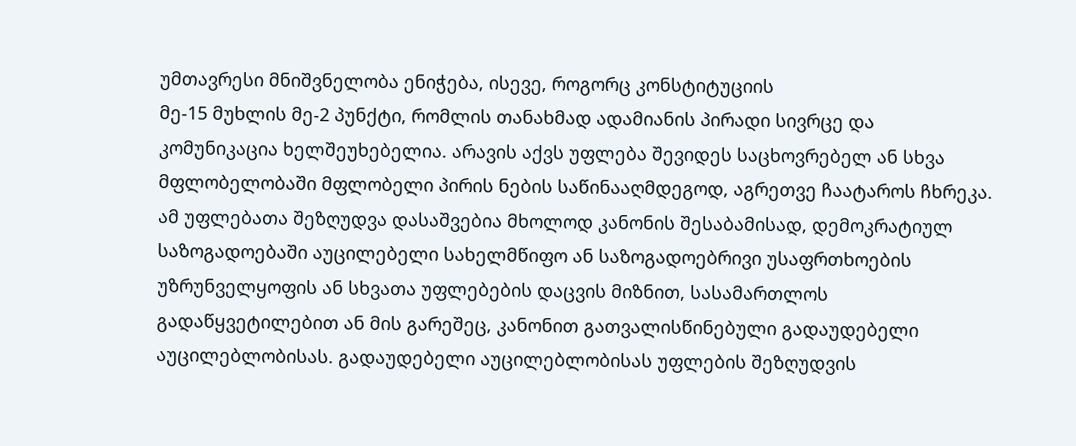უმთავრესი მნიშვნელობა ენიჭება, ისევე, როგორც კონსტიტუციის
მე-15 მუხლის მე-2 პუნქტი, რომლის თანახმად ადამიანის პირადი სივრცე და
კომუნიკაცია ხელშეუხებელია. არავის აქვს უფლება შევიდეს საცხოვრებელ ან სხვა
მფლობელობაში მფლობელი პირის ნების საწინააღმდეგოდ, აგრეთვე ჩაატაროს ჩხრეკა.
ამ უფლებათა შეზღუდვა დასაშვებია მხოლოდ კანონის შესაბამისად, დემოკრატიულ
საზოგადოებაში აუცილებელი სახელმწიფო ან საზოგადოებრივი უსაფრთხოების
უზრუნველყოფის ან სხვათა უფლებების დაცვის მიზნით, სასამართლოს
გადაწყვეტილებით ან მის გარეშეც, კანონით გათვალისწინებული გადაუდებელი
აუცილებლობისას. გადაუდებელი აუცილებლობისას უფლების შეზღუდვის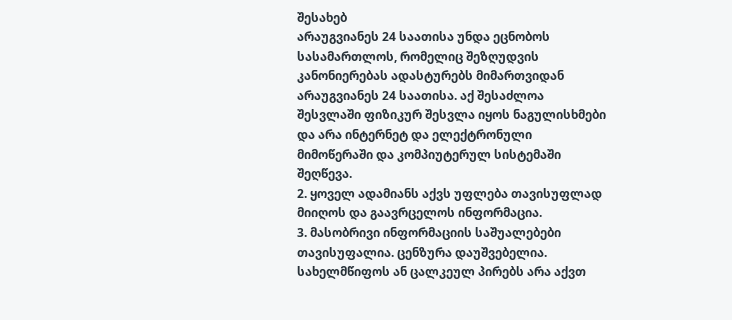შესახებ
არაუგვიანეს 24 საათისა უნდა ეცნობოს სასამართლოს, რომელიც შეზღუდვის
კანონიერებას ადასტურებს მიმართვიდან არაუგვიანეს 24 საათისა. აქ შესაძლოა
შესვლაში ფიზიკურ შესვლა იყოს ნაგულისხმები და არა ინტერნეტ და ელექტრონული
მიმოწერაში და კომპიუტერულ სისტემაში შეღწევა.
2. ყოველ ადამიანს აქვს უფლება თავისუფლად მიიღოს და გაავრცელოს ინფორმაცია.
3. მასობრივი ინფორმაციის საშუალებები თავისუფალია. ცენზურა დაუშვებელია.
სახელმწიფოს ან ცალკეულ პირებს არა აქვთ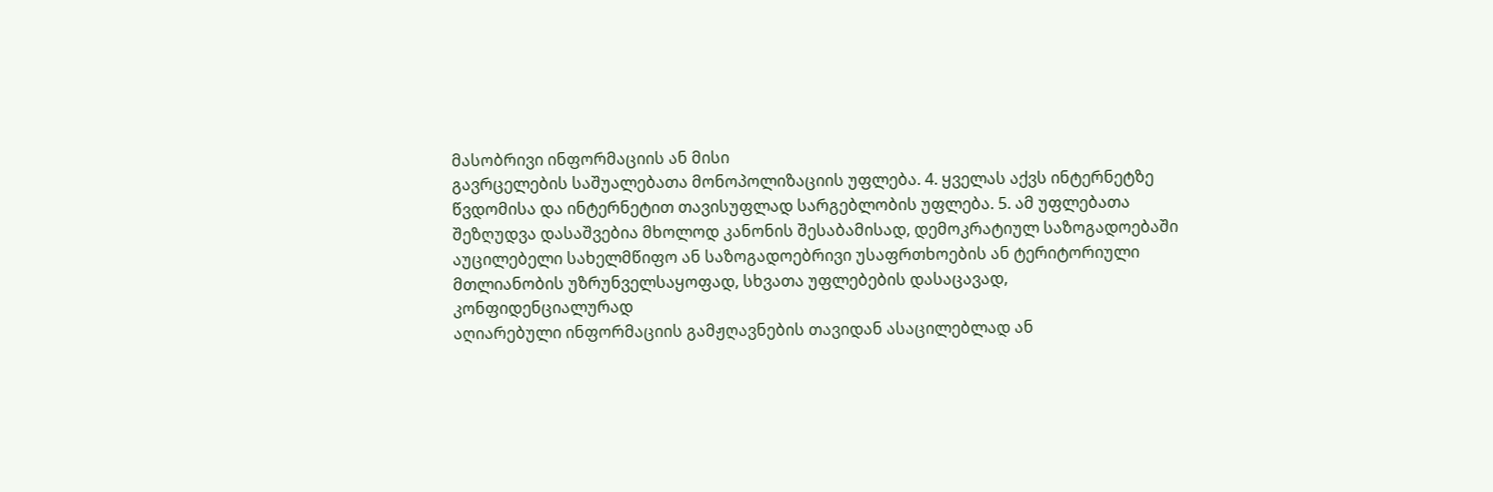მასობრივი ინფორმაციის ან მისი
გავრცელების საშუალებათა მონოპოლიზაციის უფლება. 4. ყველას აქვს ინტერნეტზე
წვდომისა და ინტერნეტით თავისუფლად სარგებლობის უფლება. 5. ამ უფლებათა
შეზღუდვა დასაშვებია მხოლოდ კანონის შესაბამისად, დემოკრატიულ საზოგადოებაში
აუცილებელი სახელმწიფო ან საზოგადოებრივი უსაფრთხოების ან ტერიტორიული
მთლიანობის უზრუნველსაყოფად, სხვათა უფლებების დასაცავად, კონფიდენციალურად
აღიარებული ინფორმაციის გამჟღავნების თავიდან ასაცილებლად ან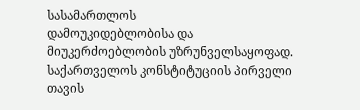სასამართლოს
დამოუკიდებლობისა და მიუკერძოებლობის უზრუნველსაყოფად.
საქართველოს კონსტიტუციის პირველი თავის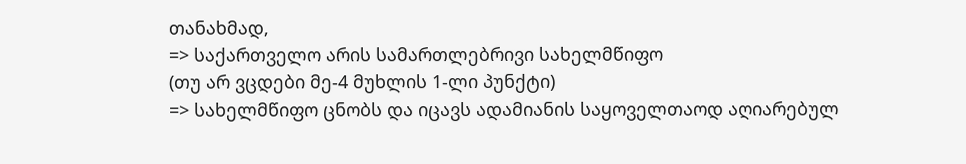თანახმად,
=> საქართველო არის სამართლებრივი სახელმწიფო
(თუ არ ვცდები მე-4 მუხლის 1-ლი პუნქტი)
=> სახელმწიფო ცნობს და იცავს ადამიანის საყოველთაოდ აღიარებულ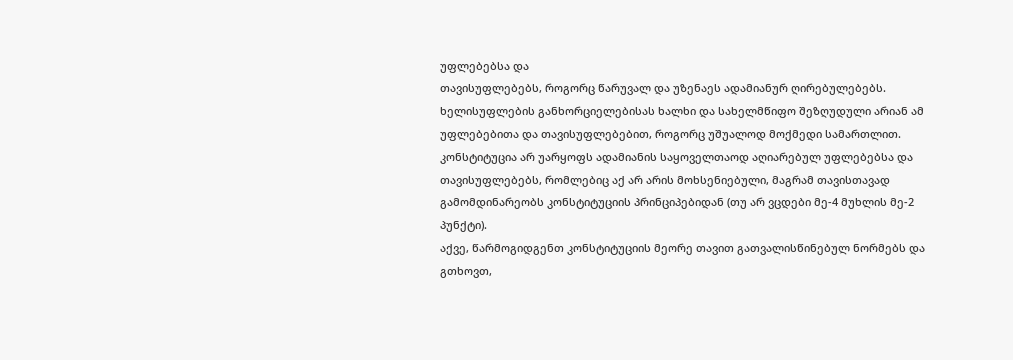უფლებებსა და
თავისუფლებებს, როგორც წარუვალ და უზენაეს ადამიანურ ღირებულებებს.
ხელისუფლების განხორციელებისას ხალხი და სახელმწიფო შეზღუდული არიან ამ
უფლებებითა და თავისუფლებებით, როგორც უშუალოდ მოქმედი სამართლით.
კონსტიტუცია არ უარყოფს ადამიანის საყოველთაოდ აღიარებულ უფლებებსა და
თავისუფლებებს, რომლებიც აქ არ არის მოხსენიებული, მაგრამ თავისთავად
გამომდინარეობს კონსტიტუციის პრინციპებიდან (თუ არ ვცდები მე-4 მუხლის მე-2
პუნქტი).
აქვე, წარმოგიდგენთ კონსტიტუციის მეორე თავით გათვალისწინებულ ნორმებს და
გთხოვთ,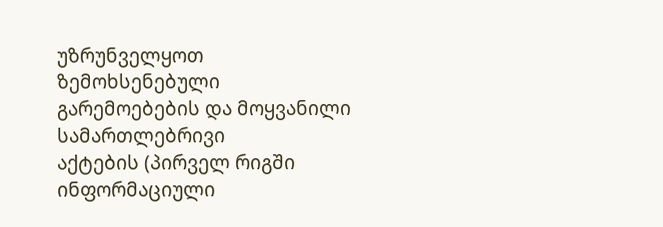უზრუნველყოთ ზემოხსენებული გარემოებების და მოყვანილი სამართლებრივი
აქტების (პირველ რიგში ინფორმაციული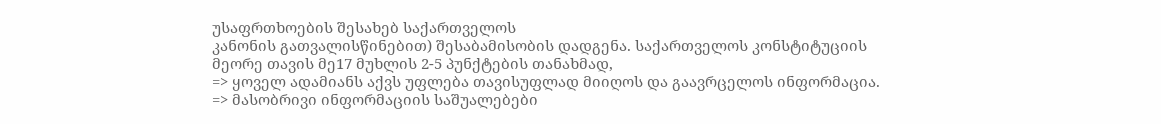უსაფრთხოების შესახებ საქართველოს
კანონის გათვალისწინებით) შესაბამისობის დადგენა. საქართველოს კონსტიტუციის
მეორე თავის მე17 მუხლის 2-5 პუნქტების თანახმად,
=> ყოველ ადამიანს აქვს უფლება თავისუფლად მიიღოს და გაავრცელოს ინფორმაცია.
=> მასობრივი ინფორმაციის საშუალებები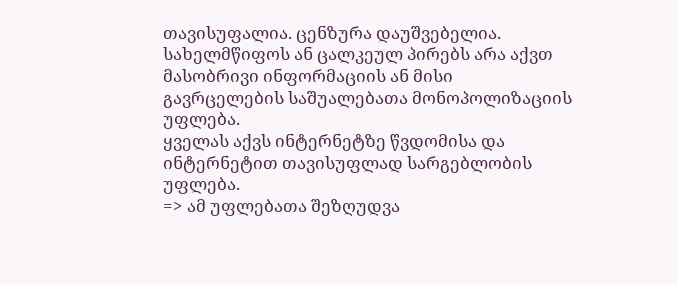თავისუფალია. ცენზურა დაუშვებელია.
სახელმწიფოს ან ცალკეულ პირებს არა აქვთ მასობრივი ინფორმაციის ან მისი
გავრცელების საშუალებათა მონოპოლიზაციის უფლება.
ყველას აქვს ინტერნეტზე წვდომისა და ინტერნეტით თავისუფლად სარგებლობის
უფლება.
=> ამ უფლებათა შეზღუდვა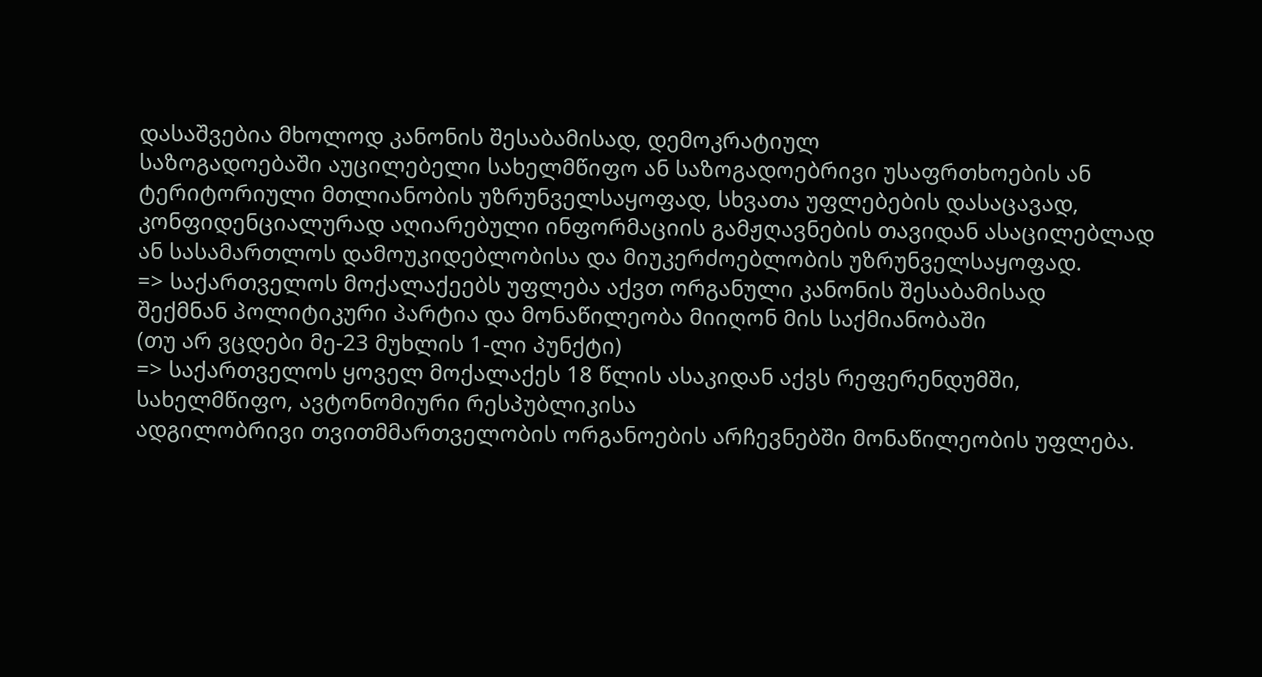დასაშვებია მხოლოდ კანონის შესაბამისად, დემოკრატიულ
საზოგადოებაში აუცილებელი სახელმწიფო ან საზოგადოებრივი უსაფრთხოების ან
ტერიტორიული მთლიანობის უზრუნველსაყოფად, სხვათა უფლებების დასაცავად,
კონფიდენციალურად აღიარებული ინფორმაციის გამჟღავნების თავიდან ასაცილებლად
ან სასამართლოს დამოუკიდებლობისა და მიუკერძოებლობის უზრუნველსაყოფად.
=> საქართველოს მოქალაქეებს უფლება აქვთ ორგანული კანონის შესაბამისად
შექმნან პოლიტიკური პარტია და მონაწილეობა მიიღონ მის საქმიანობაში
(თუ არ ვცდები მე-23 მუხლის 1-ლი პუნქტი)
=> საქართველოს ყოველ მოქალაქეს 18 წლის ასაკიდან აქვს რეფერენდუმში,
სახელმწიფო, ავტონომიური რესპუბლიკისა
ადგილობრივი თვითმმართველობის ორგანოების არჩევნებში მონაწილეობის უფლება.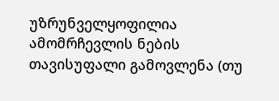უზრუნველყოფილია ამომრჩევლის ნების თავისუფალი გამოვლენა (თუ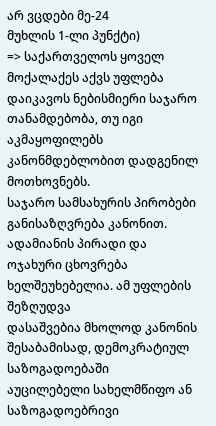არ ვცდები მე-24
მუხლის 1-ლი პუნქტი)
=> საქართველოს ყოველ მოქალაქეს აქვს უფლება დაიკავოს ნებისმიერი საჯარო
თანამდებობა, თუ იგი აკმაყოფილებს კანონმდებლობით დადგენილ მოთხოვნებს.
საჯარო სამსახურის პირობები განისაზღვრება კანონით.
ადამიანის პირადი და ოჯახური ცხოვრება ხელშეუხებელია. ამ უფლების შეზღუდვა
დასაშვებია მხოლოდ კანონის შესაბამისად, დემოკრატიულ საზოგადოებაში
აუცილებელი სახელმწიფო ან საზოგადოებრივი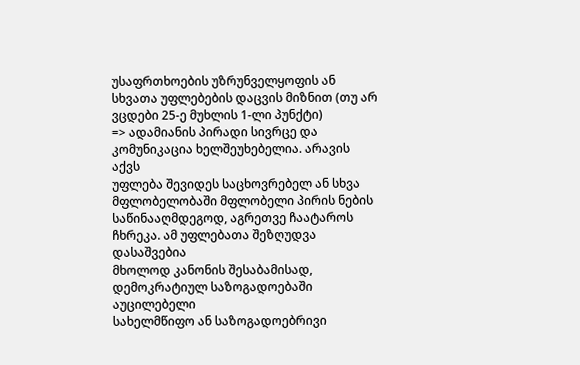უსაფრთხოების უზრუნველყოფის ან
სხვათა უფლებების დაცვის მიზნით (თუ არ ვცდები 25-ე მუხლის 1-ლი პუნქტი)
=> ადამიანის პირადი სივრცე და კომუნიკაცია ხელშეუხებელია. არავის აქვს
უფლება შევიდეს საცხოვრებელ ან სხვა მფლობელობაში მფლობელი პირის ნების
საწინააღმდეგოდ, აგრეთვე ჩაატაროს ჩხრეკა. ამ უფლებათა შეზღუდვა დასაშვებია
მხოლოდ კანონის შესაბამისად, დემოკრატიულ საზოგადოებაში აუცილებელი
სახელმწიფო ან საზოგადოებრივი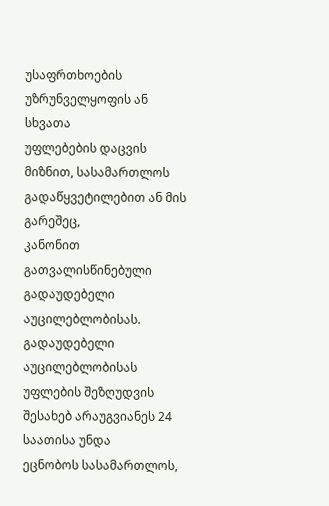უსაფრთხოების უზრუნველყოფის ან სხვათა
უფლებების დაცვის მიზნით, სასამართლოს გადაწყვეტილებით ან მის გარეშეც,
კანონით გათვალისწინებული გადაუდებელი აუცილებლობისას. გადაუდებელი
აუცილებლობისას უფლების შეზღუდვის შესახებ არაუგვიანეს 24 საათისა უნდა
ეცნობოს სასამართლოს,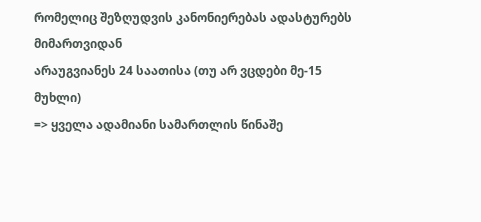რომელიც შეზღუდვის კანონიერებას ადასტურებს მიმართვიდან
არაუგვიანეს 24 საათისა (თუ არ ვცდები მე-15 მუხლი)
=> ყველა ადამიანი სამართლის წინაშე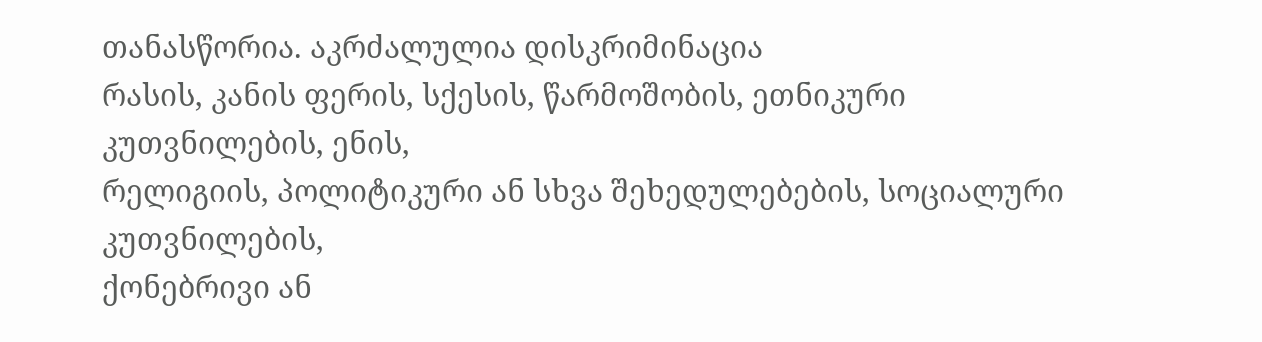თანასწორია. აკრძალულია დისკრიმინაცია
რასის, კანის ფერის, სქესის, წარმოშობის, ეთნიკური კუთვნილების, ენის,
რელიგიის, პოლიტიკური ან სხვა შეხედულებების, სოციალური კუთვნილების,
ქონებრივი ან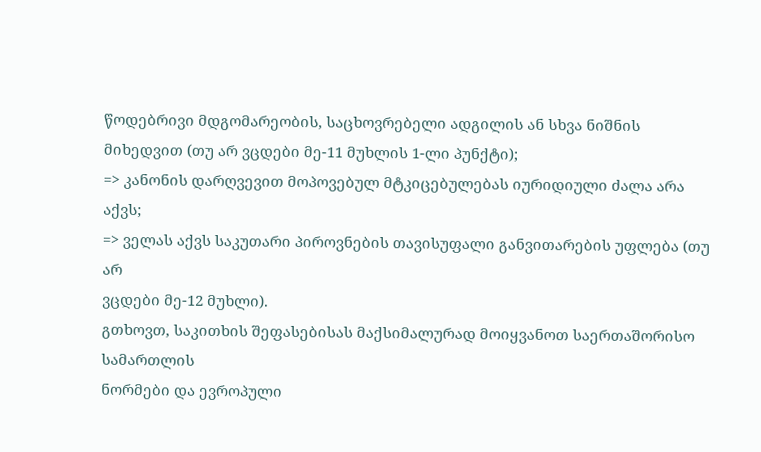წოდებრივი მდგომარეობის, საცხოვრებელი ადგილის ან სხვა ნიშნის
მიხედვით (თუ არ ვცდები მე-11 მუხლის 1-ლი პუნქტი);
=> კანონის დარღვევით მოპოვებულ მტკიცებულებას იურიდიული ძალა არა აქვს;
=> ველას აქვს საკუთარი პიროვნების თავისუფალი განვითარების უფლება (თუ არ
ვცდები მე-12 მუხლი).
გთხოვთ, საკითხის შეფასებისას მაქსიმალურად მოიყვანოთ საერთაშორისო სამართლის
ნორმები და ევროპული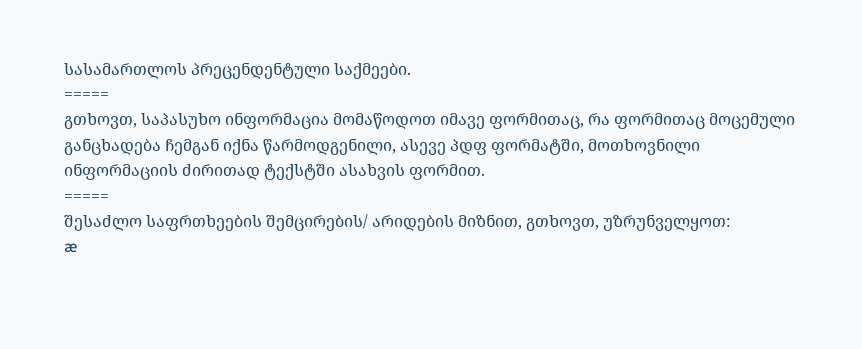სასამართლოს პრეცენდენტული საქმეები.
=====
გთხოვთ, საპასუხო ინფორმაცია მომაწოდოთ იმავე ფორმითაც, რა ფორმითაც მოცემული
განცხადება ჩემგან იქნა წარმოდგენილი, ასევე პდფ ფორმატში, მოთხოვნილი
ინფორმაციის ძირითად ტექსტში ასახვის ფორმით.
=====
შესაძლო საფრთხეების შემცირების/ არიდების მიზნით, გთხოვთ, უზრუნველყოთ:
æ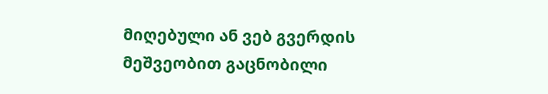მიღებული ან ვებ გვერდის მეშვეობით გაცნობილი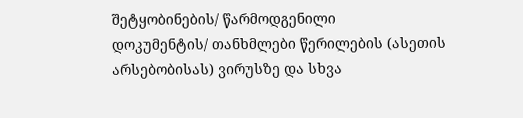შეტყობინების/ წარმოდგენილი
დოკუმენტის/ თანხმლები წერილების (ასეთის არსებობისას) ვირუსზე და სხვა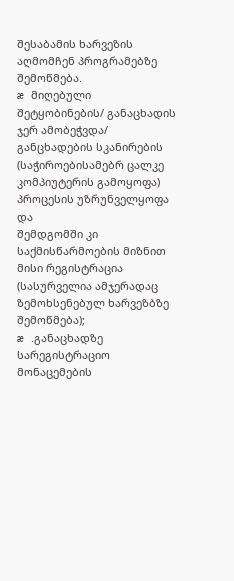შესაბამის ხარვეზის აღმომჩენ პროგრამებზე შემოწმება.
æ მიღებული შეტყობინების/ განაცხადის ჯერ ამობეჭვდა/ განცხადების სკანირების
(საჭიროებისამებრ ცალკე კომპიუტერის გამოყოფა) პროცესის უზრუნველყოფა და
შემდგომში კი საქმისწარმოების მიზნით მისი რეგისტრაცია (სასურველია ამჯერადაც
ზემოხსენებულ ხარვეზბზე შემოწმება);
æ .განაცხადზე სარეგისტრაციო მონაცემების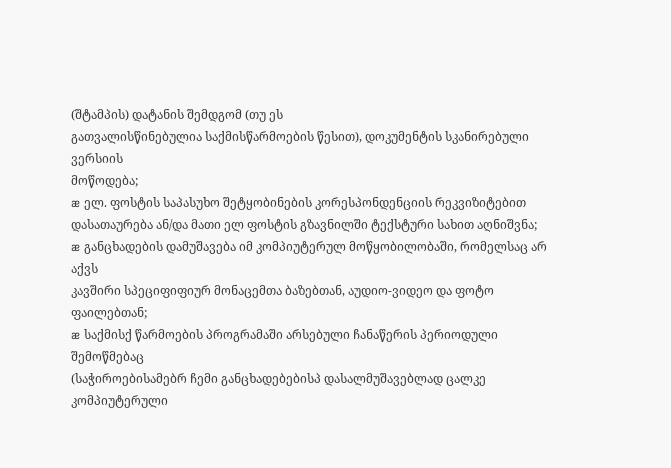(შტამპის) დატანის შემდგომ (თუ ეს
გათვალისწინებულია საქმისწარმოების წესით), დოკუმენტის სკანირებული ვერსიის
მოწოდება;
æ ელ. ფოსტის საპასუხო შეტყობინების კორესპონდენციის რეკვიზიტებით
დასათაურება ან/და მათი ელ ფოსტის გზავნილში ტექსტური სახით აღნიშვნა;
æ განცხადების დამუშავება იმ კომპიუტერულ მოწყობილობაში, რომელსაც არ აქვს
კავშირი სპეციფიფიურ მონაცემთა ბაზებთან, აუდიო-ვიდეო და ფოტო ფაილებთან;
æ საქმისქ წარმოების პროგრამაში არსებული ჩანაწერის პერიოდული შემოწმებაც
(საჭიროებისამებრ ჩემი განცხადებებისპ დასალმუშავებლად ცალკე კომპიუტერული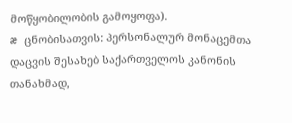მოწყობილობის გამოყოფა).
æ ცნობისათვის: პერსონალურ მონაცემთა დაცვის შესახებ საქართველოს კანონის
თანახმად,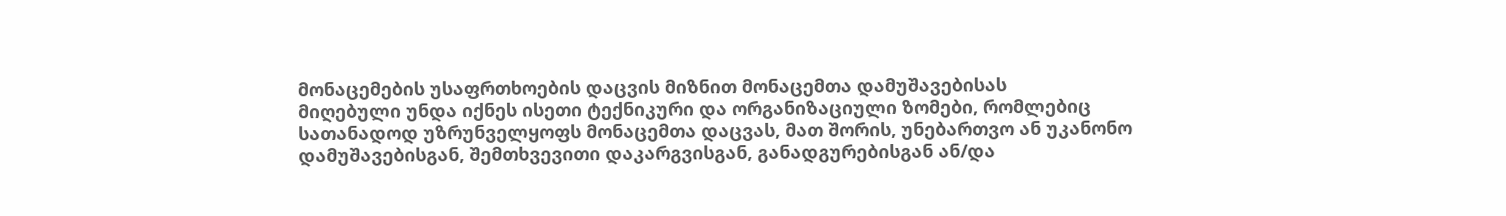მონაცემების უსაფრთხოების დაცვის მიზნით მონაცემთა დამუშავებისას
მიღებული უნდა იქნეს ისეთი ტექნიკური და ორგანიზაციული ზომები, რომლებიც
სათანადოდ უზრუნველყოფს მონაცემთა დაცვას, მათ შორის, უნებართვო ან უკანონო
დამუშავებისგან, შემთხვევითი დაკარგვისგან, განადგურებისგან ან/და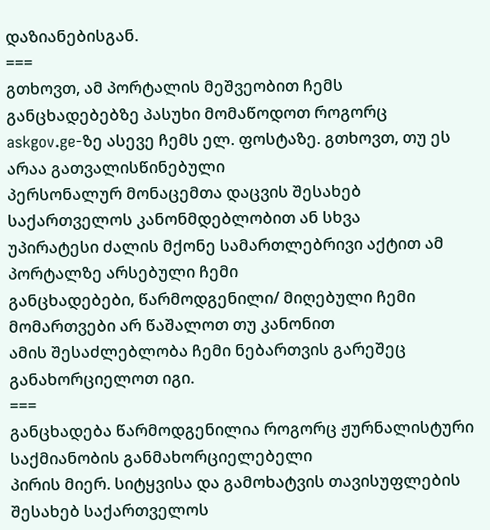დაზიანებისგან.
===
გთხოვთ, ამ პორტალის მეშვეობით ჩემს განცხადებებზე პასუხი მომაწოდოთ როგორც
askgov.ge-ზე ასევე ჩემს ელ. ფოსტაზე. გთხოვთ, თუ ეს არაა გათვალისწინებული
პერსონალურ მონაცემთა დაცვის შესახებ საქართველოს კანონმდებლობით ან სხვა
უპირატესი ძალის მქონე სამართლებრივი აქტით ამ პორტალზე არსებული ჩემი
განცხადებები, წარმოდგენილი/ მიღებული ჩემი მომართვები არ წაშალოთ თუ კანონით
ამის შესაძლებლობა ჩემი ნებართვის გარეშეც განახორციელოთ იგი.
===
განცხადება წარმოდგენილია როგორც ჟურნალისტური საქმიანობის განმახორციელებელი
პირის მიერ. სიტყვისა და გამოხატვის თავისუფლების შესახებ საქართველოს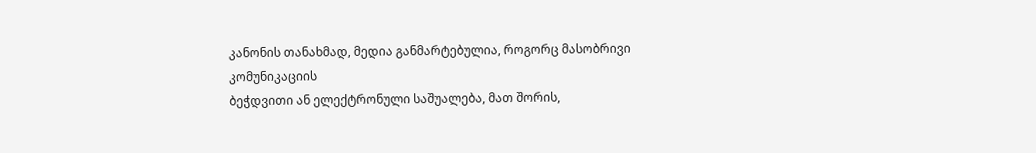კანონის თანახმად, მედია განმარტებულია, როგორც მასობრივი კომუნიკაციის
ბეჭდვითი ან ელექტრონული საშუალება, მათ შორის,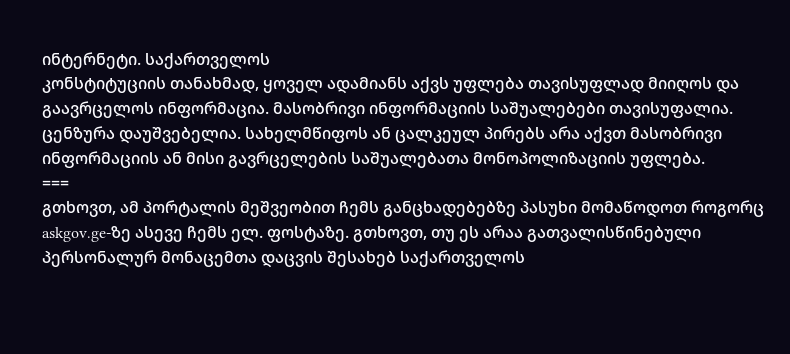ინტერნეტი. საქართველოს
კონსტიტუციის თანახმად, ყოველ ადამიანს აქვს უფლება თავისუფლად მიიღოს და
გაავრცელოს ინფორმაცია. მასობრივი ინფორმაციის საშუალებები თავისუფალია.
ცენზურა დაუშვებელია. სახელმწიფოს ან ცალკეულ პირებს არა აქვთ მასობრივი
ინფორმაციის ან მისი გავრცელების საშუალებათა მონოპოლიზაციის უფლება.
===
გთხოვთ, ამ პორტალის მეშვეობით ჩემს განცხადებებზე პასუხი მომაწოდოთ როგორც
askgov.ge-ზე ასევე ჩემს ელ. ფოსტაზე. გთხოვთ, თუ ეს არაა გათვალისწინებული
პერსონალურ მონაცემთა დაცვის შესახებ საქართველოს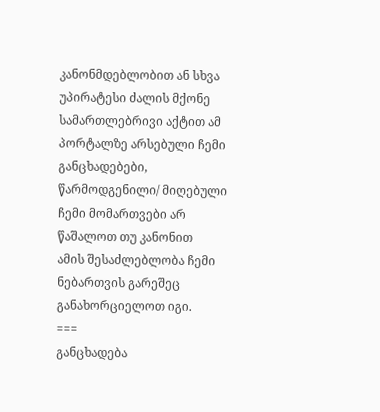კანონმდებლობით ან სხვა
უპირატესი ძალის მქონე სამართლებრივი აქტით ამ პორტალზე არსებული ჩემი
განცხადებები, წარმოდგენილი/ მიღებული ჩემი მომართვები არ წაშალოთ თუ კანონით
ამის შესაძლებლობა ჩემი ნებართვის გარეშეც განახორციელოთ იგი.
===
განცხადება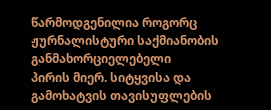წარმოდგენილია როგორც ჟურნალისტური საქმიანობის განმახორციელებელი
პირის მიერ. სიტყვისა და გამოხატვის თავისუფლების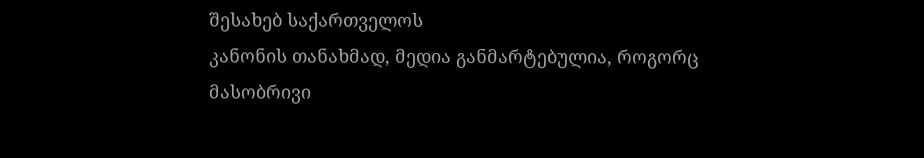შესახებ საქართველოს
კანონის თანახმად, მედია განმარტებულია, როგორც მასობრივი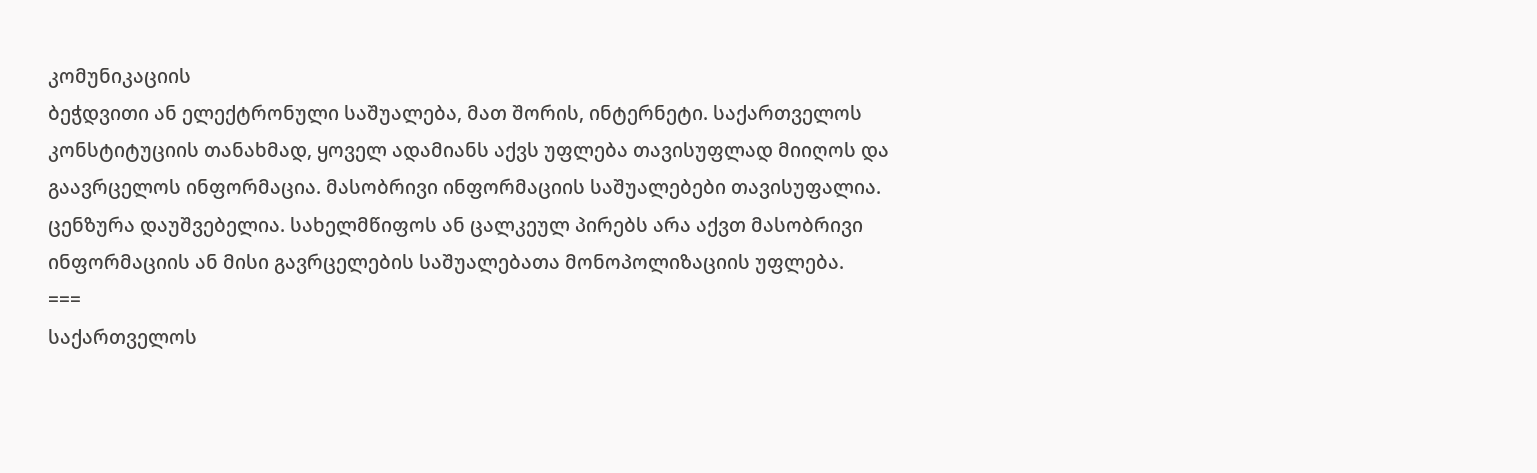კომუნიკაციის
ბეჭდვითი ან ელექტრონული საშუალება, მათ შორის, ინტერნეტი. საქართველოს
კონსტიტუციის თანახმად, ყოველ ადამიანს აქვს უფლება თავისუფლად მიიღოს და
გაავრცელოს ინფორმაცია. მასობრივი ინფორმაციის საშუალებები თავისუფალია.
ცენზურა დაუშვებელია. სახელმწიფოს ან ცალკეულ პირებს არა აქვთ მასობრივი
ინფორმაციის ან მისი გავრცელების საშუალებათა მონოპოლიზაციის უფლება.
===
საქართველოს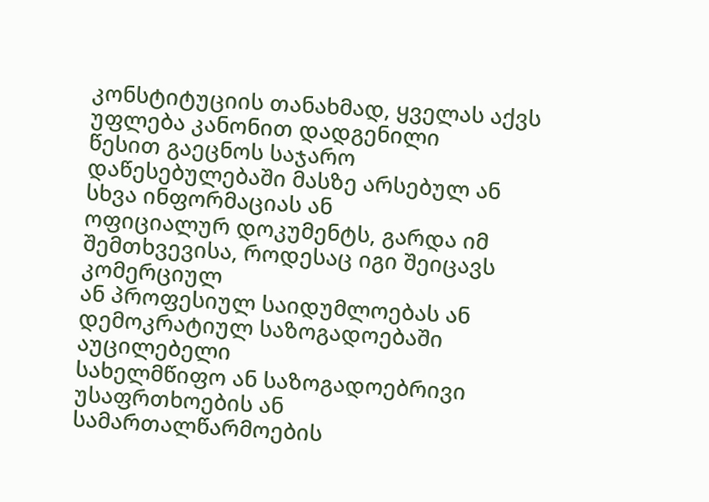კონსტიტუციის თანახმად, ყველას აქვს უფლება კანონით დადგენილი
წესით გაეცნოს საჯარო დაწესებულებაში მასზე არსებულ ან სხვა ინფორმაციას ან
ოფიციალურ დოკუმენტს, გარდა იმ შემთხვევისა, როდესაც იგი შეიცავს კომერციულ
ან პროფესიულ საიდუმლოებას ან დემოკრატიულ საზოგადოებაში აუცილებელი
სახელმწიფო ან საზოგადოებრივი უსაფრთხოების ან სამართალწარმოების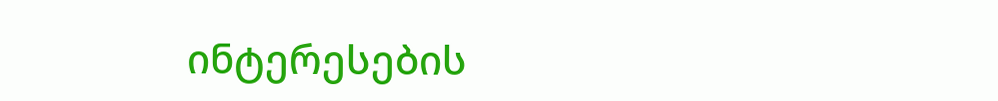ინტერესების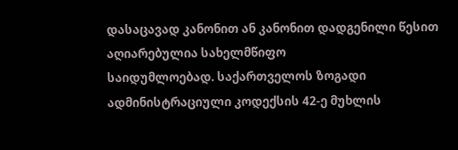დასაცავად კანონით ან კანონით დადგენილი წესით აღიარებულია სახელმწიფო
საიდუმლოებად. საქართველოს ზოგადი ადმინისტრაციული კოდექსის 42-ე მუხლის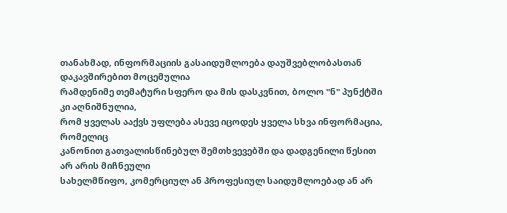თანახმად, ინფორმაციის გასაიდუმლოება დაუშვებლობასთან დაკავშირებით მოცემულია
რამდენიმე თემატური სფერო და მის დასკვნით, ბოლო "ნ" პუნქტში კი აღნიშნულია,
რომ ყველას ააქვს უფლება ასევე იცოდეს ყველა სხვა ინფორმაცია, რომელიც
კანონით გათვალისწინებულ შემთხვევებში და დადგენილი წესით არ არის მიჩნეული
სახელმწიფო, კომერციულ ან პროფესიულ საიდუმლოებად ან არ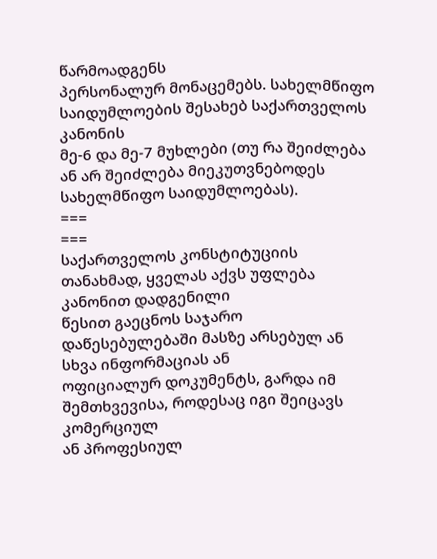წარმოადგენს
პერსონალურ მონაცემებს. სახელმწიფო საიდუმლოების შესახებ საქართველოს კანონის
მე-6 და მე-7 მუხლები (თუ რა შეიძლება ან არ შეიძლება მიეკუთვნებოდეს
სახელმწიფო საიდუმლოებას).
===
===
საქართველოს კონსტიტუციის თანახმად, ყველას აქვს უფლება კანონით დადგენილი
წესით გაეცნოს საჯარო დაწესებულებაში მასზე არსებულ ან სხვა ინფორმაციას ან
ოფიციალურ დოკუმენტს, გარდა იმ შემთხვევისა, როდესაც იგი შეიცავს კომერციულ
ან პროფესიულ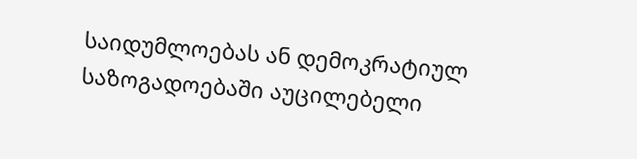საიდუმლოებას ან დემოკრატიულ საზოგადოებაში აუცილებელი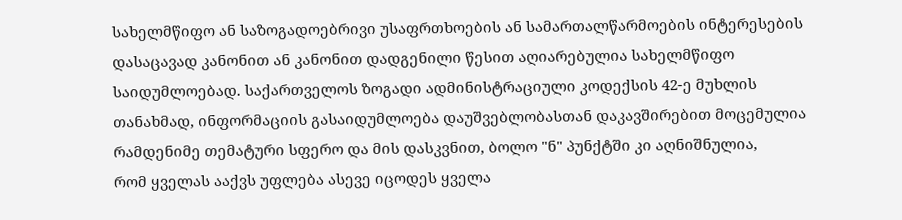სახელმწიფო ან საზოგადოებრივი უსაფრთხოების ან სამართალწარმოების ინტერესების
დასაცავად კანონით ან კანონით დადგენილი წესით აღიარებულია სახელმწიფო
საიდუმლოებად. საქართველოს ზოგადი ადმინისტრაციული კოდექსის 42-ე მუხლის
თანახმად, ინფორმაციის გასაიდუმლოება დაუშვებლობასთან დაკავშირებით მოცემულია
რამდენიმე თემატური სფერო და მის დასკვნით, ბოლო "ნ" პუნქტში კი აღნიშნულია,
რომ ყველას ააქვს უფლება ასევე იცოდეს ყველა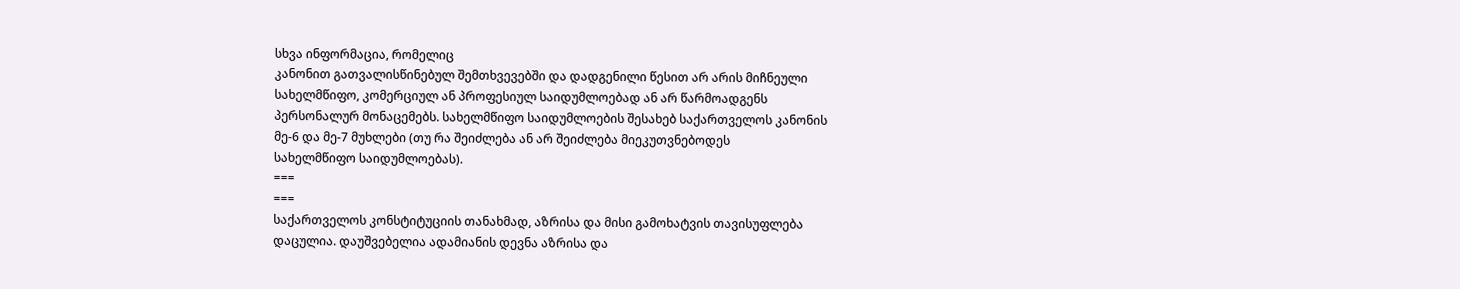სხვა ინფორმაცია, რომელიც
კანონით გათვალისწინებულ შემთხვევებში და დადგენილი წესით არ არის მიჩნეული
სახელმწიფო, კომერციულ ან პროფესიულ საიდუმლოებად ან არ წარმოადგენს
პერსონალურ მონაცემებს. სახელმწიფო საიდუმლოების შესახებ საქართველოს კანონის
მე-6 და მე-7 მუხლები (თუ რა შეიძლება ან არ შეიძლება მიეკუთვნებოდეს
სახელმწიფო საიდუმლოებას).
===
===
საქართველოს კონსტიტუციის თანახმად, აზრისა და მისი გამოხატვის თავისუფლება
დაცულია. დაუშვებელია ადამიანის დევნა აზრისა და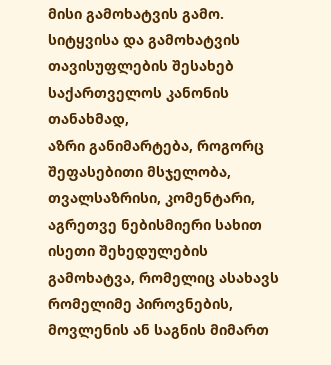მისი გამოხატვის გამო.
სიტყვისა და გამოხატვის თავისუფლების შესახებ საქართველოს კანონის თანახმად,
აზრი განიმარტება, როგორც შეფასებითი მსჯელობა, თვალსაზრისი, კომენტარი,
აგრეთვე ნებისმიერი სახით ისეთი შეხედულების გამოხატვა, რომელიც ასახავს
რომელიმე პიროვნების, მოვლენის ან საგნის მიმართ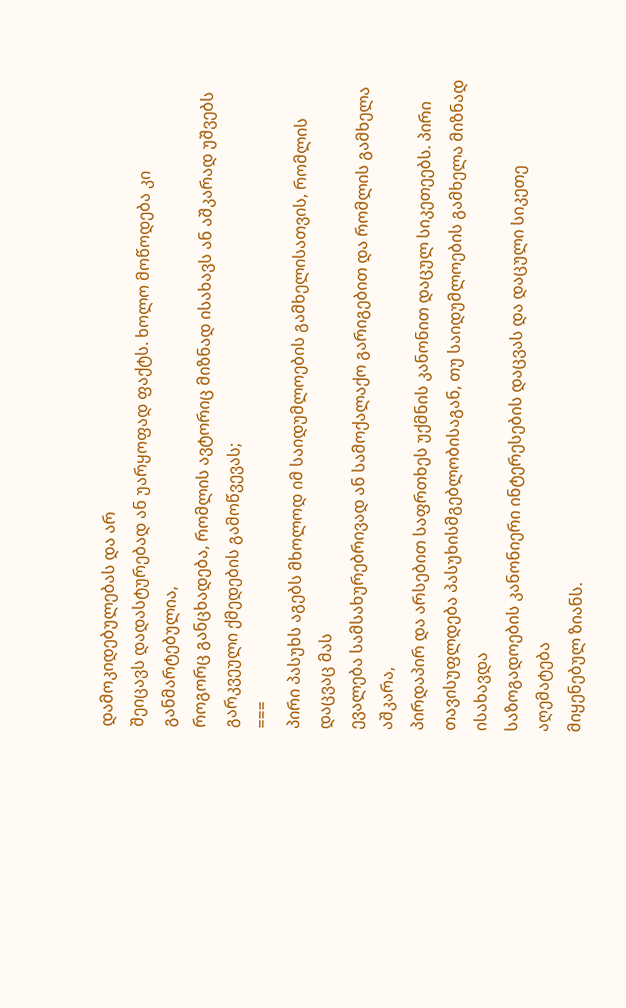დამოკიდებულებას და არ
შეიცავს დადასტურებად ან უარყოფად ფაქტს. ხოლო მოწოდება კი განმარტებულია,
როგორც განცხადება, რომლის ავტორიც მიზნად ისახავს ან აშკარად უშვებს
გარკვეული ქმედების გამოწვევას;
===
პირი პასუხს აგებს მხოლოდ იმ საიდუმლოების გამხელისათვის, რომლის დაცვაც მას
ევალება სამსახურებრივად ან სამოქალაქო გარიგებით და რომლის გამხელა აშკარა,
პირდაპირ და არსებით საფრთხეს უქმნის კანონით დაცულ სიკეთეებს. პირი
თავისუფლდება პასუხისმგებლობისაგან, თუ საიდუმლოების გამხელა მიზნად ისახავდა
საზოგადოების კანონიერი ინტერესების დაცვას და დაცული სიკეთე აღემატება
მიყენებულ ზიანს.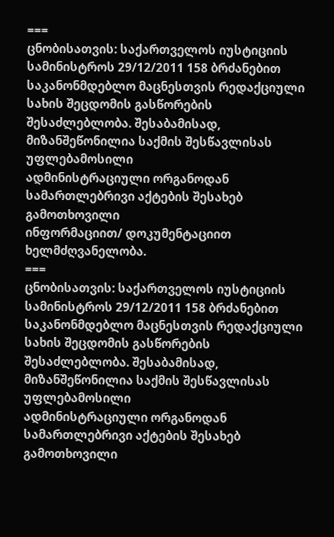===
ცნობისათვის: საქართველოს იუსტიციის სამინისტროს 29/12/2011 158 ბრძანებით
საკანონმდებლო მაცნესთვის რედაქციული სახის შეცდომის გასწორების
შესაძლებლობა. შესაბამისად, მიზანშეწონილია საქმის შესწავლისას უფლებამოსილი
ადმინისტრაციული ორგანოდან სამართლებრივი აქტების შესახებ გამოთხოვილი
ინფორმაციით/ დოკუმენტაციით ხელმძღვანელობა.
===
ცნობისათვის: საქართველოს იუსტიციის სამინისტროს 29/12/2011 158 ბრძანებით
საკანონმდებლო მაცნესთვის რედაქციული სახის შეცდომის გასწორების
შესაძლებლობა. შესაბამისად, მიზანშეწონილია საქმის შესწავლისას უფლებამოსილი
ადმინისტრაციული ორგანოდან სამართლებრივი აქტების შესახებ გამოთხოვილი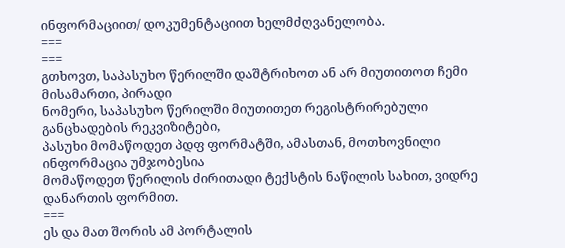ინფორმაციით/ დოკუმენტაციით ხელმძღვანელობა.
===
===
გთხოვთ, საპასუხო წერილში დაშტრიხოთ ან არ მიუთითოთ ჩემი მისამართი, პირადი
ნომერი, საპასუხო წერილში მიუთითეთ რეგისტრირებული განცხადების რეკვიზიტები,
პასუხი მომაწოდეთ პდფ ფორმატში, ამასთან, მოთხოვნილი ინფორმაცია უმჯობესია
მომაწოდეთ წერილის ძირითადი ტექსტის ნაწილის სახით, ვიდრე დანართის ფორმით.
===
ეს და მათ შორის ამ პორტალის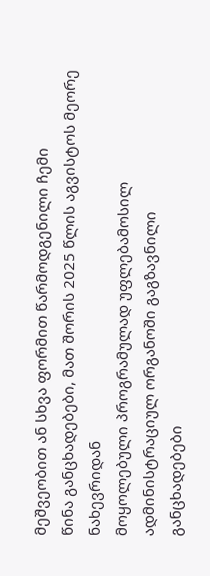მეშვეობით ან სხვა ფორმით წარმოდგენილი ჩემი
წინა განცხადებები, მათ შორის 2025 წლის აგვისტოს მეორე ნახევრიდან
მოყოლებული პროგრამულად უფლებამოსილ ადმინისტრაციულ ორგანოში გაგზავნილი
განცხადებები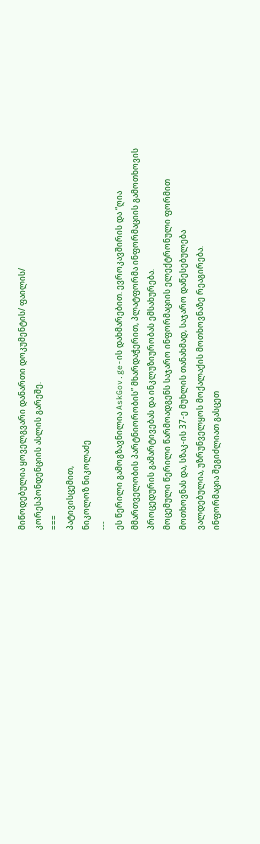მიწოდებულია ყოველგვარი დანართი დოკუმენტის/ ფაილის/
კორესპონდენციის ასლის გარეშე.
===
პატივისცემით,
ნიკოლოზ ნიკოლაძე
---
ეს წერილი გამოგზავნილია AskGov.ge-ის დახმარებით. ევროკავშირის და “ღია
მმართველობის პარტნიორობის” მხარდაჭერით, პლატფორმა ინფორმაციის გამოთხოვის
პროცედურის გამარტივებას და ინკლუზიურობას ემსახურება.
მოცემული წერილი წარმოადგენს საჯარო ინფორმაციის ელექტრონული ფორმით
მოთხოვნას და, სზაკ-ის 37-ე მუხლის თანახმად, საჯარო დაწესებულება
ვალდებულია, უზრუნველყოს მოქალაქის მოთხოვნაზე რეაგირება.
ინფორმაცია შეგიძლიათ გასცეთ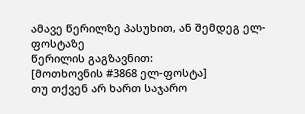ამავე წერილზე პასუხით, ან შემდეგ ელ-ფოსტაზე
წერილის გაგზავნით:
[მოთხოვნის #3868 ელ-ფოსტა]
თუ თქვენ არ ხართ საჯარო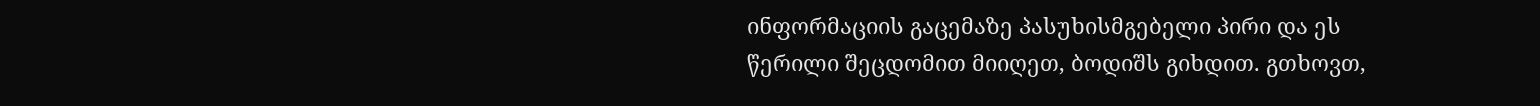ინფორმაციის გაცემაზე პასუხისმგებელი პირი და ეს
წერილი შეცდომით მიიღეთ, ბოდიშს გიხდით. გთხოვთ,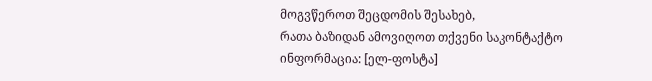მოგვწეროთ შეცდომის შესახებ,
რათა ბაზიდან ამოვიღოთ თქვენი საკონტაქტო ინფორმაცია: [ელ-ფოსტა]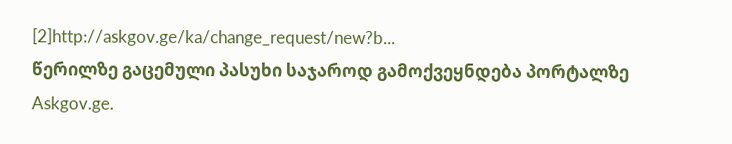[2]http://askgov.ge/ka/change_request/new?b...
წერილზე გაცემული პასუხი საჯაროდ გამოქვეყნდება პორტალზე Askgov.ge.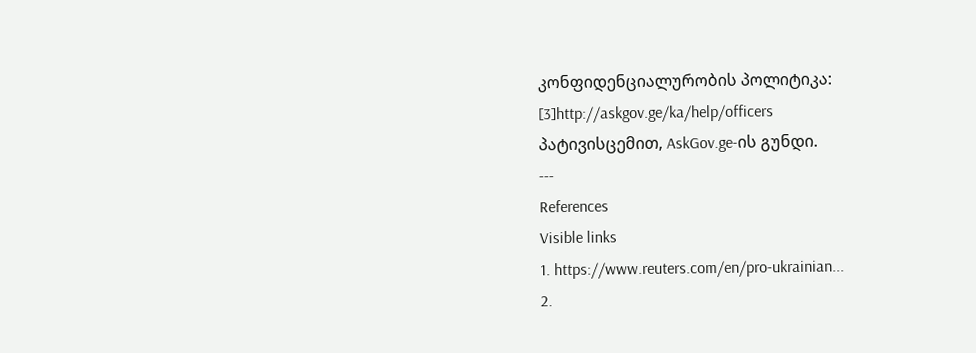კონფიდენციალურობის პოლიტიკა:
[3]http://askgov.ge/ka/help/officers
პატივისცემით, AskGov.ge-ის გუნდი.
---
References
Visible links
1. https://www.reuters.com/en/pro-ukrainian...
2.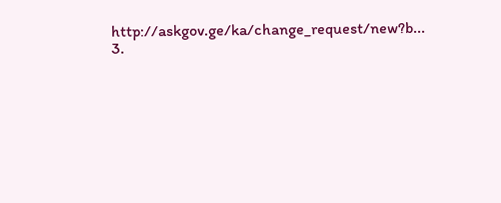http://askgov.ge/ka/change_request/new?b...
3.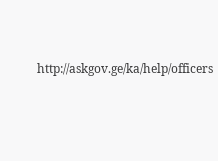http://askgov.ge/ka/help/officers